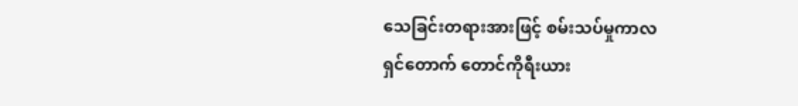သေခြင်းတရားအားဖြင့် စမ်းသပ်မှုကာလ
ရှင်တောက် တောင်ကိုရီးယား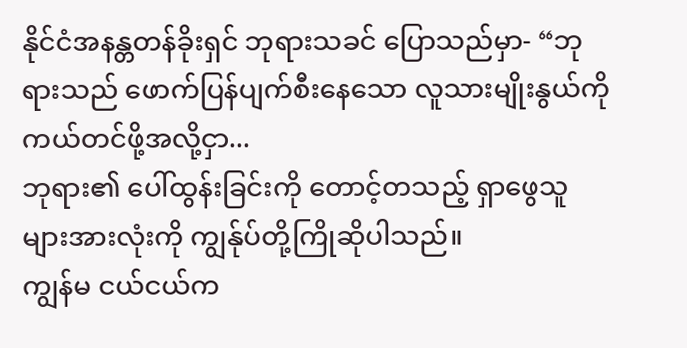နိုင်ငံအနန္တတန်ခိုးရှင် ဘုရားသခင် ပြောသည်မှာ- “ဘုရားသည် ဖောက်ပြန်ပျက်စီးနေသော လူသားမျိုးနွယ်ကို ကယ်တင်ဖို့အလို့ငှာ...
ဘုရား၏ ပေါ်ထွန်းခြင်းကို တောင့်တသည့် ရှာဖွေသူများအားလုံးကို ကျွန်ုပ်တို့ကြိုဆိုပါသည်။
ကျွန်မ ငယ်ငယ်က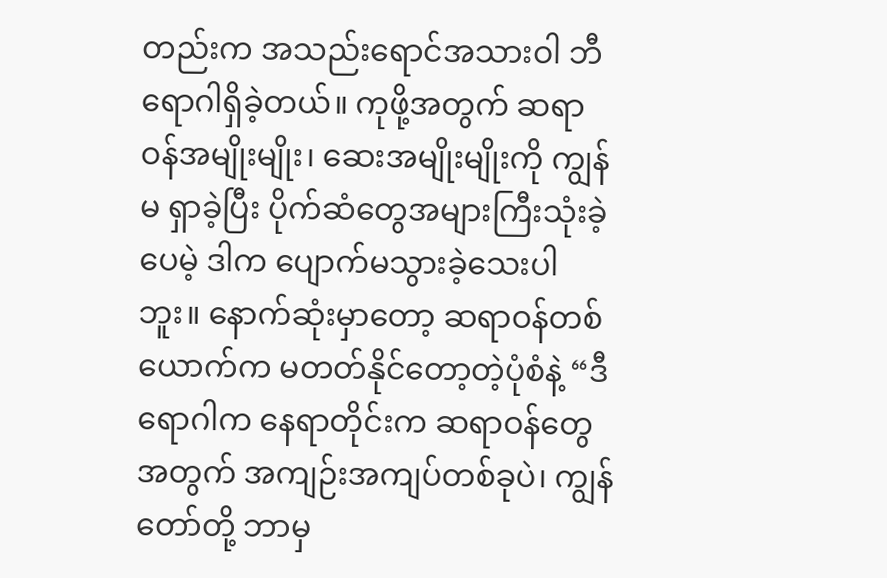တည်းက အသည်းရောင်အသားဝါ ဘီရောဂါရှိခဲ့တယ်။ ကုဖို့အတွက် ဆရာဝန်အမျိုးမျိုး၊ ဆေးအမျိုးမျိုးကို ကျွန်မ ရှာခဲ့ပြီး ပိုက်ဆံတွေအများကြီးသုံးခဲ့ပေမဲ့ ဒါက ပျောက်မသွားခဲ့သေးပါဘူး။ နောက်ဆုံးမှာတော့ ဆရာဝန်တစ်ယောက်က မတတ်နိုင်တော့တဲ့ပုံစံနဲ့ “ဒီရောဂါက နေရာတိုင်းက ဆရာဝန်တွေအတွက် အကျဉ်းအကျပ်တစ်ခုပဲ၊ ကျွန်တော်တို့ ဘာမှ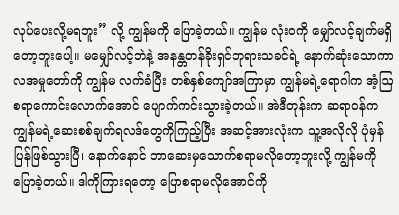လုပ်ပေးလို့မရဘူး” လို့ ကျွန်မကို ပြောခဲ့တယ်။ ကျွန်မ လုံးဝကို မျှော်လင့်ချက်မရှိတော့ဘူးပေါ့။ မမျှော်လင့်ဘဲနဲ့ အနန္တတန်ခိုးရှင်ဘုရားသခင်ရဲ့ နောက်ဆုံးသောကာလအမှုတော်ကို ကျွန်မ လက်ခံပြီး တစ်နှစ်ကျော်အကြာမှာ ကျွန်မရဲ့ရောဂါက အံ့ဩစရာကောင်းလောက်အောင် ပျောက်ကင်းသွားခဲ့တယ်။ အဲဒီတုန်းက ဆရာဝန်က ကျွန်မရဲ့ဆေးစစ်ချက်ရလဒ်တွေကိုကြည့်ပြီး အဆင့်အားလုံးက သူ့အလိုလို ပုံမှန်ပြန်ဖြစ်သွားပြီ၊ နောက်နောင် ဘာဆေးမှသောက်စရာမလိုတော့ဘူးလို့ ကျွန်မကို ပြောခဲ့တယ်။ ဒါကိုကြားရတော့ ပြောစရာမလိုအောင်ကို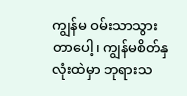ကျွန်မ ဝမ်းသာသွားတာပေါ့၊ ကျွန်မစိတ်နှလုံးထဲမှာ ဘုရားသ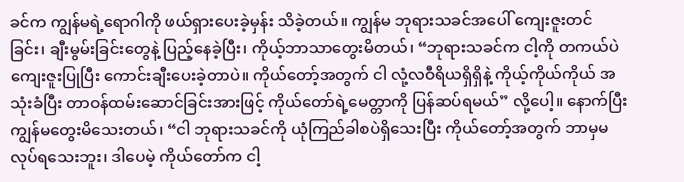ခင်က ကျွန်မရဲ့ရောဂါကို ဖယ်ရှားပေးခဲ့မှန်း သိခဲ့တယ်။ ကျွန်မ ဘုရားသခင်အပေါ် ကျေးဇူးတင်ခြင်း၊ ချီးမွမ်းခြင်းတွေနဲ့ ပြည့်နေခဲ့ပြီး၊ ကိုယ့်ဘာသာတွေးမိတယ်၊ “ဘုရားသခင်က ငါ့ကို တကယ်ပဲ ကျေးဇူးပြုပြီး ကောင်းချီးပေးခဲ့တာပဲ။ ကိုယ်တော့်အတွက် ငါ လုံ့လဝီရိယရှိရှိနဲ့ ကိုယ့်ကိုယ်ကိုယ် အသုံးခံပြီး တာဝန်ထမ်းဆောင်ခြင်းအားဖြင့် ကိုယ်တော်ရဲ့မေတ္တာကို ပြန်ဆပ်ရမယ်” လို့ပေါ့။ နောက်ပြီး ကျွန်မတွေးမိသေးတယ်၊ “ငါ ဘုရားသခင်ကို ယုံကြည်ခါစပဲရှိသေးပြီး ကိုယ်တော့်အတွက် ဘာမှမလုပ်ရသေးဘူး၊ ဒါပေမဲ့ ကိုယ်တော်က ငါ့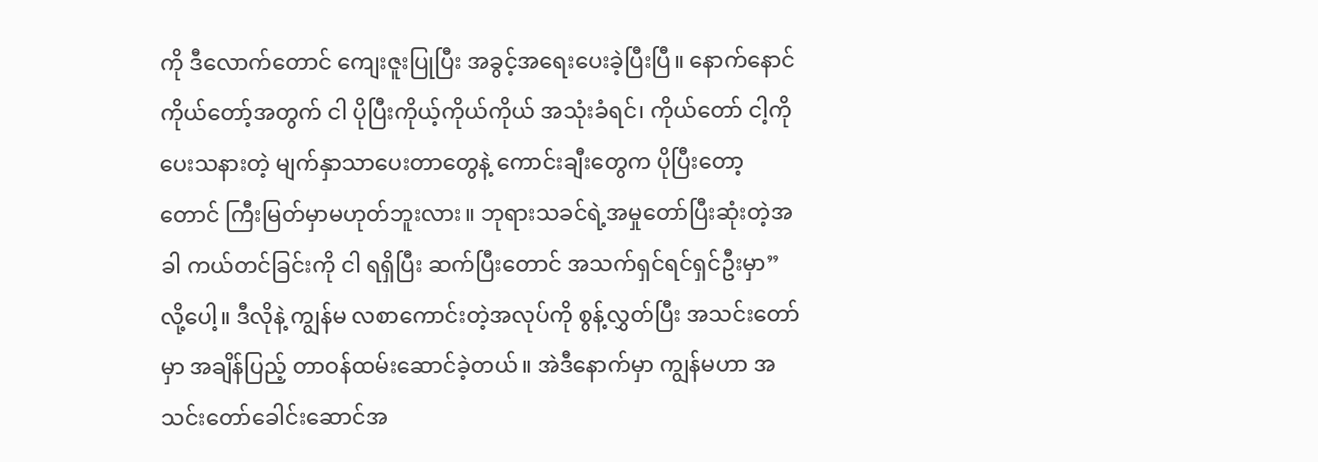ကို ဒီလောက်တောင် ကျေးဇူးပြုပြီး အခွင့်အရေးပေးခဲ့ပြီးပြီ။ နောက်နောင် ကိုယ်တော့်အတွက် ငါ ပိုပြီးကိုယ့်ကိုယ်ကိုယ် အသုံးခံရင်၊ ကိုယ်တော် ငါ့ကို ပေးသနားတဲ့ မျက်နှာသာပေးတာတွေနဲ့ ကောင်းချီးတွေက ပိုပြီးတော့တောင် ကြီးမြတ်မှာမဟုတ်ဘူးလား။ ဘုရားသခင်ရဲ့အမှုတော်ပြီးဆုံးတဲ့အခါ ကယ်တင်ခြင်းကို ငါ ရရှိပြီး ဆက်ပြီးတောင် အသက်ရှင်ရင်ရှင်ဦးမှာ” လို့ပေါ့။ ဒီလိုနဲ့ ကျွန်မ လစာကောင်းတဲ့အလုပ်ကို စွန့်လွှတ်ပြီး အသင်းတော်မှာ အချိန်ပြည့် တာဝန်ထမ်းဆောင်ခဲ့တယ်။ အဲဒီနောက်မှာ ကျွန်မဟာ အသင်းတော်ခေါင်းဆောင်အ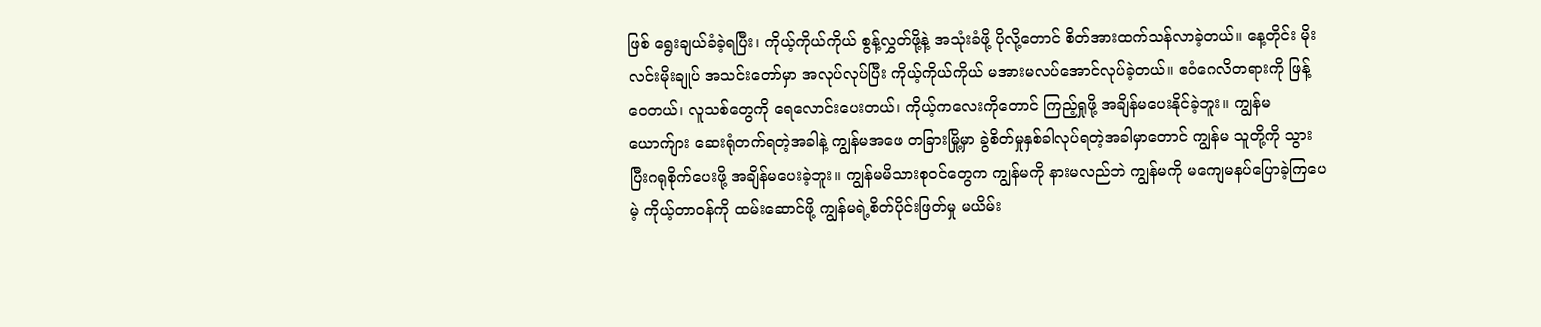ဖြစ် ရွေးချယ်ခံခဲ့ရပြီး၊ ကိုယ့်ကိုယ်ကိုယ် စွန့်လွှတ်ဖို့နဲ့ အသုံးခံဖို့ ပိုလို့တောင် စိတ်အားထက်သန်လာခဲ့တယ်။ နေ့တိုင်း မိုးလင်းမိုးချုပ် အသင်းတော်မှာ အလုပ်လုပ်ပြီး ကိုယ့်ကိုယ်ကိုယ် မအားမလပ်အောင်လုပ်ခဲ့တယ်။ ဧဝံဂေလိတရားကို ဖြန့်ဝေတယ်၊ လူသစ်တွေကို ရေလောင်းပေးတယ်၊ ကိုယ့်ကလေးကိုတောင် ကြည့်ရှုဖို့ အချိန်မပေးနိုင်ခဲ့ဘူး။ ကျွန်မယောက်ျား ဆေးရုံတက်ရတဲ့အခါနဲ့ ကျွန်မအဖေ တခြားမြို့မှာ ခွဲစိတ်မှုနှစ်ခါလုပ်ရတဲ့အခါမှာတောင် ကျွန်မ သူတို့ကို သွားပြီးဂရုစိုက်ပေးဖို့ အချိန်မပေးခဲ့ဘူး။ ကျွန်မမိသားစုဝင်တွေက ကျွန်မကို နားမလည်ဘဲ ကျွန်မကို မကျေမနပ်ပြောခဲ့ကြပေမဲ့ ကိုယ့်တာဝန်ကို ထမ်းဆောင်ဖို့ ကျွန်မရဲ့စိတ်ပိုင်းဖြတ်မှု မယိမ်း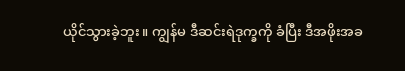ယိုင်သွားခဲ့ဘူး။ ကျွန်မ ဒီဆင်းရဲဒုက္ခကို ခံပြီး ဒီအဖိုးအခ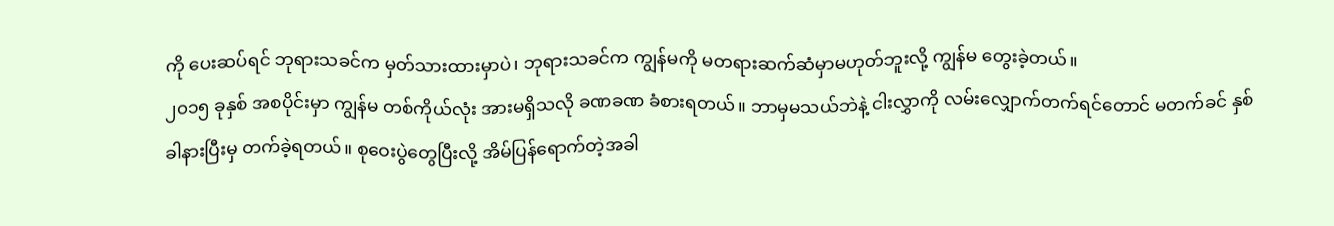ကို ပေးဆပ်ရင် ဘုရားသခင်က မှတ်သားထားမှာပဲ၊ ဘုရားသခင်က ကျွန်မကို မတရားဆက်ဆံမှာမဟုတ်ဘူးလို့ ကျွန်မ တွေးခဲ့တယ်။
၂၀၁၅ ခုနှစ် အစပိုင်းမှာ ကျွန်မ တစ်ကိုယ်လုံး အားမရှိသလို ခဏခဏ ခံစားရတယ်။ ဘာမှမသယ်ဘဲနဲ့ ငါးလွှာကို လမ်းလျှောက်တက်ရင်တောင် မတက်ခင် နှစ်ခါနားပြီးမှ တက်ခဲ့ရတယ်။ စုဝေးပွဲတွေပြီးလို့ အိမ်ပြန်ရောက်တဲ့အခါ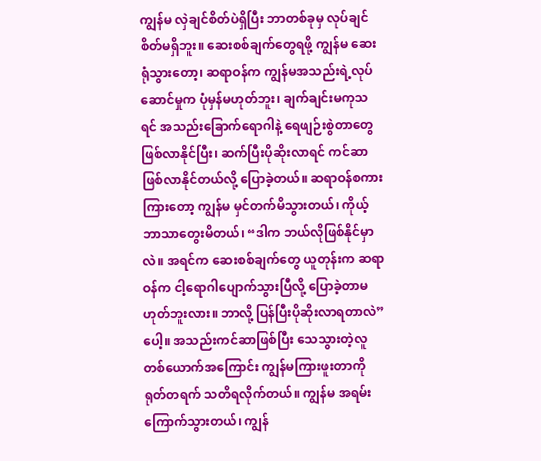ကျွန်မ လှဲချင်စိတ်ပဲရှိပြီး ဘာတစ်ခုမှ လုပ်ချင်စိတ်မရှိဘူး။ ဆေးစစ်ချက်တွေရဖို့ ကျွန်မ ဆေးရုံသွားတော့၊ ဆရာဝန်က ကျွန်မအသည်းရဲ့လုပ်ဆောင်မှုက ပုံမှန်မဟုတ်ဘူး၊ ချက်ချင်းမကုသရင် အသည်းခြောက်ရောဂါနဲ့ ရေဖျဉ်းစွဲတာတွေ ဖြစ်လာနိုင်ပြီး၊ ဆက်ပြီးပိုဆိုးလာရင် ကင်ဆာဖြစ်လာနိုင်တယ်လို့ ပြောခဲ့တယ်။ ဆရာဝန်စကားကြားတော့ ကျွန်မ မှင်တက်မိသွားတယ်၊ ကိုယ့်ဘာသာတွေးမိတယ်၊ “ဒါက ဘယ်လိုဖြစ်နိုင်မှာလဲ။ အရင်က ဆေးစစ်ချက်တွေ ယူတုန်းက ဆရာဝန်က ငါ့ရောဂါပျောက်သွားပြီလို့ ပြောခဲ့တာမဟုတ်ဘူးလား။ ဘာလို့ ပြန်ပြီးပိုဆိုးလာရတာလဲ”ပေါ့။ အသည်းကင်ဆာဖြစ်ပြီး သေသွားတဲ့လူတစ်ယောက်အကြောင်း ကျွန်မကြားဖူးတာကို ရုတ်တရက် သတိရလိုက်တယ်။ ကျွန်မ အရမ်းကြောက်သွားတယ်၊ ကျွန်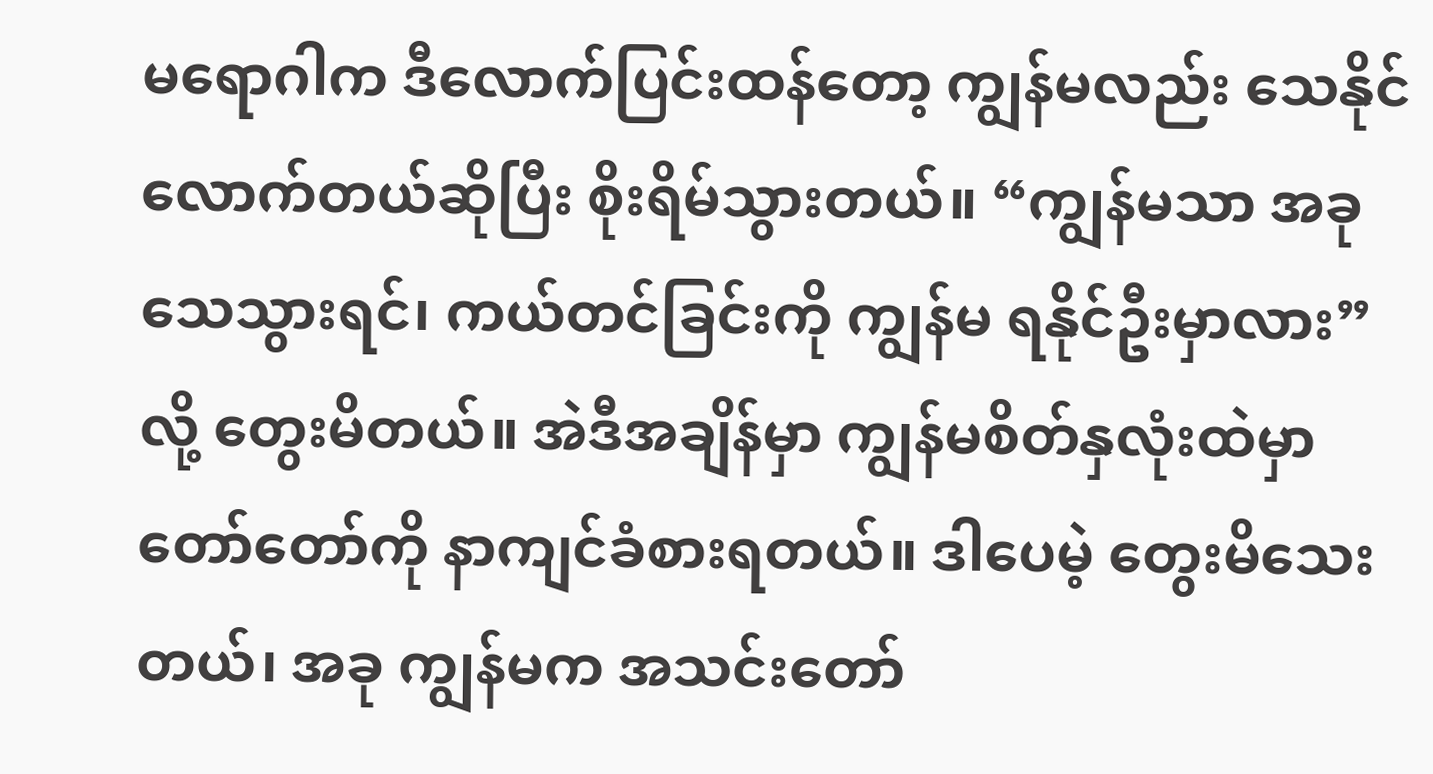မရောဂါက ဒီလောက်ပြင်းထန်တော့ ကျွန်မလည်း သေနိုင်လောက်တယ်ဆိုပြီး စိုးရိမ်သွားတယ်။ “ကျွန်မသာ အခုသေသွားရင်၊ ကယ်တင်ခြင်းကို ကျွန်မ ရနိုင်ဦးမှာလား” လို့ တွေးမိတယ်။ အဲဒီအချိန်မှာ ကျွန်မစိတ်နှလုံးထဲမှာ တော်တော်ကို နာကျင်ခံစားရတယ်။ ဒါပေမဲ့ တွေးမိသေးတယ်၊ အခု ကျွန်မက အသင်းတော်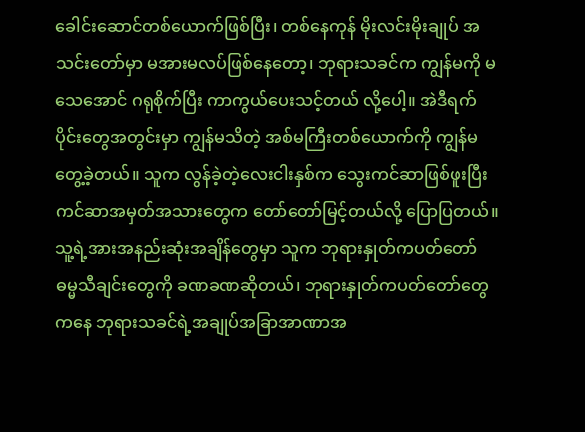ခေါင်းဆောင်တစ်ယောက်ဖြစ်ပြီး၊ တစ်နေကုန် မိုးလင်းမိုးချုပ် အသင်းတော်မှာ မအားမလပ်ဖြစ်နေတော့၊ ဘုရားသခင်က ကျွန်မကို မသေအောင် ဂရုစိုက်ပြီး ကာကွယ်ပေးသင့်တယ် လို့ပေါ့။ အဲဒီရက်ပိုင်းတွေအတွင်းမှာ ကျွန်မသိတဲ့ အစ်မကြီးတစ်ယောက်ကို ကျွန်မ တွေ့ခဲ့တယ်။ သူက လွန်ခဲ့တဲ့လေးငါးနှစ်က သွေးကင်ဆာဖြစ်ဖူးပြီး ကင်ဆာအမှတ်အသားတွေက တော်တော်မြင့်တယ်လို့ ပြောပြတယ်။ သူ့ရဲ့အားအနည်းဆုံးအချိန်တွေမှာ သူက ဘုရားနှုတ်ကပတ်တော်ဓမ္မသီချင်းတွေကို ခဏခဏဆိုတယ်၊ ဘုရားနှုတ်ကပတ်တော်တွေကနေ ဘုရားသခင်ရဲ့အချုပ်အခြာအာဏာအ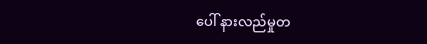ပေါ် နားလည်မှုတ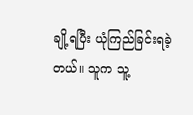ချို့ရပြီး ယုံကြည်ခြင်းရခဲ့တယ်။ သူက သူ့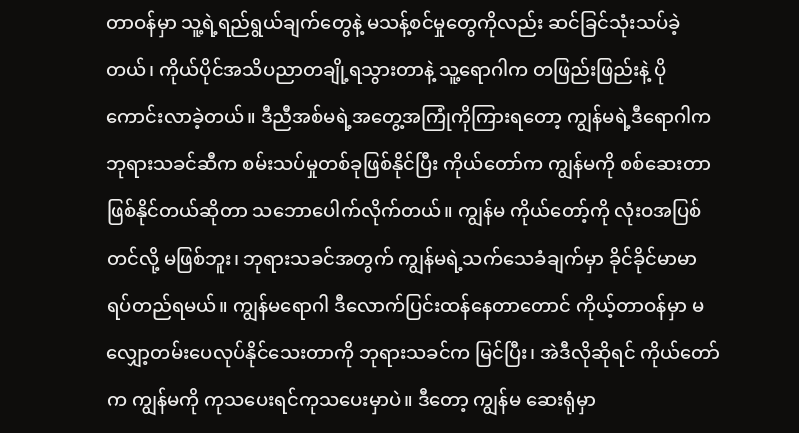တာဝန်မှာ သူ့ရဲ့ရည်ရွယ်ချက်တွေနဲ့ မသန့်စင်မှုတွေကိုလည်း ဆင်ခြင်သုံးသပ်ခဲ့တယ်၊ ကိုယ်ပိုင်အသိပညာတချို့ရသွားတာနဲ့ သူ့ရောဂါက တဖြည်းဖြည်းနဲ့ ပိုကောင်းလာခဲ့တယ်။ ဒီညီအစ်မရဲ့အတွေ့အကြုံကိုကြားရတော့ ကျွန်မရဲ့ဒီရောဂါက ဘုရားသခင်ဆီက စမ်းသပ်မှုတစ်ခုဖြစ်နိုင်ပြီး ကိုယ်တော်က ကျွန်မကို စစ်ဆေးတာဖြစ်နိုင်တယ်ဆိုတာ သဘောပေါက်လိုက်တယ်။ ကျွန်မ ကိုယ်တော့်ကို လုံးဝအပြစ်တင်လို့ မဖြစ်ဘူး၊ ဘုရားသခင်အတွက် ကျွန်မရဲ့သက်သေခံချက်မှာ ခိုင်ခိုင်မာမာ ရပ်တည်ရမယ်။ ကျွန်မရောဂါ ဒီလောက်ပြင်းထန်နေတာတောင် ကိုယ့်တာဝန်မှာ မလျှော့တမ်းပေလုပ်နိုင်သေးတာကို ဘုရားသခင်က မြင်ပြီး၊ အဲဒီလိုဆိုရင် ကိုယ်တော်က ကျွန်မကို ကုသပေးရင်ကုသပေးမှာပဲ။ ဒီတော့ ကျွန်မ ဆေးရုံမှာ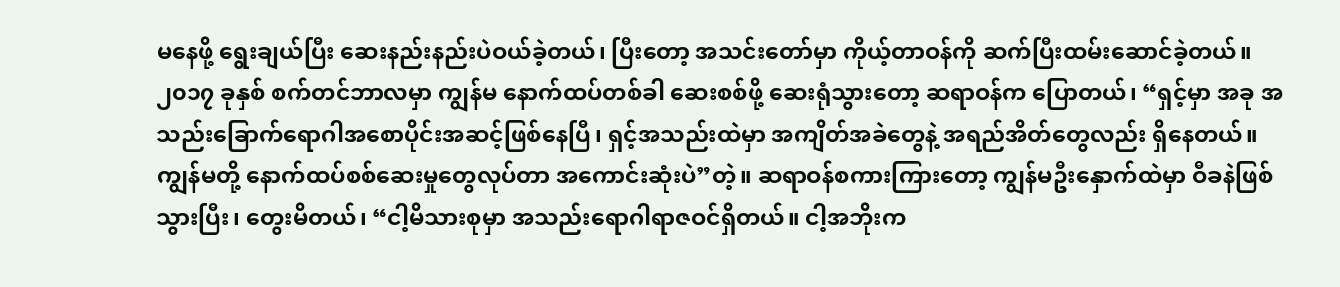မနေဖို့ ရွေးချယ်ပြီး ဆေးနည်းနည်းပဲဝယ်ခဲ့တယ်၊ ပြီးတော့ အသင်းတော်မှာ ကိုယ့်တာဝန်ကို ဆက်ပြီးထမ်းဆောင်ခဲ့တယ်။
၂၀၁၇ ခုနှစ် စက်တင်ဘာလမှာ ကျွန်မ နောက်ထပ်တစ်ခါ ဆေးစစ်ဖို့ ဆေးရုံသွားတော့ ဆရာဝန်က ပြောတယ်၊ “ရှင့်မှာ အခု အသည်းခြောက်ရောဂါအစောပိုင်းအဆင့်ဖြစ်နေပြီ၊ ရှင့်အသည်းထဲမှာ အကျိတ်အခဲတွေနဲ့ အရည်အိတ်တွေလည်း ရှိနေတယ်။ ကျွန်မတို့ နောက်ထပ်စစ်ဆေးမှုတွေလုပ်တာ အကောင်းဆုံးပဲ”တဲ့။ ဆရာဝန်စကားကြားတော့ ကျွန်မဦးနှောက်ထဲမှာ ဝီခနဲဖြစ်သွားပြီး၊ တွေးမိတယ်၊ “ငါ့မိသားစုမှာ အသည်းရောဂါရာဇဝင်ရှိတယ်။ ငါ့အဘိုးက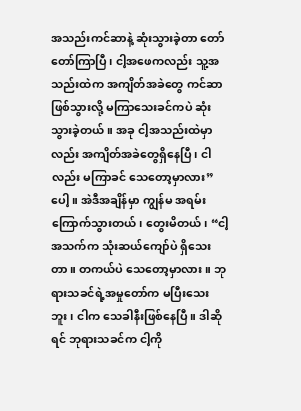အသည်းကင်ဆာနဲ့ ဆုံးသွားခဲ့တာ တော်တော်ကြာပြီ၊ ငါ့အဖေကလည်း သူ့အသည်းထဲက အကျိတ်အခဲတွေ ကင်ဆာဖြစ်သွားလို့ မကြာသေးခင်ကပဲ ဆုံးသွားခဲ့တယ်။ အခု ငါ့အသည်းထဲမှာလည်း အကျိတ်အခဲတွေရှိနေပြီ၊ ငါလည်း မကြာခင် သေတော့မှာလား”ပေါ့။ အဲဒီအချိန်မှာ ကျွန်မ အရမ်းကြောက်သွားတယ်၊ တွေးမိတယ်၊ “ငါ့အသက်က သုံးဆယ်ကျော်ပဲ ရှိသေးတာ။ တကယ်ပဲ သေတော့မှာလား။ ဘုရားသခင်ရဲ့အမှုတော်က မပြီးသေးဘူး၊ ငါက သေခါနီးဖြစ်နေပြီ။ ဒါဆိုရင် ဘုရားသခင်က ငါ့ကို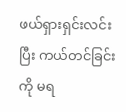ဖယ်ရှားရှင်းလင်းပြီး ကယ်တင်ခြင်းကို မရ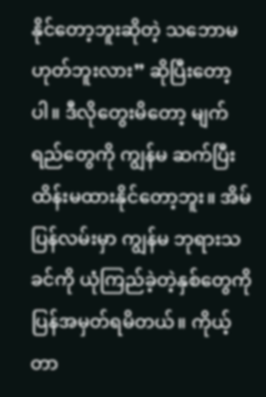နိုင်တော့ဘူးဆိုတဲ့ သဘောမဟုတ်ဘူးလား” ဆိုပြီးတော့ပါ။ ဒီလိုတွေးမိတော့ မျက်ရည်တွေကို ကျွန်မ ဆက်ပြီး ထိန်းမထားနိုင်တော့ဘူး။ အိမ်ပြန်လမ်းမှာ ကျွန်မ ဘုရားသခင်ကို ယုံကြည်ခဲ့တဲ့နှစ်တွေကို ပြန်အမှတ်ရမိတယ်။ ကိုယ့်တာ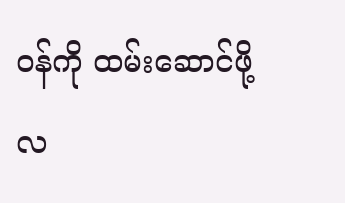ဝန်ကို ထမ်းဆောင်ဖို့ လ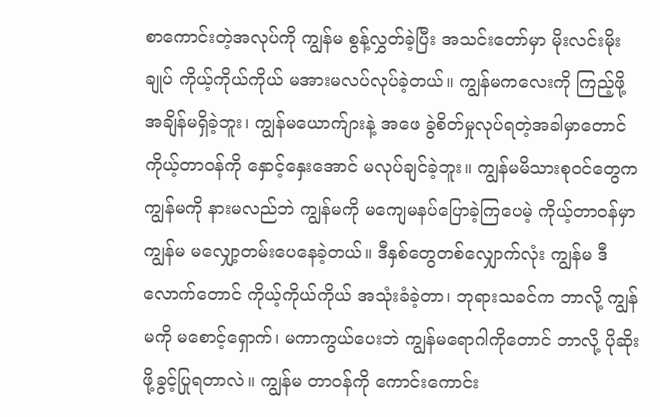စာကောင်းတဲ့အလုပ်ကို ကျွန်မ စွန့်လွှတ်ခဲ့ပြီး အသင်းတော်မှာ မိုးလင်းမိုးချုပ် ကိုယ့်ကိုယ်ကိုယ် မအားမလပ်လုပ်ခဲ့တယ်။ ကျွန်မကလေးကို ကြည့်ဖို့ အချိန်မရှိခဲ့ဘူး၊ ကျွန်မယောက်ျားနဲ့ အဖေ ခွဲစိတ်မှုလုပ်ရတဲ့အခါမှာတောင် ကိုယ့်တာဝန်ကို နှောင့်နှေးအောင် မလုပ်ချင်ခဲ့ဘူး။ ကျွန်မမိသားစုဝင်တွေက ကျွန်မကို နားမလည်ဘဲ ကျွန်မကို မကျေမနပ်ပြောခဲ့ကြပေမဲ့ ကိုယ့်တာဝန်မှာ ကျွန်မ မလျှော့တမ်းပေနေခဲ့တယ်။ ဒီနှစ်တွေတစ်လျှောက်လုံး ကျွန်မ ဒီလောက်တောင် ကိုယ့်ကိုယ်ကိုယ် အသုံးခံခဲ့တာ၊ ဘုရားသခင်က ဘာလို့ ကျွန်မကို မစောင့်ရှောက်၊ မကာကွယ်ပေးဘဲ ကျွန်မရောဂါကိုတောင် ဘာလို့ ပိုဆိုးဖို့ခွင့်ပြုရတာလဲ။ ကျွန်မ တာဝန်ကို ကောင်းကောင်း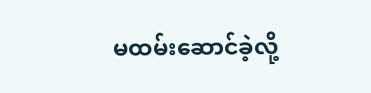မထမ်းဆောင်ခဲ့လို့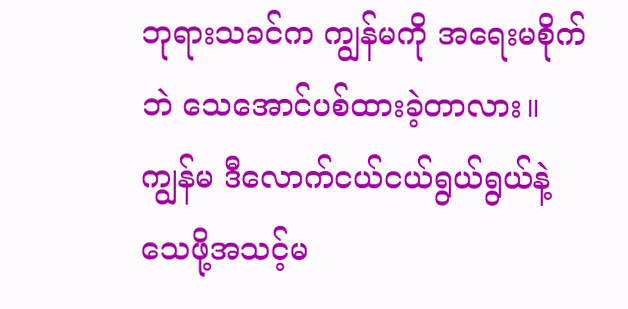ဘုရားသခင်က ကျွန်မကို အရေးမစိုက်ဘဲ သေအောင်ပစ်ထားခဲ့တာလား။ ကျွန်မ ဒီလောက်ငယ်ငယ်ရွယ်ရွယ်နဲ့ သေဖို့အသင့်မ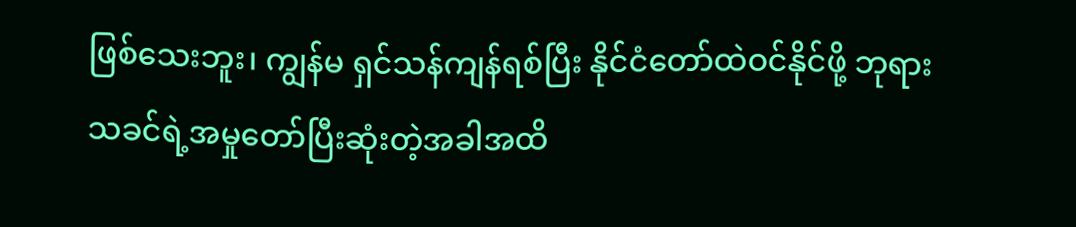ဖြစ်သေးဘူး၊ ကျွန်မ ရှင်သန်ကျန်ရစ်ပြီး နိုင်ငံတော်ထဲဝင်နိုင်ဖို့ ဘုရားသခင်ရဲ့အမှုတော်ပြီးဆုံးတဲ့အခါအထိ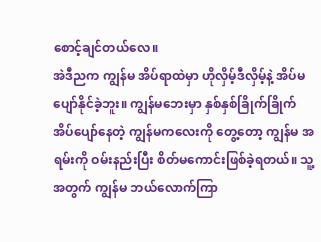စောင့်ချင်တယ်လေ။
အဲဒီညက ကျွန်မ အိပ်ရာထဲမှာ ဟိုလှိမ့်ဒီလှိမ့်နဲ့ အိပ်မပျော်နိုင်ခဲ့ဘူး။ ကျွန်မဘေးမှာ နှစ်နှစ်ခြိုက်ခြိုက် အိပ်ပျော်နေတဲ့ ကျွန်မကလေးကို တွေ့တော့ ကျွန်မ အရမ်းကို ဝမ်းနည်းပြီး စိတ်မကောင်းဖြစ်ခဲ့ရတယ်။ သူ့အတွက် ကျွန်မ ဘယ်လောက်ကြာ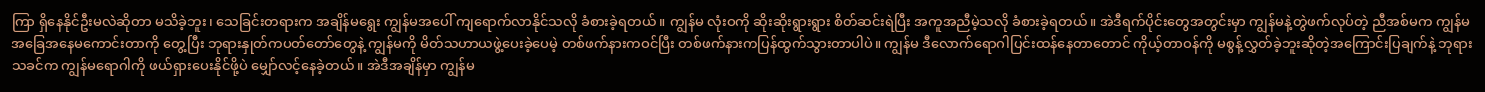ကြာ ရှိနေနိုင်ဦးမလဲဆိုတာ မသိခဲ့ဘူး၊ သေခြင်းတရားက အချိန်မရွေး ကျွန်မအပေါ် ကျရောက်လာနိုင်သလို ခံစားခဲ့ရတယ်။ ကျွန်မ လုံးဝကို ဆိုးဆိုးရွားရွား စိတ်ဆင်းရဲပြီး အကူအညီမဲ့သလို ခံစားခဲ့ရတယ်။ အဲဒီရက်ပိုင်းတွေအတွင်းမှာ ကျွန်မနဲ့တွဲဖက်လုပ်တဲ့ ညီအစ်မက ကျွန်မအခြေအနေမကောင်းတာကို တွေ့ပြီး ဘုရားနှုတ်ကပတ်တော်တွေနဲ့ ကျွန်မကို မိတ်သဟာယဖွဲ့ပေးခဲ့ပေမဲ့ တစ်ဖက်နားကဝင်ပြီး တစ်ဖက်နားကပြန်ထွက်သွားတာပါပဲ။ ကျွန်မ ဒီလောက်ရောဂါပြင်းထန်နေတာတောင် ကိုယ့်တာဝန်ကို မစွန့်လွှတ်ခဲ့ဘူးဆိုတဲ့အကြောင်းပြချက်နဲ့ ဘုရားသခင်က ကျွန်မရောဂါကို ဖယ်ရှားပေးနိုင်ဖို့ပဲ မျှော်လင့်နေခဲ့တယ်။ အဲဒီအချိန်မှာ ကျွန်မ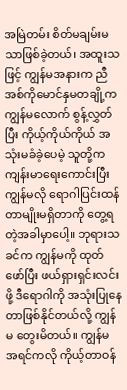အမြဲတမ်း စိတ်မချမ်းမသာဖြစ်ခဲ့တယ်၊ အထူးသဖြင့် ကျွန်မအနားက ညီအစ်ကိုမောင်နှမတချို့က ကျွန်မလောက် စွန့်လွှတ်ပြီး ကိုယ့်ကိုယ်ကိုယ် အသုံးမခံခဲ့ပေမဲ့ သူတို့က ကျန်းမာရေးကောင်းပြီး ကျွန်မလို ရောဂါပြင်းထန်တာမျိုးမရှိတာကို တွေ့ရတဲ့အခါမှာပေါ့။ ဘုရားသခင်က ကျွန်မကို ထုတ်ဖော်ပြီး ဖယ်ရှားရှင်းလင်းဖို့ ဒီရောဂါကို အသုံးပြုနေတာဖြစ်နိုင်တယ်လို့ ကျွန်မ တွေးမိတယ်။ ကျွန်မ အရင်ကလို ကိုယ့်တာဝန်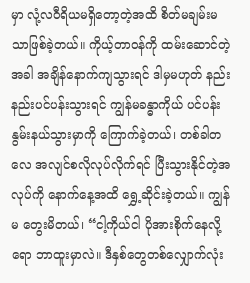မှာ လုံ့လဝီရိယမရှိတော့တဲ့အထိ စိတ်မချမ်းမသာဖြစ်ခဲ့တယ်။ ကိုယ့်တာဝန်ကို ထမ်းဆောင်တဲ့အခါ အချိန်နောက်ကျသွားရင် ဒါမှမဟုတ် နည်းနည်းပင်ပန်းသွားရင် ကျွန်မခန္ဓာကိုယ် ပင်ပန်းနွမ်းနယ်သွားမှာကို ကြောက်ခဲ့တယ်၊ တစ်ခါတလေ အလျင်စလိုလုပ်လိုက်ရင် ပြီးသွားနိုင်တဲ့အလုပ်ကို နောက်နေ့အထိ ရွှေ့ဆိုင်းခဲ့တယ်။ ကျွန်မ တွေးမိတယ်၊ “ငါ့ကိုယ်ငါ ပိုအားစိုက်နေလို့ရော ဘာထူးမှာလဲ။ ဒီနှစ်တွေတစ်လျှောက်လုံး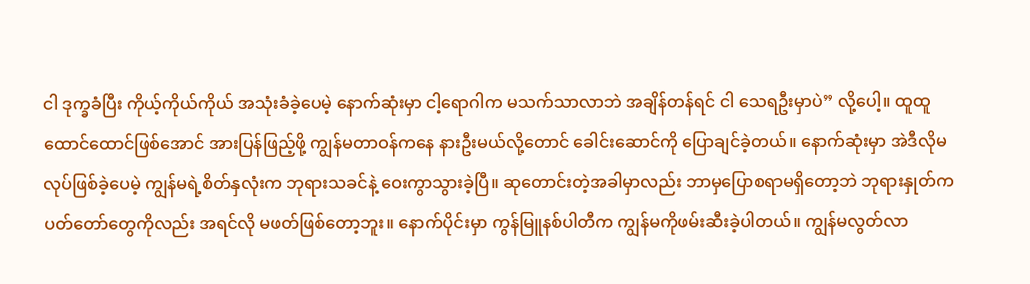ငါ ဒုက္ခခံပြီး ကိုယ့်ကိုယ်ကိုယ် အသုံးခံခဲ့ပေမဲ့ နောက်ဆုံးမှာ ငါ့ရောဂါက မသက်သာလာဘဲ အချိန်တန်ရင် ငါ သေရဦးမှာပဲ” လို့ပေါ့။ ထူထူထောင်ထောင်ဖြစ်အောင် အားပြန်ဖြည့်ဖို့ ကျွန်မတာဝန်ကနေ နားဦးမယ်လို့တောင် ခေါင်းဆောင်ကို ပြောချင်ခဲ့တယ်။ နောက်ဆုံးမှာ အဲဒီလိုမလုပ်ဖြစ်ခဲ့ပေမဲ့ ကျွန်မရဲ့စိတ်နှလုံးက ဘုရားသခင်နဲ့ ဝေးကွာသွားခဲ့ပြီ။ ဆုတောင်းတဲ့အခါမှာလည်း ဘာမှပြောစရာမရှိတော့ဘဲ ဘုရားနှုတ်ကပတ်တော်တွေကိုလည်း အရင်လို မဖတ်ဖြစ်တော့ဘူး။ နောက်ပိုင်းမှာ ကွန်မြူနစ်ပါတီက ကျွန်မကိုဖမ်းဆီးခဲ့ပါတယ်။ ကျွန်မလွတ်လာ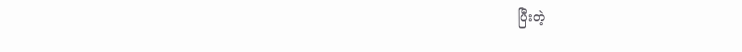ပြီးတဲ့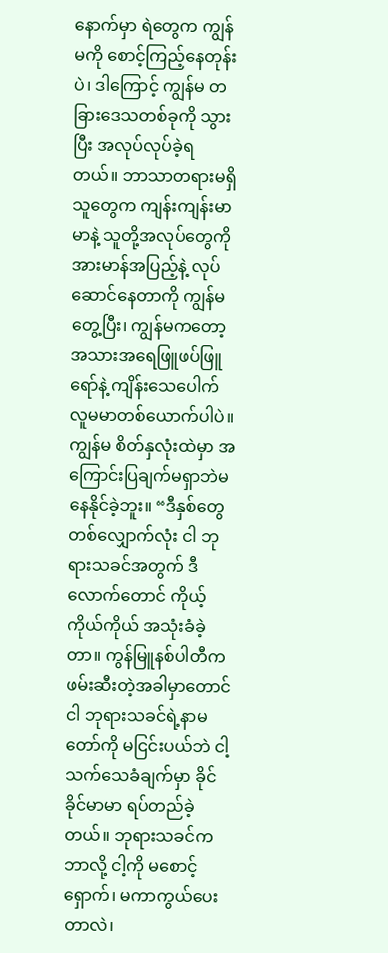နောက်မှာ ရဲတွေက ကျွန်မကို စောင့်ကြည့်နေတုန်းပဲ၊ ဒါကြောင့် ကျွန်မ တခြားဒေသတစ်ခုကို သွားပြီး အလုပ်လုပ်ခဲ့ရတယ်။ ဘာသာတရားမရှိသူတွေက ကျန်းကျန်းမာမာနဲ့ သူတို့အလုပ်တွေကို အားမာန်အပြည့်နဲ့ လုပ်ဆောင်နေတာကို ကျွန်မတွေ့ပြီး၊ ကျွန်မကတော့ အသားအရေဖြူဖပ်ဖြူရော်နဲ့ ကျိန်းသေပေါက် လူမမာတစ်ယောက်ပါပဲ။ ကျွန်မ စိတ်နှလုံးထဲမှာ အကြောင်းပြချက်မရှာဘဲမနေနိုင်ခဲ့ဘူး။ “ဒီနှစ်တွေတစ်လျှောက်လုံး ငါ ဘုရားသခင်အတွက် ဒီလောက်တောင် ကိုယ့်ကိုယ်ကိုယ် အသုံးခံခဲ့တာ။ ကွန်မြူနစ်ပါတီက ဖမ်းဆီးတဲ့အခါမှာတောင် ငါ ဘုရားသခင်ရဲ့နာမတော်ကို မငြင်းပယ်ဘဲ ငါ့သက်သေခံချက်မှာ ခိုင်ခိုင်မာမာ ရပ်တည်ခဲ့တယ်။ ဘုရားသခင်က ဘာလို့ ငါ့ကို မစောင့်ရှောက်၊ မကာကွယ်ပေးတာလဲ၊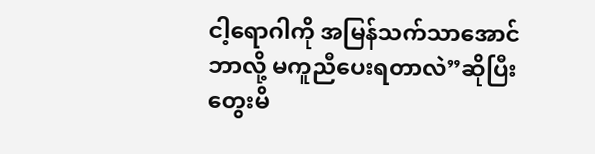ငါ့ရောဂါကို အမြန်သက်သာအောင် ဘာလို့ မကူညီပေးရတာလဲ”ဆိုပြီး တွေးမိ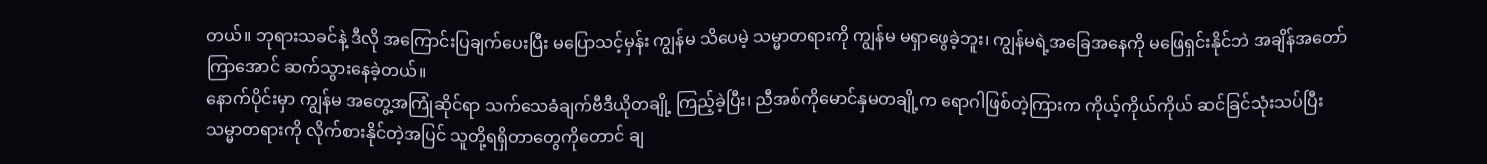တယ်။ ဘုရားသခင်နဲ့ ဒီလို အကြောင်းပြချက်ပေးပြီး မပြောသင့်မှန်း ကျွန်မ သိပေမဲ့ သမ္မာတရားကို ကျွန်မ မရှာဖွေခဲ့ဘူး၊ ကျွန်မရဲ့အခြေအနေကို မဖြေရှင်းနိုင်ဘဲ အချိန်အတော်ကြာအောင် ဆက်သွားနေခဲ့တယ်။
နောက်ပိုင်းမှာ ကျွန်မ အတွေ့အကြုံဆိုင်ရာ သက်သေခံချက်ဗီဒီယိုတချို့ ကြည့်ခဲ့ပြီး၊ ညီအစ်ကိုမောင်နှမတချို့က ရောဂါဖြစ်တဲ့ကြားက ကိုယ့်ကိုယ်ကိုယ် ဆင်ခြင်သုံးသပ်ပြီး သမ္မာတရားကို လိုက်စားနိုင်တဲ့အပြင် သူတို့ရရှိတာတွေကိုတောင် ချ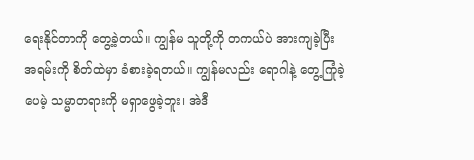ရေးနိုင်တာကို တွေ့ခဲ့တယ်။ ကျွန်မ သူတို့ကို တကယ်ပဲ အားကျခဲ့ပြီး အရမ်းကို စိတ်ထဲမှာ ခံစားခဲ့ရတယ်။ ကျွန်မလည်း ရောဂါနဲ့ တွေ့ကြုံခဲ့ပေမဲ့ သမ္မာတရားကို မရှာဖွေခဲ့ဘူး၊ အဲဒီ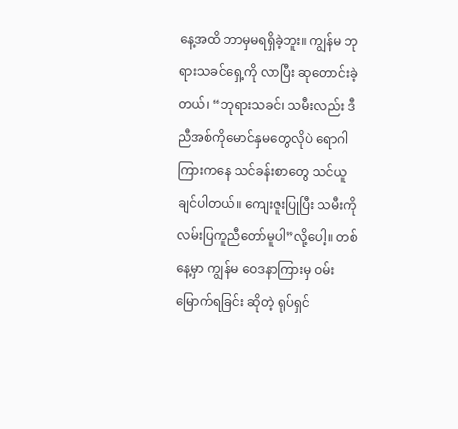နေ့အထိ ဘာမှမရရှိခဲ့ဘူး။ ကျွန်မ ဘုရားသခင်ရှေ့ကို လာပြီး ဆုတောင်းခဲ့တယ်၊ “ဘုရားသခင်၊ သမီးလည်း ဒီညီအစ်ကိုမောင်နှမတွေလိုပဲ ရောဂါကြားကနေ သင်ခန်းစာတွေ သင်ယူချင်ပါတယ်။ ကျေးဇူးပြုပြီး သမီးကို လမ်းပြကူညီတော်မူပါ”လို့ပေါ့။ တစ်နေ့မှာ ကျွန်မ ဝေဒနာကြားမှ ဝမ်းမြောက်ရခြင်း ဆိုတဲ့ ရုပ်ရှင်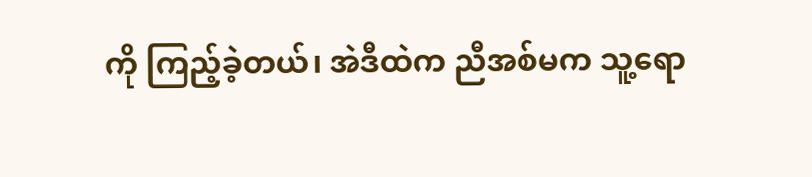ကို ကြည့်ခဲ့တယ်၊ အဲဒီထဲက ညီအစ်မက သူ့ရော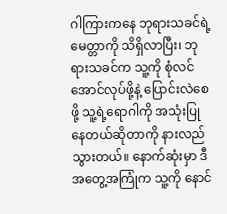ဂါကြားကနေ ဘုရားသခင်ရဲ့မေတ္တာကို သိရှိလာပြီး၊ ဘုရားသခင်က သူ့ကို စုံလင်အောင်လုပ်ဖို့နဲ့ ပြောင်းလဲစေဖို့ သူ့ရဲ့ရောဂါကို အသုံးပြုနေတယ်ဆိုတာကို နားလည်သွားတယ်။ နောက်ဆုံးမှာ ဒီအတွေ့အကြုံက သူ့ကို နောင်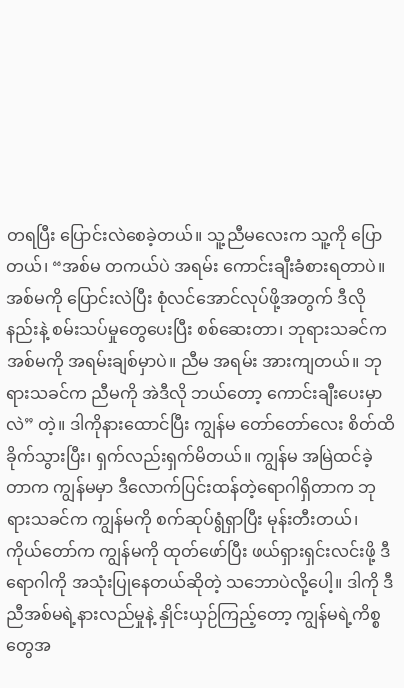တရပြီး ပြောင်းလဲစေခဲ့တယ်။ သူ့ညီမလေးက သူ့ကို ပြောတယ်၊ “အစ်မ တကယ်ပဲ အရမ်း ကောင်းချီးခံစားရတာပဲ။ အစ်မကို ပြောင်းလဲပြီး စုံလင်အောင်လုပ်ဖို့အတွက် ဒီလိုနည်းနဲ့ စမ်းသပ်မှုတွေပေးပြီး စစ်ဆေးတာ၊ ဘုရားသခင်က အစ်မကို အရမ်းချစ်မှာပဲ။ ညီမ အရမ်း အားကျတယ်။ ဘုရားသခင်က ညီမကို အဲဒီလို ဘယ်တော့ ကောင်းချီးပေးမှာလဲ” တဲ့။ ဒါကိုနားထောင်ပြီး ကျွန်မ တော်တော်လေး စိတ်ထိခိုက်သွားပြီး၊ ရှက်လည်းရှက်မိတယ်။ ကျွန်မ အမြဲထင်ခဲ့တာက ကျွန်မမှာ ဒီလောက်ပြင်းထန်တဲ့ရောဂါရှိတာက ဘုရားသခင်က ကျွန်မကို စက်ဆုပ်ရွံရှာပြီး မုန်းတီးတယ်၊ ကိုယ်တော်က ကျွန်မကို ထုတ်ဖော်ပြီး ဖယ်ရှားရှင်းလင်းဖို့ ဒီရောဂါကို အသုံးပြုနေတယ်ဆိုတဲ့ သဘောပဲလို့ပေါ့။ ဒါကို ဒီညီအစ်မရဲ့နားလည်မှုနဲ့ နှိုင်းယှဉ်ကြည့်တော့ ကျွန်မရဲ့ကိစ္စတွေအ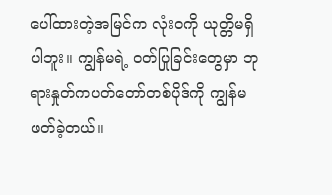ပေါ်ထားတဲ့အမြင်က လုံးဝကို ယုတ္တိမရှိပါဘူး။ ကျွန်မရဲ့ ဝတ်ပြုခြင်းတွေမှာ ဘုရားနှုတ်ကပတ်တော်တစ်ပိုဒ်ကို ကျွန်မ ဖတ်ခဲ့တယ်။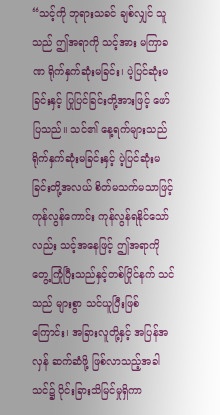“သင့်ကို ဘုရားသခင် ချစ်လျှင် သူသည် ဤအရာကို သင့်အား မကြာခဏ ရိုက်နှက်ဆုံးမခြင်း၊ ပဲ့ပြင်ဆုံးမခြင်းနှင့် ပြုပြင်ခြင်းတို့အားဖြင့် ဖော်ပြသည်။ သင်၏ နေ့ရက်များသည် ရိုက်နှက်ဆုံးမခြင်းနှင့် ပဲ့ပြင်ဆုံးမခြင်းတို့အလယ် စိတ်မသက်မသာဖြင့် ကုန်လွန်ကောင်း ကုန်လွန်ရနိုင်သော်လည်း သင့်အနေဖြင့် ဤအရာကို တွေ့ကြုံပြီးသည်နှင့်တစ်ပြိုင်နက် သင်သည် များစွာ သင်ယူပြီးဖြစ်ကြောင်း၊ အခြားလူတို့နှင့် အပြန်အလှန် ဆက်ဆံဖို့ ဖြစ်လာသည့်အခါ သင်၌ ပိုင်းခြားသိမြင်မှုရှိကာ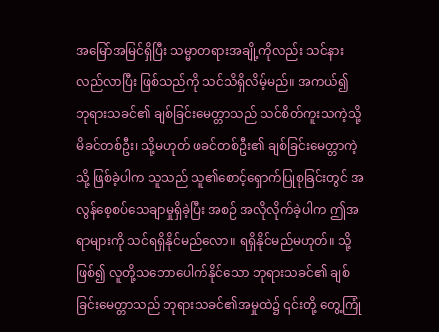အမြော်အမြင်ရှိပြီး သမ္မာတရားအချို့ကိုလည်း သင်နားလည်လာပြီး ဖြစ်သည်ကို သင်သိရှိလိမ့်မည်။ အကယ်၍ ဘုရားသခင်၏ ချစ်ခြင်းမေတ္တာသည် သင်စိတ်ကူးသကဲ့သို့ မိခင်တစ်ဦး၊ သို့မဟုတ် ဖခင်တစ်ဦး၏ ချစ်ခြင်းမေတ္တာကဲ့သို့ ဖြစ်ခဲ့ပါက သူသည် သူ၏စောင့်ရှောက်ပြုစုခြင်းတွင် အလွန်စေ့စပ်သေချာမှုရှိခဲ့ပြီး အစဉ် အလိုလိုက်ခဲ့ပါက ဤအရာများကို သင်ရရှိနိုင်မည်လော။ ရရှိနိုင်မည်မဟုတ်။ သို့ဖြစ်၍ လူတို့သဘောပေါက်နိုင်သော ဘုရားသခင်၏ ချစ်ခြင်းမေတ္တာသည် ဘုရားသခင်၏အမှုထဲ၌ ၎င်းတို့ တွေ့ကြုံ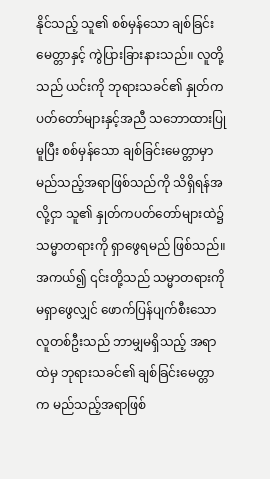နိုင်သည့် သူ၏ စစ်မှန်သော ချစ်ခြင်းမေတ္တာနှင့် ကွဲပြားခြားနားသည်။ လူတို့သည် ယင်းကို ဘုရားသခင်၏ နှုတ်ကပတ်တော်များနှင့်အညီ သဘောထားပြုမူပြီး စစ်မှန်သော ချစ်ခြင်းမေတ္တာမှာ မည်သည့်အရာဖြစ်သည်ကို သိရှိရန်အလို့ငှာ သူ၏ နှုတ်ကပတ်တော်များထဲ၌ သမ္မာတရားကို ရှာဖွေရမည် ဖြစ်သည်။ အကယ်၍ ၎င်းတို့သည် သမ္မာတရားကို မရှာဖွေလျှင် ဖောက်ပြန်ပျက်စီးသော လူတစ်ဦးသည် ဘာမျှမရှိသည့် အရာထဲမှ ဘုရားသခင်၏ ချစ်ခြင်းမေတ္တာက မည်သည့်အရာဖြစ်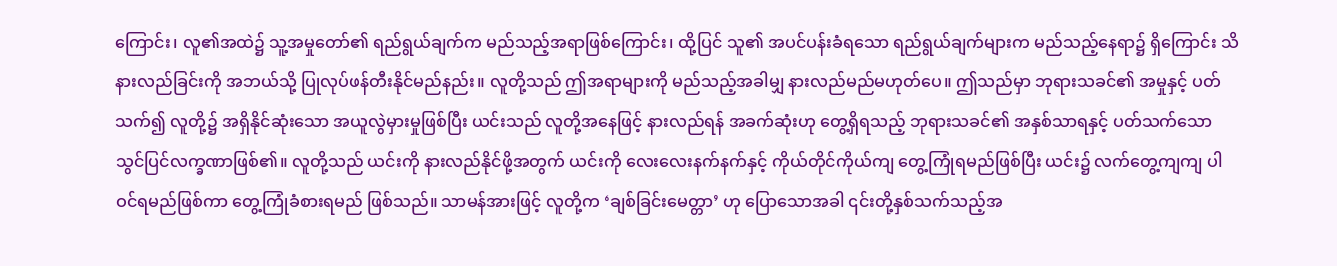ကြောင်း၊ လူ၏အထဲ၌ သူ့အမှုတော်၏ ရည်ရွယ်ချက်က မည်သည့်အရာဖြစ်ကြောင်း၊ ထို့ပြင် သူ၏ အပင်ပန်းခံရသော ရည်ရွယ်ချက်များက မည်သည့်နေရာ၌ ရှိကြောင်း သိနားလည်ခြင်းကို အဘယ်သို့ ပြုလုပ်ဖန်တီးနိုင်မည်နည်း။ လူတို့သည် ဤအရာများကို မည်သည့်အခါမျှ နားလည်မည်မဟုတ်ပေ။ ဤသည်မှာ ဘုရားသခင်၏ အမှုနှင့် ပတ်သက်၍ လူတို့၌ အရှိနိုင်ဆုံးသော အယူလွဲမှားမှုဖြစ်ပြီး ယင်းသည် လူတို့အနေဖြင့် နားလည်ရန် အခက်ဆုံးဟု တွေ့ရှိရသည့် ဘုရားသခင်၏ အနှစ်သာရနှင့် ပတ်သက်သော သွင်ပြင်လက္ခဏာဖြစ်၏။ လူတို့သည် ယင်းကို နားလည်နိုင်ဖို့အတွက် ယင်းကို လေးလေးနက်နက်နှင့် ကိုယ်တိုင်ကိုယ်ကျ တွေ့ကြုံရမည်ဖြစ်ပြီး ယင်း၌ လက်တွေ့ကျကျ ပါဝင်ရမည်ဖြစ်ကာ တွေ့ကြုံခံစားရမည် ဖြစ်သည်။ သာမန်အားဖြင့် လူတို့က ‘ချစ်ခြင်းမေတ္တာ’ ဟု ပြောသောအခါ ၎င်းတို့နှစ်သက်သည့်အ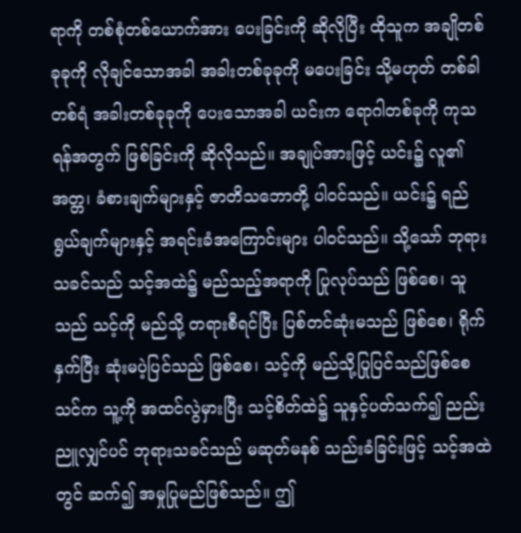ရာကို တစ်စုံတစ်ယောက်အား ပေးခြင်းကို ဆိုလိုပြီး ထိုသူက အချိုတစ်ခုခုကို လိုချင်သောအခါ အခါးတစ်ခုခုကို မပေးခြင်း သို့မဟုတ် တစ်ခါတစ်ရံ အခါးတစ်ခုခုကို ပေးသောအခါ ယင်းက ရောဂါတစ်ခုကို ကုသရန်အတွက် ဖြစ်ခြင်းကို ဆိုလိုသည်။ အချုပ်အားဖြင့် ယင်း၌ လူ၏ အတ္တ၊ ခံစားချက်များနှင့် ဇာတိသဘောတို့ ပါဝင်သည်။ ယင်း၌ ရည်ရွယ်ချက်များနှင့် အရင်းခံအကြောင်းများ ပါဝင်သည်။ သို့သော် ဘုရားသခင်သည် သင့်အထဲ၌ မည်သည့်အရာကို ပြုလုပ်သည် ဖြစ်စေ၊ သူသည် သင့်ကို မည်သို့ တရားစီရင်ပြီး ပြစ်တင်ဆုံးမသည် ဖြစ်စေ၊ ရိုက်နှက်ပြီး ဆုံးမပဲ့ပြင်သည် ဖြစ်စေ၊ သင့်ကို မည်သို့ပြုပြင်သည်ဖြစ်စေ သင်က သူ့ကို အထင်လွဲမှားပြီး သင့်စိတ်ထဲ၌ သူနှင့်ပတ်သက်၍ ညည်းညူလျှင်ပင် ဘုရားသခင်သည် မဆုတ်မနစ် သည်းခံခြင်းဖြင့် သင့်အထဲတွင် ဆက်၍ အမှုပြုမည်ဖြစ်သည်။ ဤ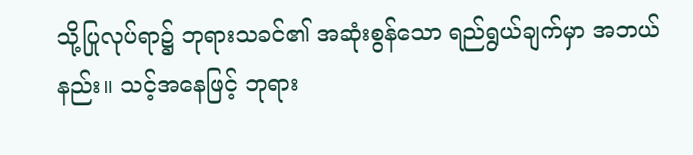သို့ပြုလုပ်ရာ၌ ဘုရားသခင်၏ အဆုံးစွန်သော ရည်ရွယ်ချက်မှာ အဘယ်နည်း။ သင့်အနေဖြင့် ဘုရား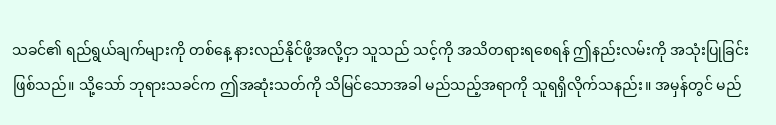သခင်၏ ရည်ရွယ်ချက်များကို တစ်နေ့ နားလည်နိုင်ဖို့အလို့ငှာ သူသည် သင့်ကို အသိတရားရစေရန် ဤနည်းလမ်းကို အသုံးပြုခြင်းဖြစ်သည်။ သို့သော် ဘုရားသခင်က ဤအဆုံးသတ်ကို သိမြင်သောအခါ မည်သည့်အရာကို သူရရှိလိုက်သနည်း။ အမှန်တွင် မည်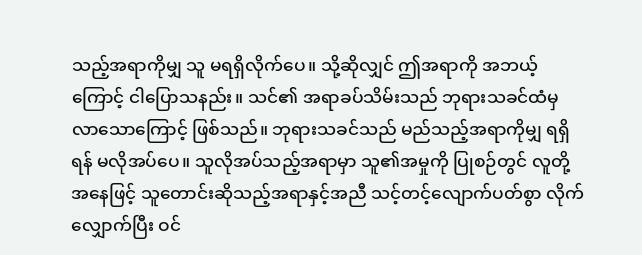သည့်အရာကိုမျှ သူ မရရှိလိုက်ပေ။ သို့ဆိုလျှင် ဤအရာကို အဘယ့်ကြောင့် ငါပြောသနည်း။ သင်၏ အရာခပ်သိမ်းသည် ဘုရားသခင်ထံမှ လာသောကြောင့် ဖြစ်သည်။ ဘုရားသခင်သည် မည်သည့်အရာကိုမျှ ရရှိရန် မလိုအပ်ပေ။ သူလိုအပ်သည့်အရာမှာ သူ၏အမှုကို ပြုစဉ်တွင် လူတို့အနေဖြင့် သူတောင်းဆိုသည့်အရာနှင့်အညီ သင့်တင့်လျောက်ပတ်စွာ လိုက်လျှောက်ပြီး ဝင်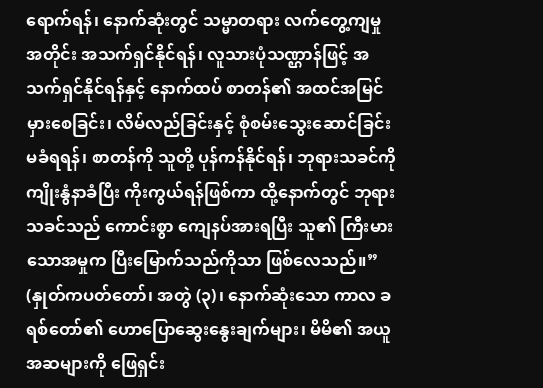ရောက်ရန်၊ နောက်ဆုံးတွင် သမ္မာတရား လက်တွေ့ကျမှုအတိုင်း အသက်ရှင်နိုင်ရန်၊ လူသားပုံသဏ္ဌာန်ဖြင့် အသက်ရှင်နိုင်ရန်နှင့် နောက်ထပ် စာတန်၏ အထင်အမြင်မှားစေခြင်း၊ လိမ်လည်ခြင်းနှင့် စုံစမ်းသွေးဆောင်ခြင်း မခံရရန်၊ စာတန်ကို သူတို့ ပုန်ကန်နိုင်ရန်၊ ဘုရားသခင်ကို ကျိုးနွံနာခံပြီး ကိုးကွယ်ရန်ဖြစ်ကာ ထို့နောက်တွင် ဘုရားသခင်သည် ကောင်းစွာ ကျေနပ်အားရပြီး သူ၏ ကြီးမားသောအမှုက ပြီးမြောက်သည်ကိုသာ ဖြစ်လေသည်။” (နှုတ်ကပတ်တော်၊ အတွဲ (၃)၊ နောက်ဆုံးသော ကာလ ခရစ်တော်၏ ဟောပြောဆွေးနွေးချက်များ၊ မိမိ၏ အယူအဆများကို ဖြေရှင်း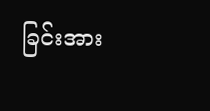ခြင်းအား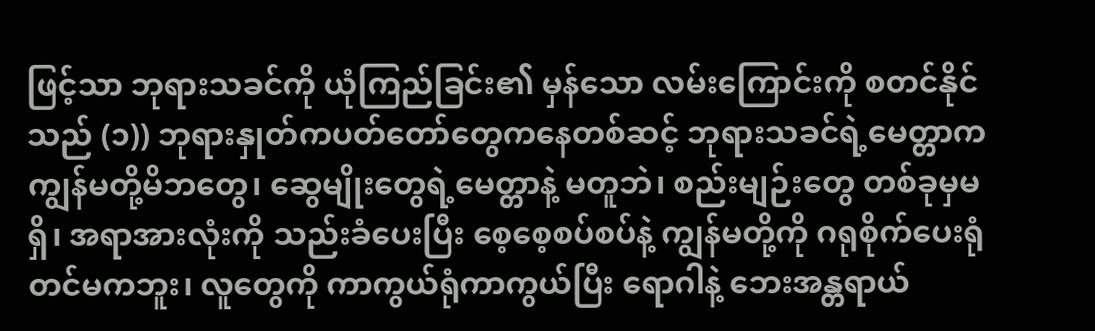ဖြင့်သာ ဘုရားသခင်ကို ယုံကြည်ခြင်း၏ မှန်သော လမ်းကြောင်းကို စတင်နိုင်သည် (၁)) ဘုရားနှုတ်ကပတ်တော်တွေကနေတစ်ဆင့် ဘုရားသခင်ရဲ့မေတ္တာက ကျွန်မတို့မိဘတွေ၊ ဆွေမျိုးတွေရဲ့မေတ္တာနဲ့ မတူဘဲ၊ စည်းမျဉ်းတွေ တစ်ခုမှမရှိ၊ အရာအားလုံးကို သည်းခံပေးပြီး စေ့စေ့စပ်စပ်နဲ့ ကျွန်မတို့ကို ဂရုစိုက်ပေးရုံတင်မကဘူး၊ လူတွေကို ကာကွယ်ရုံကာကွယ်ပြီး ရောဂါနဲ့ ဘေးအန္တရာယ်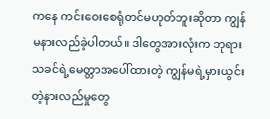ကနေ ကင်းဝေးစေရုံတင်မဟုတ်ဘူးဆိုတာ ကျွန်မနားလည်ခဲ့ပါတယ်။ ဒါတွေအားလုံးက ဘုရားသခင်ရဲ့မေတ္တာအပေါ်ထားတဲ့ ကျွန်မရဲ့မှားယွင်းတဲ့နားလည်မှုတွေ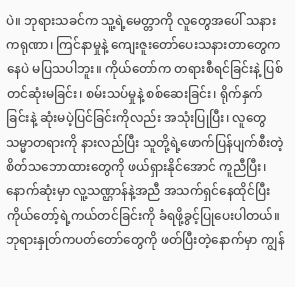ပဲ။ ဘုရားသခင်က သူ့ရဲ့မေတ္တာကို လူတွေအပေါ် သနားကရုဏာ၊ ကြင်နာမှုနဲ့ ကျေးဇူးတော်ပေးသနားတာတွေကနေပဲ မပြသပါဘူး။ ကိုယ်တော်က တရားစီရင်ခြင်းနဲ့ ပြစ်တင်ဆုံးမခြင်း၊ စမ်းသပ်မှုနဲ့ စစ်ဆေးခြင်း၊ ရိုက်နှက်ခြင်းနဲ့ ဆုံးမပဲ့ပြင်ခြင်းကိုလည်း အသုံးပြုပြီး၊ လူတွေ သမ္မာတရားကို နားလည်ပြီး သူတို့ရဲ့ဖောက်ပြန်ပျက်စီးတဲ့ စိတ်သဘောထားတွေကို ဖယ်ရှားနိုင်အောင် ကူညီပြီး၊ နောက်ဆုံးမှာ လူ့သဏ္ဌာန်နဲ့အညီ အသက်ရှင်နေထိုင်ပြီး ကိုယ်တော့်ရဲ့ကယ်တင်ခြင်းကို ခံရဖို့ခွင့်ပြုပေးပါတယ်။ ဘုရားနှုတ်ကပတ်တော်တွေကို ဖတ်ပြီးတဲ့နောက်မှာ ကျွန်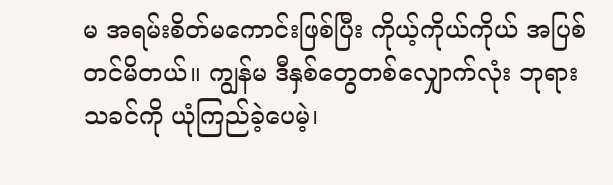မ အရမ်းစိတ်မကောင်းဖြစ်ပြီး ကိုယ့်ကိုယ်ကိုယ် အပြစ်တင်မိတယ်။ ကျွန်မ ဒီနှစ်တွေတစ်လျှောက်လုံး ဘုရားသခင်ကို ယုံကြည်ခဲ့ပေမဲ့၊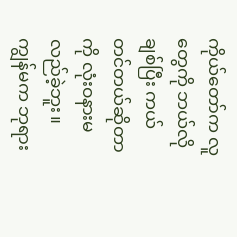ကိုယ်တော်က လူတွေကို ဘယ်လိုချစ်ပြီး ကယ်တင်တယ်ဆိုတာကို လုံးဝနားမလည်ခဲ့ဘူး။ ကျွန်မက ဘုရား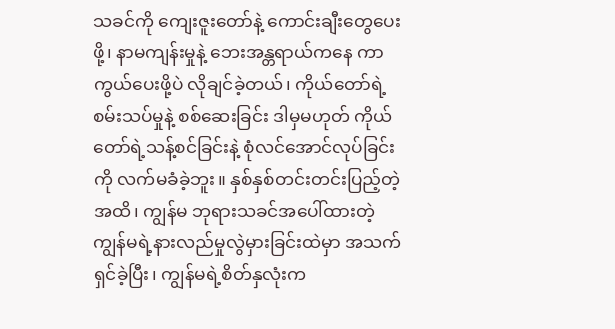သခင်ကို ကျေးဇူးတော်နဲ့ ကောင်းချီးတွေပေးဖို့၊ နာမကျန်းမှုနဲ့ ဘေးအန္တရာယ်ကနေ ကာကွယ်ပေးဖို့ပဲ လိုချင်ခဲ့တယ်၊ ကိုယ်တော်ရဲ့စမ်းသပ်မှုနဲ့ စစ်ဆေးခြင်း ဒါမှမဟုတ် ကိုယ်တော်ရဲ့သန့်စင်ခြင်းနဲ့ စုံလင်အောင်လုပ်ခြင်းကို လက်မခံခဲ့ဘူး။ နှစ်နှစ်တင်းတင်းပြည့်တဲ့အထိ၊ ကျွန်မ ဘုရားသခင်အပေါ်ထားတဲ့ ကျွန်မရဲ့နားလည်မှုလွဲမှားခြင်းထဲမှာ အသက်ရှင်ခဲ့ပြီး၊ ကျွန်မရဲ့စိတ်နှလုံးက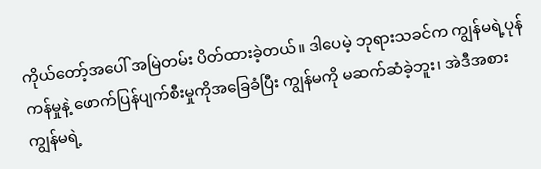ကိုယ်တော့်အပေါ် အမြဲတမ်း ပိတ်ထားခဲ့တယ်။ ဒါပေမဲ့ ဘုရားသခင်က ကျွန်မရဲ့ပုန်ကန်မှုနဲ့ ဖောက်ပြန်ပျက်စီးမှုကိုအခြေခံပြီး ကျွန်မကို မဆက်ဆံခဲ့ဘူး၊ အဲဒီအစား ကျွန်မရဲ့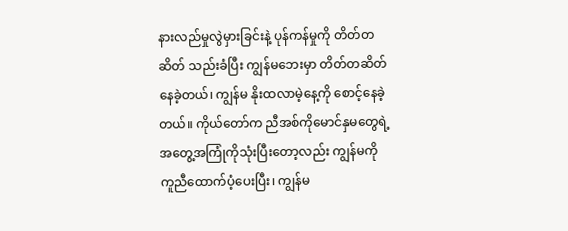နားလည်မှုလွဲမှားခြင်းနဲ့ ပုန်ကန်မှုကို တိတ်တဆိတ် သည်းခံပြီး ကျွန်မဘေးမှာ တိတ်တဆိတ် နေခဲ့တယ်၊ ကျွန်မ နိုးထလာမဲ့နေ့ကို စောင့်နေခဲ့တယ်။ ကိုယ်တော်က ညီအစ်ကိုမောင်နှမတွေရဲ့ အတွေ့အကြုံကိုသုံးပြီးတော့လည်း ကျွန်မကို ကူညီထောက်ပံ့ပေးပြီး၊ ကျွန်မ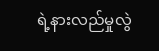ရဲ့နားလည်မှုလွဲ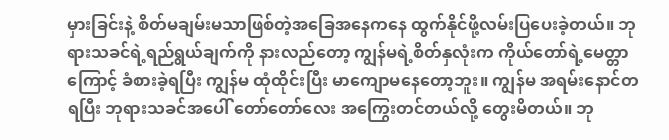မှားခြင်းနဲ့ စိတ်မချမ်းမသာဖြစ်တဲ့အခြေအနေကနေ ထွက်နိုင်ဖို့လမ်းပြပေးခဲ့တယ်။ ဘုရားသခင်ရဲ့ရည်ရွယ်ချက်ကို နားလည်တော့ ကျွန်မရဲ့စိတ်နှလုံးက ကိုယ်တော်ရဲ့မေတ္တာကြောင့် ခံစားခဲ့ရပြီး ကျွန်မ ထုံထိုင်းပြီး မာကျောမနေတော့ဘူး။ ကျွန်မ အရမ်းနောင်တရပြီး ဘုရားသခင်အပေါ် တော်တော်လေး အကြွေးတင်တယ်လို့ တွေးမိတယ်။ ဘု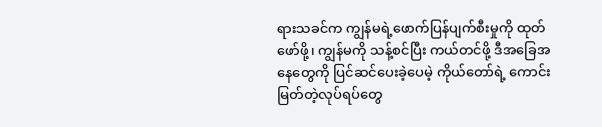ရားသခင်က ကျွန်မရဲ့ဖောက်ပြန်ပျက်စီးမှုကို ထုတ်ဖော်ဖို့၊ ကျွန်မကို သန့်စင်ပြီး ကယ်တင်ဖို့ ဒီအခြေအနေတွေကို ပြင်ဆင်ပေးခဲ့ပေမဲ့ ကိုယ်တော်ရဲ့ ကောင်းမြတ်တဲ့လုပ်ရပ်တွေ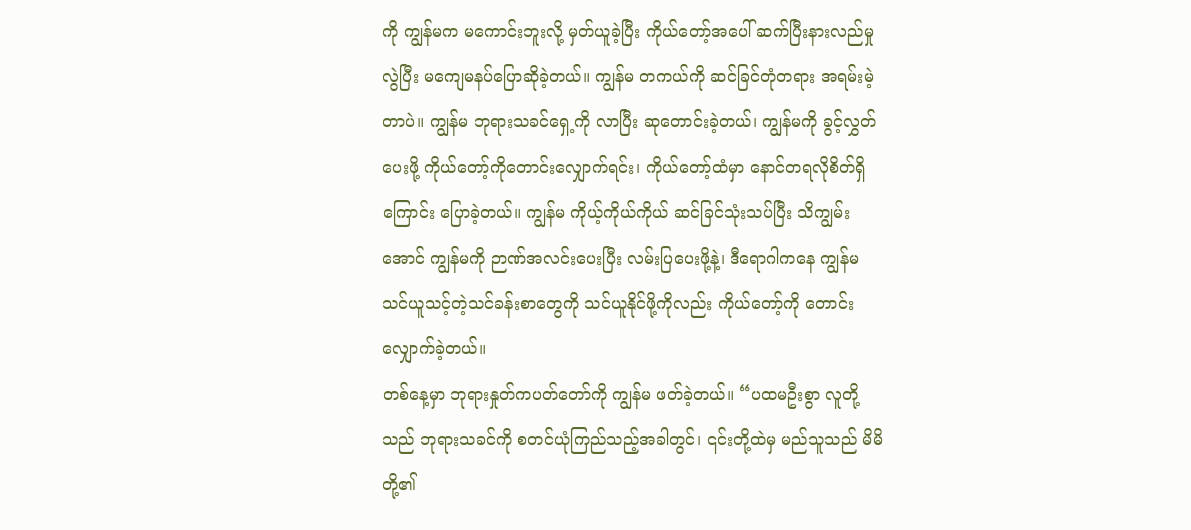ကို ကျွန်မက မကောင်းဘူးလို့ မှတ်ယူခဲ့ပြီး ကိုယ်တော့်အပေါ် ဆက်ပြီးနားလည်မှုလွဲပြီး မကျေမနပ်ပြောဆိုခဲ့တယ်။ ကျွန်မ တကယ်ကို ဆင်ခြင်တုံတရား အရမ်းမဲ့တာပဲ။ ကျွန်မ ဘုရားသခင်ရှေ့ကို လာပြီး ဆုတောင်းခဲ့တယ်၊ ကျွန်မကို ခွင့်လွှတ်ပေးဖို့ ကိုယ်တော့်ကိုတောင်းလျှောက်ရင်း၊ ကိုယ်တော့်ထံမှာ နောင်တရလိုစိတ်ရှိကြောင်း ပြောခဲ့တယ်။ ကျွန်မ ကိုယ့်ကိုယ်ကိုယ် ဆင်ခြင်သုံးသပ်ပြီး သိကျွမ်းအောင် ကျွန်မကို ဉာဏ်အလင်းပေးပြီး လမ်းပြပေးဖို့နဲ့၊ ဒီရောဂါကနေ ကျွန်မ သင်ယူသင့်တဲ့သင်ခန်းစာတွေကို သင်ယူနိုင်ဖို့ကိုလည်း ကိုယ်တော့်ကို တောင်းလျှောက်ခဲ့တယ်။
တစ်နေ့မှာ ဘုရားနှုတ်ကပတ်တော်ကို ကျွန်မ ဖတ်ခဲ့တယ်။ “ပထမဦးစွာ လူတို့သည် ဘုရားသခင်ကို စတင်ယုံကြည်သည့်အခါတွင်၊ ၎င်းတို့ထဲမှ မည်သူသည် မိမိတို့၏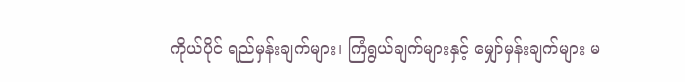ကိုယ်ပိုင် ရည်မှန်းချက်များ၊ ကြံရွယ်ချက်များနှင့် မျှော်မှန်းချက်များ မ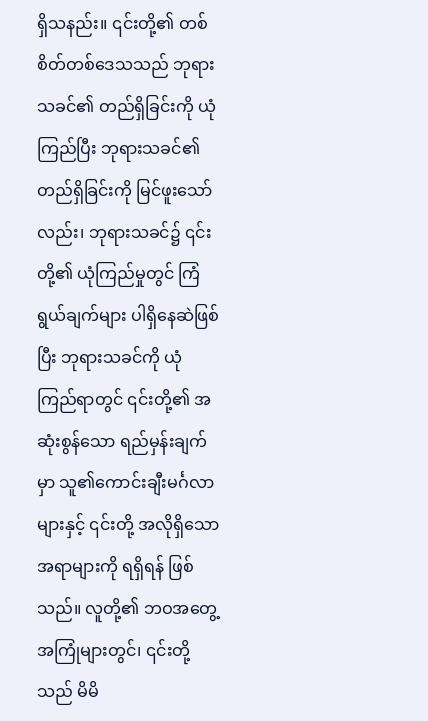ရှိသနည်း။ ၎င်းတို့၏ တစ်စိတ်တစ်ဒေသသည် ဘုရားသခင်၏ တည်ရှိခြင်းကို ယုံကြည်ပြီး ဘုရားသခင်၏ တည်ရှိခြင်းကို မြင်ဖူးသော်လည်း၊ ဘုရားသခင်၌ ၎င်းတို့၏ ယုံကြည်မှုတွင် ကြံရွယ်ချက်များ ပါရှိနေဆဲဖြစ်ပြီး ဘုရားသခင်ကို ယုံကြည်ရာတွင် ၎င်းတို့၏ အဆုံးစွန်သော ရည်မှန်းချက်မှာ သူ၏ကောင်းချီးမင်္ဂလာများနှင့် ၎င်းတို့ အလိုရှိသော အရာများကို ရရှိရန် ဖြစ်သည်။ လူတို့၏ ဘဝအတွေ့အကြုံများတွင်၊ ၎င်းတို့သည် မိမိ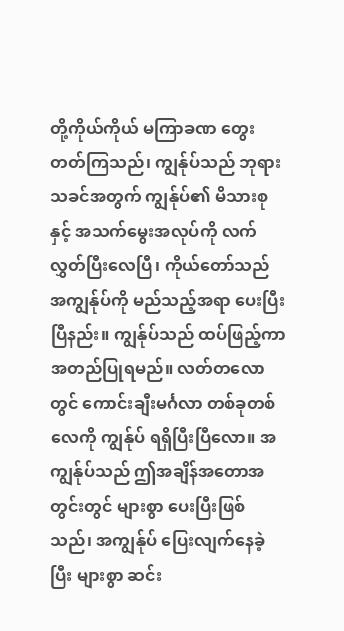တို့ကိုယ်ကိုယ် မကြာခဏ တွေးတတ်ကြသည်၊ ကျွန်ုပ်သည် ဘုရားသခင်အတွက် ကျွန်ုပ်၏ မိသားစုနှင့် အသက်မွေးအလုပ်ကို လက်လွှတ်ပြီးလေပြီ၊ ကိုယ်တော်သည် အကျွန်ုပ်ကို မည်သည့်အရာ ပေးပြီးပြီနည်း။ ကျွန်ုပ်သည် ထပ်ဖြည့်ကာ အတည်ပြုရမည်။ လတ်တလောတွင် ကောင်းချီးမင်္ဂလာ တစ်ခုတစ်လေကို ကျွန်ုပ် ရရှိပြီးပြီလော။ အကျွန်ုပ်သည် ဤအချိန်အတောအတွင်းတွင် များစွာ ပေးပြီးဖြစ်သည်၊ အကျွန်ုပ် ပြေးလျက်နေခဲ့ပြီး များစွာ ဆင်း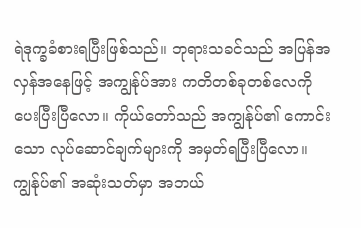ရဲဒုက္ခခံစားရပြီးဖြစ်သည်။ ဘုရားသခင်သည် အပြန်အလှန်အနေဖြင့် အကျွန်ုပ်အား ကတိတစ်ခုတစ်လေကို ပေးပြီးပြီလော။ ကိုယ်တော်သည် အကျွန်ုပ်၏ ကောင်းသော လုပ်ဆောင်ချက်များကို အမှတ်ရပြီးပြီလော။ ကျွန်ုပ်၏ အဆုံးသတ်မှာ အဘယ်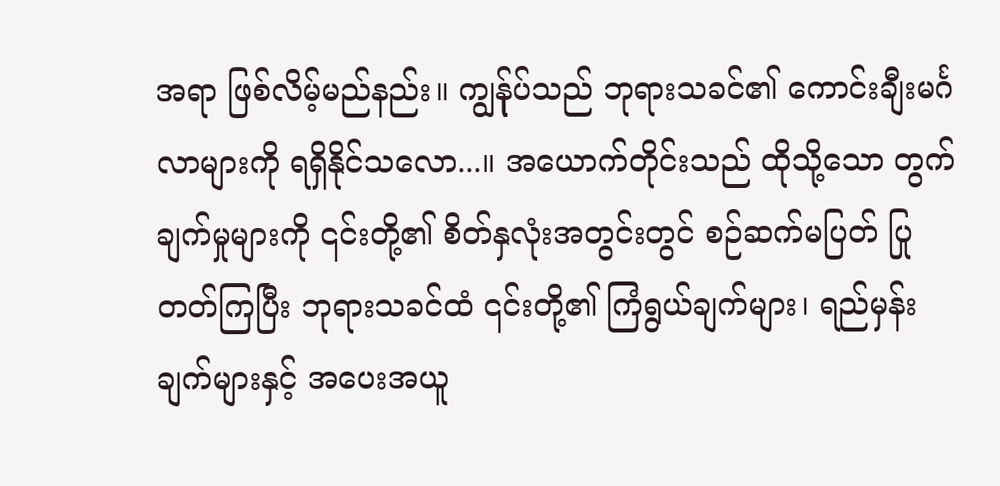အရာ ဖြစ်လိမ့်မည်နည်း။ ကျွန်ုပ်သည် ဘုရားသခင်၏ ကောင်းချီးမင်္ဂလာများကို ရရှိနိုင်သလော...။ အယောက်တိုင်းသည် ထိုသို့သော တွက်ချက်မှုများကို ၎င်းတို့၏ စိတ်နှလုံးအတွင်းတွင် စဉ်ဆက်မပြတ် ပြုတတ်ကြပြီး ဘုရားသခင်ထံ ၎င်းတို့၏ ကြံရွယ်ချက်များ၊ ရည်မှန်းချက်များနှင့် အပေးအယူ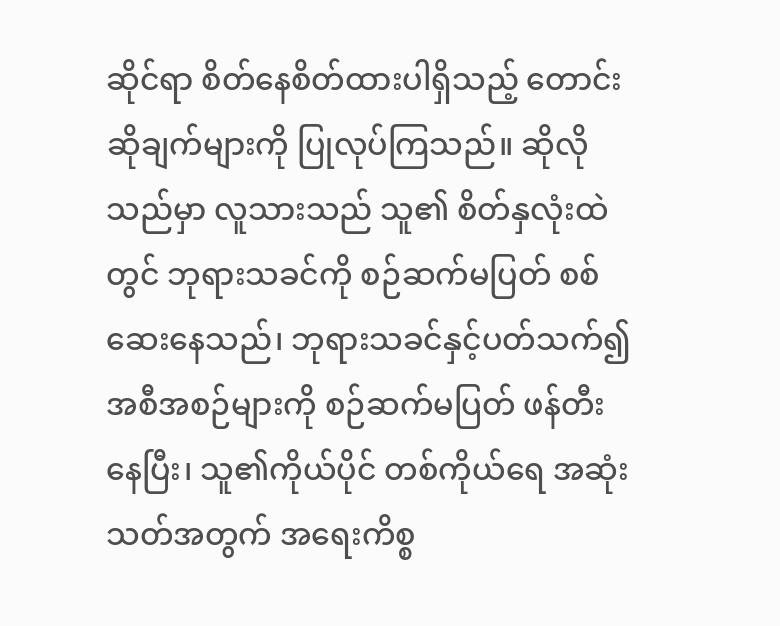ဆိုင်ရာ စိတ်နေစိတ်ထားပါရှိသည့် တောင်းဆိုချက်များကို ပြုလုပ်ကြသည်။ ဆိုလိုသည်မှာ လူသားသည် သူ၏ စိတ်နှလုံးထဲတွင် ဘုရားသခင်ကို စဉ်ဆက်မပြတ် စစ်ဆေးနေသည်၊ ဘုရားသခင်နှင့်ပတ်သက်၍ အစီအစဉ်များကို စဉ်ဆက်မပြတ် ဖန်တီးနေပြီး၊ သူ၏ကိုယ်ပိုင် တစ်ကိုယ်ရေ အဆုံးသတ်အတွက် အရေးကိစ္စ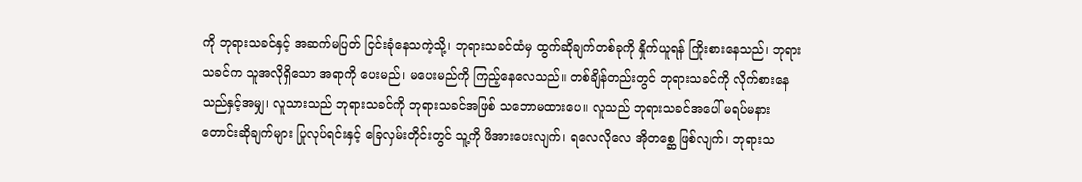ကို ဘုရားသခင်နှင့် အဆက်မပြတ် ငြင်းခုံနေသကဲ့သို့၊ ဘုရားသခင်ထံမှ ထွက်ဆိုချက်တစ်ခုကို နှိုက်ယူရန် ကြိုးစားနေသည်၊ ဘုရားသခင်က သူအလိုရှိသော အရာကို ပေးမည်၊ မပေးမည်ကို ကြည့်နေလေသည်။ တစ်ချိန်တည်းတွင် ဘုရားသခင်ကို လိုက်စားနေသည်နှင့်အမျှ၊ လူသားသည် ဘုရားသခင်ကို ဘုရားသခင်အဖြစ် သဘောမထားပေ။ လူသည် ဘုရားသခင်အပေါ် မရပ်မနား တောင်းဆိုချက်များ ပြုလုပ်ရင်းနှင့် ခြေလှမ်းတိုင်းတွင် သူ့ကို ဖိအားပေးလျက်၊ ရလေလိုလေ အိုတစ္ဆေ ဖြစ်လျက်၊ ဘုရားသ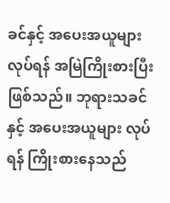ခင်နှင့် အပေးအယူများ လုပ်ရန် အမြဲကြိုးစားပြီးဖြစ်သည်။ ဘုရားသခင်နှင့် အပေးအယူများ လုပ်ရန် ကြိုးစားနေသည်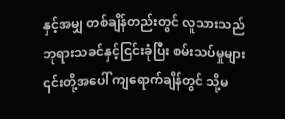နှင့်အမျှ တစ်ချိန်တည်းတွင် လူသားသည် ဘုရားသခင်နှင့်ငြင်းခုံပြီး စမ်းသပ်မှုများ ၎င်းတို့အပေါ် ကျရောက်ချိန်တွင် သို့မ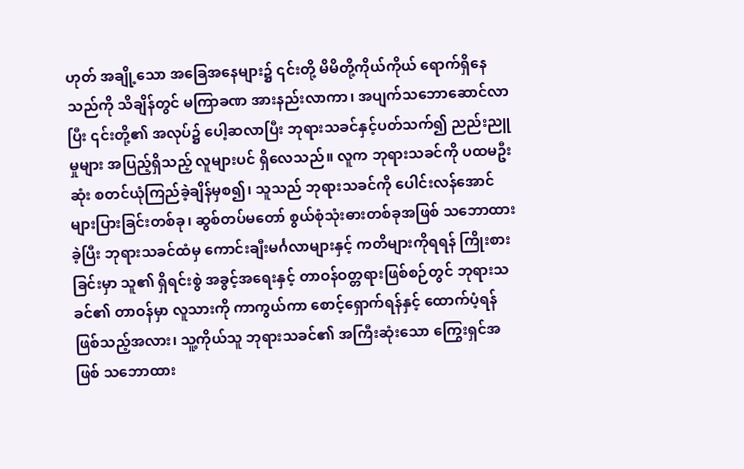ဟုတ် အချို့သော အခြေအနေများ၌ ၎င်းတို့ မိမိတို့ကိုယ်ကိုယ် ရောက်ရှိနေသည်ကို သိချိန်တွင် မကြာခဏ အားနည်းလာကာ၊ အပျက်သဘောဆောင်လာပြီး ၎င်းတို့၏ အလုပ်၌ ပေါ့ဆလာပြီး ဘုရားသခင်နှင့်ပတ်သက်၍ ညည်းညူမှုများ အပြည့်ရှိသည့် လူများပင် ရှိလေသည်။ လူက ဘုရားသခင်ကို ပထမဦးဆုံး စတင်ယုံကြည်ခဲ့ချိန်မှစ၍၊ သူသည် ဘုရားသခင်ကို ပေါင်းလန်အောင် များပြားခြင်းတစ်ခု၊ ဆွစ်တပ်မတော် စွယ်စုံသုံးဓားတစ်ခုအဖြစ် သဘောထားခဲ့ပြီး ဘုရားသခင်ထံမှ ကောင်းချီးမင်္ဂလာများနှင့် ကတိများကိုရရန် ကြိုးစားခြင်းမှာ သူ၏ ရှိရင်းစွဲ အခွင့်အရေးနှင့် တာဝန်ဝတ္တရားဖြစ်စဉ်တွင် ဘုရားသခင်၏ တာဝန်မှာ လူသားကို ကာကွယ်ကာ စောင့်ရှောက်ရန်နှင့် ထောက်ပံ့ရန် ဖြစ်သည့်အလား၊ သူ့ကိုယ်သူ ဘုရားသခင်၏ အကြီးဆုံးသော ကြွေးရှင်အဖြစ် သဘောထား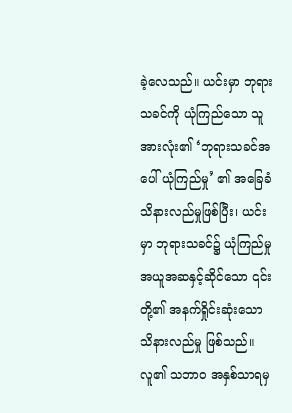ခဲ့လေသည်။ ယင်းမှာ ဘုရားသခင်ကို ယုံကြည်သော သူအားလုံး၏ ‘ဘုရားသခင်အပေါ် ယုံကြည်မှု’ ၏ အခြေခံသိနားလည်မှုဖြစ်ပြီး၊ ယင်းမှာ ဘုရားသခင်၌ ယုံကြည်မှု အယူအဆနှင့်ဆိုင်သော ၎င်းတို့၏ အနက်ရှိုင်းဆုံးသော သိနားလည်မှု ဖြစ်သည်။ လူ၏ သဘာဝ အနှစ်သာရမှ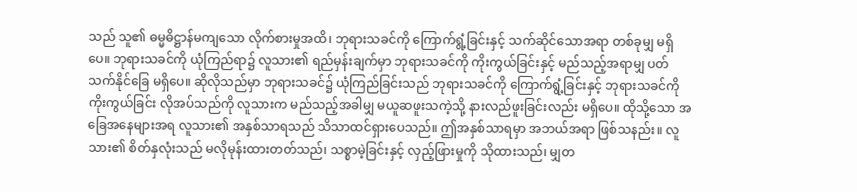သည် သူ၏ ဓမ္မဓိဋ္ဌာန်မကျသော လိုက်စားမှုအထိ၊ ဘုရားသခင်ကို ကြောက်ရွံ့ခြင်းနှင့် သက်ဆိုင်သောအရာ တစ်ခုမျှ မရှိပေ။ ဘုရားသခင်ကို ယုံကြည်ရာ၌ လူသား၏ ရည်မှန်းချက်မှာ ဘုရားသခင်ကို ကိုးကွယ်ခြင်းနှင့် မည်သည့်အရာမျှ ပတ်သက်နိုင်ခြေ မရှိပေ။ ဆိုလိုသည်မှာ ဘုရားသခင်၌ ယုံကြည်ခြင်းသည် ဘုရားသခင်ကို ကြောက်ရွံ့ခြင်းနှင့် ဘုရားသခင်ကို ကိုးကွယ်ခြင်း လိုအပ်သည်ကို လူသားက မည်သည့်အခါမျှ မယူဆဖူးသကဲ့သို့ နားလည်ဖူးခြင်းလည်း မရှိပေ။ ထိုသို့သော အခြေအနေများအရ လူသား၏ အနှစ်သာရသည် သိသာထင်ရှားပေသည်။ ဤအနှစ်သာရမှာ အဘယ်အရာ ဖြစ်သနည်း။ လူသား၏ စိတ်နှလုံးသည် မလိုမုန်းထားတတ်သည်၊ သစ္စာမဲ့ခြင်းနှင့် လှည့်ဖြားမှုကို သိုထားသည်၊ မျှတ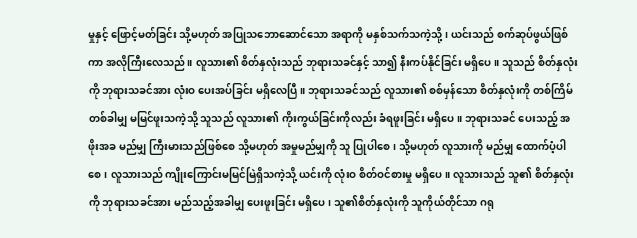မှုနှင့် ဖြောင့်မတ်ခြင်း သို့မဟုတ် အပြုသဘောဆောင်သော အရာကို မနှစ်သက်သကဲ့သို့၊ ယင်းသည် စက်ဆုပ်ဖွယ်ဖြစ်ကာ အလိုကြီးလေသည်။ လူသား၏ စိတ်နှလုံးသည် ဘုရားသခင်နှင့် သာ၍ နီးကပ်နိုင်ခြင်း မရှိပေ။ သူသည် စိတ်နှလုံးကို ဘုရားသခင်အား လုံးဝ ပေးအပ်ခြင်း မရှိလေပြီ။ ဘုရားသခင်သည် လူသား၏ စစ်မှန်သော စိတ်နှလုံးကို တစ်ကြိမ်တစ်ခါမျှ မမြင်ဖူးသကဲ့သို့ သူသည် လူသား၏ ကိုးကွယ်ခြင်းကိုလည်း ခံရဖူးခြင်း မရှိပေ။ ဘုရားသခင် ပေးသည့် အဖိုးအခ မည်မျှ ကြီးမားသည်ဖြစ်စေ သို့မဟုတ် အမှုမည်မျှကို သူ ပြုပါစေ၊ သို့မဟုတ် လူသားကို မည်မျှ ထောက်ပံ့ပါစေ၊ လူသားသည် ကျိုးကြောင်းမမြင်မြဲရှိသကဲ့သို့ ယင်းကို လုံးဝ စိတ်ဝင်စားမှု မရှိပေ။ လူသားသည် သူ၏ စိတ်နှလုံးကို ဘုရားသခင်အား မည်သည့်အခါမျှ ပေးဖူးခြင်း မရှိပေ၊ သူ၏စိတ်နှလုံးကို သူကိုယ်တိုင်သာ ဂရု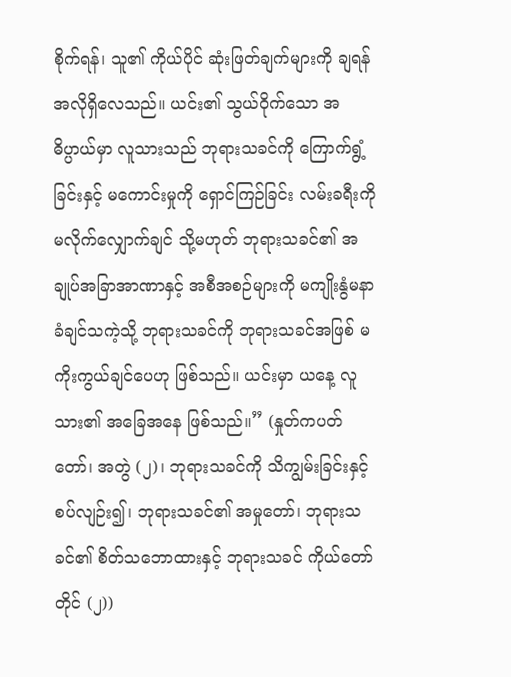စိုက်ရန်၊ သူ၏ ကိုယ်ပိုင် ဆုံးဖြတ်ချက်များကို ချရန် အလိုရှိလေသည်။ ယင်း၏ သွယ်ဝိုက်သော အဓိပ္ပာယ်မှာ လူသားသည် ဘုရားသခင်ကို ကြောက်ရွံ့ခြင်းနှင့် မကောင်းမှုကို ရှောင်ကြဉ်ခြင်း လမ်းခရီးကို မလိုက်လျှောက်ချင် သို့မဟုတ် ဘုရားသခင်၏ အချုပ်အခြာအာဏာနှင့် အစီအစဉ်များကို မကျိုးနွံမနာခံချင်သကဲ့သို့ ဘုရားသခင်ကို ဘုရားသခင်အဖြစ် မကိုးကွယ်ချင်ပေဟု ဖြစ်သည်။ ယင်းမှာ ယနေ့ လူသား၏ အခြေအနေ ဖြစ်သည်။” (နှုတ်ကပတ်တော်၊ အတွဲ (၂)၊ ဘုရားသခင်ကို သိကျွမ်းခြင်းနှင့် စပ်လျဉ်း၍၊ ဘုရားသခင်၏ အမှုတော်၊ ဘုရားသခင်၏ စိတ်သဘောထားနှင့် ဘုရားသခင် ကိုယ်တော်တိုင် (၂))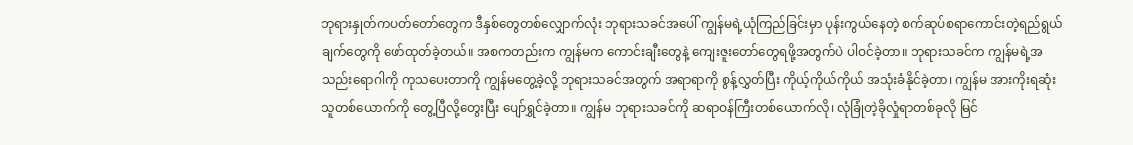ဘုရားနှုတ်ကပတ်တော်တွေက ဒီနှစ်တွေတစ်လျှောက်လုံး ဘုရားသခင်အပေါ် ကျွန်မရဲ့ယုံကြည်ခြင်းမှာ ပုန်းကွယ်နေတဲ့ စက်ဆုပ်စရာကောင်းတဲ့ရည်ရွယ်ချက်တွေကို ဖော်ထုတ်ခဲ့တယ်။ အစကတည်းက ကျွန်မက ကောင်းချီးတွေနဲ့ ကျေးဇူးတော်တွေရဖို့အတွက်ပဲ ပါဝင်ခဲ့တာ။ ဘုရားသခင်က ကျွန်မရဲ့အသည်းရောဂါကို ကုသပေးတာကို ကျွန်မတွေ့ခဲ့လို့ ဘုရားသခင်အတွက် အရာရာကို စွန့်လွှတ်ပြီး ကိုယ့်ကိုယ်ကိုယ် အသုံးခံနိုင်ခဲ့တာ၊ ကျွန်မ အားကိုးရဆုံးသူတစ်ယောက်ကို တွေ့ပြီလို့တွေးပြီး ပျော်ရွှင်ခဲ့တာ။ ကျွန်မ ဘုရားသခင်ကို ဆရာဝန်ကြီးတစ်ယောက်လို၊ လုံခြုံတဲ့ခိုလှုံရာတစ်ခုလို မြင်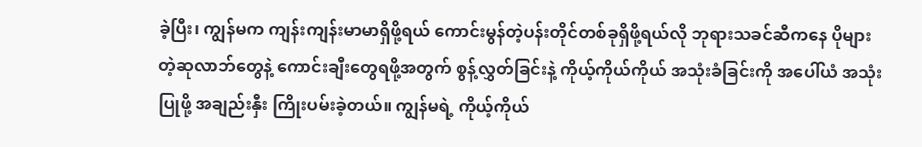ခဲ့ပြီး၊ ကျွန်မက ကျန်းကျန်းမာမာရှိဖို့ရယ် ကောင်းမွန်တဲ့ပန်းတိုင်တစ်ခုရှိဖို့ရယ်လို ဘုရားသခင်ဆီကနေ ပိုများတဲ့ဆုလာဘ်တွေနဲ့ ကောင်းချီးတွေရဖို့အတွက် စွန့်လွှတ်ခြင်းနဲ့ ကိုယ့်ကိုယ်ကိုယ် အသုံးခံခြင်းကို အပေါ်ယံ အသုံးပြုဖို့ အချည်းနှီး ကြိုးပမ်းခဲ့တယ်။ ကျွန်မရဲ့ ကိုယ့်ကိုယ်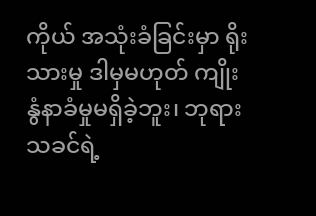ကိုယ် အသုံးခံခြင်းမှာ ရိုးသားမှု ဒါမှမဟုတ် ကျိုးနွံနာခံမှုမရှိခဲ့ဘူး၊ ဘုရားသခင်ရဲ့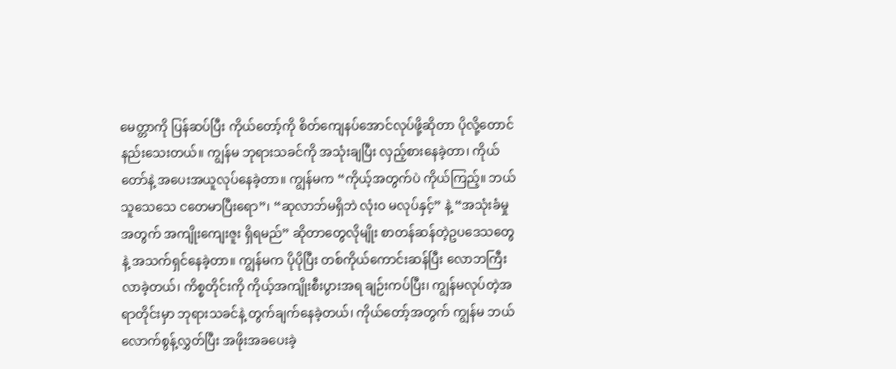မေတ္တာကို ပြန်ဆပ်ပြီး ကိုယ်တော့်ကို စိတ်ကျေနပ်အောင်လုပ်ဖို့ဆိုတာ ပိုလို့တောင်နည်းသေးတယ်။ ကျွန်မ ဘုရားသခင်ကို အသုံးချပြီး လှည့်စားနေခဲ့တာ၊ ကိုယ်တော်နဲ့ အပေးအယူလုပ်နေခဲ့တာ။ ကျွန်မက “ကိုယ့်အတွက်ပဲ ကိုယ်ကြည့်။ ဘယ်သူသေသေ ငတေမာပြီးရော”၊ “ဆုလာဘ်မရှိဘဲ လုံးဝ မလုပ်နှင့်” နဲ့ “အသုံးခံမှုအတွက် အကျိုးကျေးဇူး ရှိရမည်” ဆိုတာတွေလိုမျိုး စာတန်ဆန်တဲ့ဥပဒေသတွေနဲ့ အသက်ရှင်နေခဲ့တာ။ ကျွန်မက ပိုပိုပြီး တစ်ကိုယ်ကောင်းဆန်ပြီး လောဘကြီးလာခဲ့တယ်၊ ကိစ္စတိုင်းကို ကိုယ့်အကျိုးစီးပွားအရ ချဉ်းကပ်ပြီး၊ ကျွန်မလုပ်တဲ့အရာတိုင်းမှာ ဘုရားသခင်နဲ့ တွက်ချက်နေခဲ့တယ်၊ ကိုယ်တော့်အတွက် ကျွန်မ ဘယ်လောက်စွန့်လွှတ်ပြီး အဖိုးအခပေးခဲ့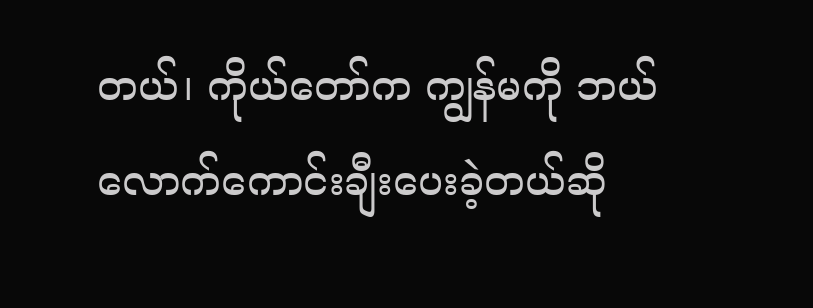တယ်၊ ကိုယ်တော်က ကျွန်မကို ဘယ်လောက်ကောင်းချီးပေးခဲ့တယ်ဆို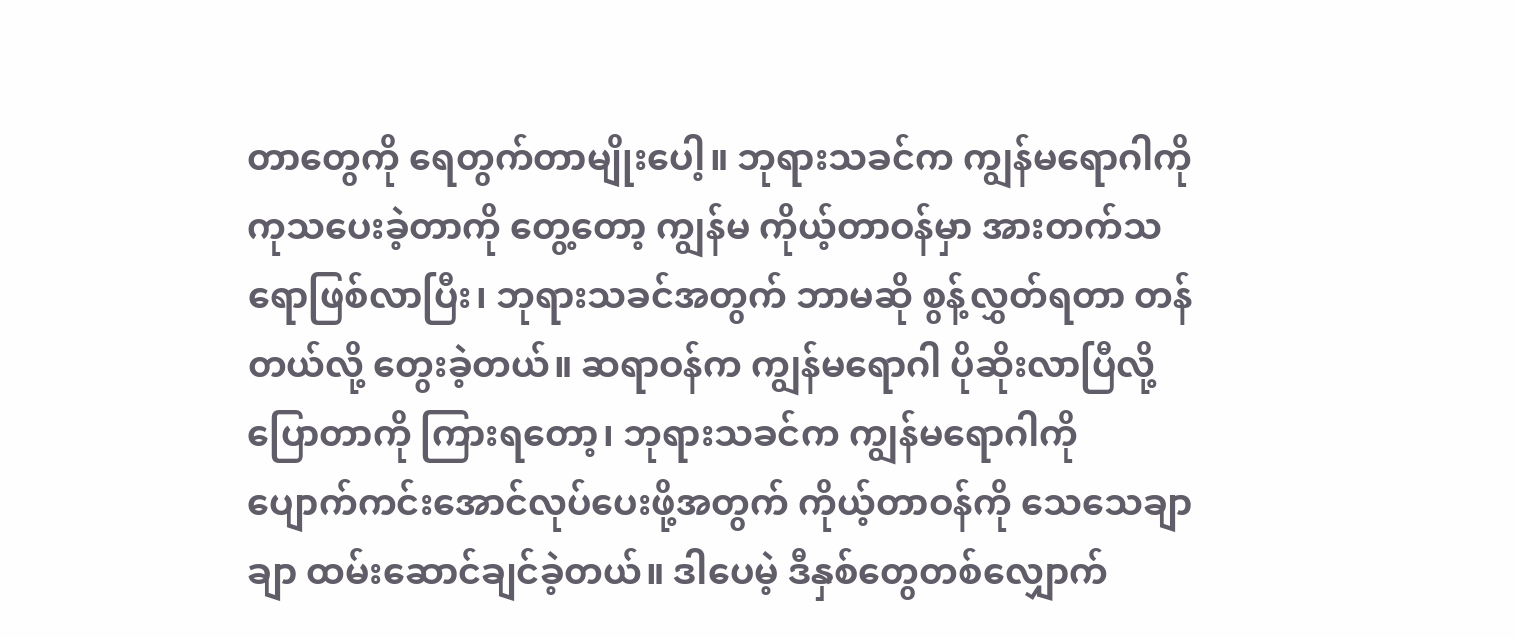တာတွေကို ရေတွက်တာမျိုးပေါ့။ ဘုရားသခင်က ကျွန်မရောဂါကို ကုသပေးခဲ့တာကို တွေ့တော့ ကျွန်မ ကိုယ့်တာဝန်မှာ အားတက်သရောဖြစ်လာပြီး၊ ဘုရားသခင်အတွက် ဘာမဆို စွန့်လွှတ်ရတာ တန်တယ်လို့ တွေးခဲ့တယ်။ ဆရာဝန်က ကျွန်မရောဂါ ပိုဆိုးလာပြီလို့ပြောတာကို ကြားရတော့၊ ဘုရားသခင်က ကျွန်မရောဂါကို ပျောက်ကင်းအောင်လုပ်ပေးဖို့အတွက် ကိုယ့်တာဝန်ကို သေသေချာချာ ထမ်းဆောင်ချင်ခဲ့တယ်။ ဒါပေမဲ့ ဒီနှစ်တွေတစ်လျှောက်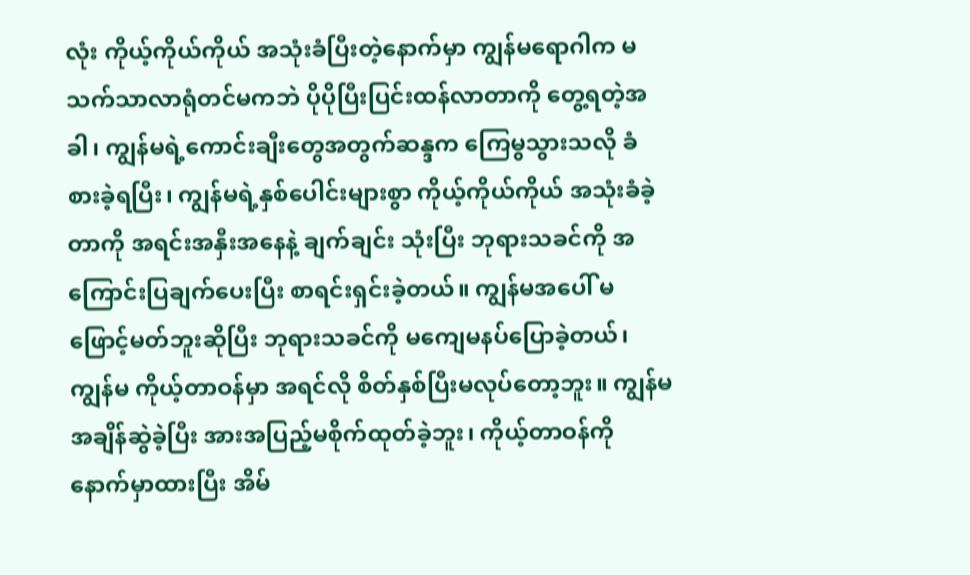လုံး ကိုယ့်ကိုယ်ကိုယ် အသုံးခံပြီးတဲ့နောက်မှာ ကျွန်မရောဂါက မသက်သာလာရုံတင်မကဘဲ ပိုပိုပြီးပြင်းထန်လာတာကို တွေ့ရတဲ့အခါ၊ ကျွန်မရဲ့ကောင်းချီးတွေအတွက်ဆန္ဒက ကြေမွသွားသလို ခံစားခဲ့ရပြီး၊ ကျွန်မရဲ့နှစ်ပေါင်းများစွာ ကိုယ့်ကိုယ်ကိုယ် အသုံးခံခဲ့တာကို အရင်းအနှီးအနေနဲ့ ချက်ချင်း သုံးပြီး ဘုရားသခင်ကို အကြောင်းပြချက်ပေးပြီး စာရင်းရှင်းခဲ့တယ်။ ကျွန်မအပေါ် မဖြောင့်မတ်ဘူးဆိုပြီး ဘုရားသခင်ကို မကျေမနပ်ပြောခဲ့တယ်၊ ကျွန်မ ကိုယ့်တာဝန်မှာ အရင်လို စိတ်နှစ်ပြီးမလုပ်တော့ဘူး။ ကျွန်မ အချိန်ဆွဲခဲ့ပြီး အားအပြည့်မစိုက်ထုတ်ခဲ့ဘူး၊ ကိုယ့်တာဝန်ကို နောက်မှာထားပြီး အိမ်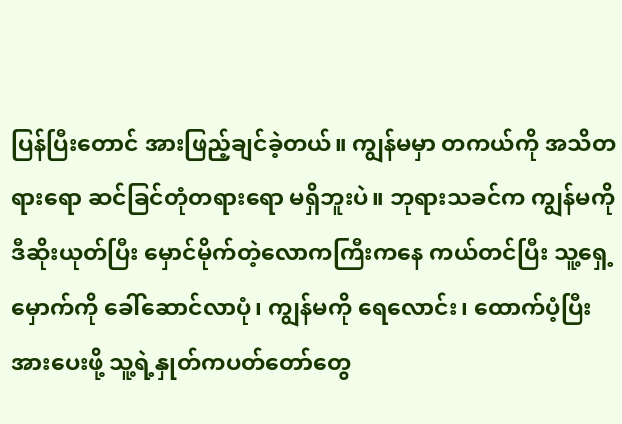ပြန်ပြီးတောင် အားဖြည့်ချင်ခဲ့တယ်။ ကျွန်မမှာ တကယ်ကို အသိတရားရော ဆင်ခြင်တုံတရားရော မရှိဘူးပဲ။ ဘုရားသခင်က ကျွန်မကို ဒီဆိုးယုတ်ပြီး မှောင်မိုက်တဲ့လောကကြီးကနေ ကယ်တင်ပြီး သူ့ရှေ့မှောက်ကို ခေါ်ဆောင်လာပုံ၊ ကျွန်မကို ရေလောင်း၊ ထောက်ပံ့ပြီး အားပေးဖို့ သူ့ရဲ့နှုတ်ကပတ်တော်တွေ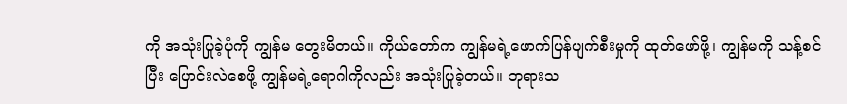ကို အသုံးပြုခဲ့ပုံကို ကျွန်မ တွေးမိတယ်။ ကိုယ်တော်က ကျွန်မရဲ့ဖောက်ပြန်ပျက်စီးမှုကို ထုတ်ဖော်ဖို့၊ ကျွန်မကို သန့်စင်ပြီး ပြောင်းလဲစေဖို့ ကျွန်မရဲ့ရောဂါကိုလည်း အသုံးပြုခဲ့တယ်။ ဘုရားသ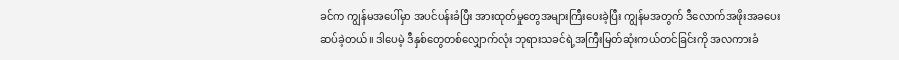ခင်က ကျွန်မအပေါ်မှာ အပင်ပန်းခံပြီး အားထုတ်မှုတွေအများကြီးပေးခဲ့ပြီး ကျွန်မအတွက် ဒီလောက်အဖိုးအခပေးဆပ်ခဲ့တယ်။ ဒါပေမဲ့ ဒီနှစ်တွေတစ်လျှောက်လုံး ဘုရားသခင်ရဲ့အကြီးမြတ်ဆုံးကယ်တင်ခြင်းကို အလကားခံ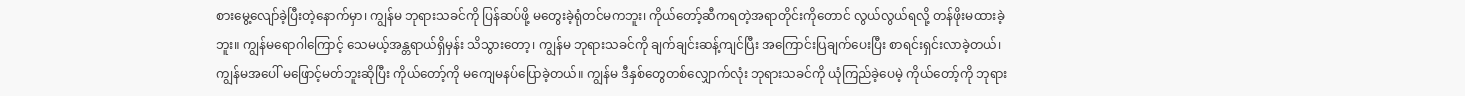စားမွေ့လျော်ခဲ့ပြီးတဲ့နောက်မှာ၊ ကျွန်မ ဘုရားသခင်ကို ပြန်ဆပ်ဖို့ မတွေးခဲ့ရုံတင်မကဘူး၊ ကိုယ်တော့်ဆီကရတဲ့အရာတိုင်းကိုတောင် လွယ်လွယ်ရလို့ တန်ဖိုးမထားခဲ့ဘူး။ ကျွန်မရောဂါကြောင့် သေမယ့်အန္တရာယ်ရှိမှန်း သိသွားတော့၊ ကျွန်မ ဘုရားသခင်ကို ချက်ချင်းဆန့်ကျင်ပြီး အကြောင်းပြချက်ပေးပြီး စာရင်းရှင်းလာခဲ့တယ်၊ ကျွန်မအပေါ် မဖြောင့်မတ်ဘူးဆိုပြီး ကိုယ်တော့်ကို မကျေမနပ်ပြောခဲ့တယ်။ ကျွန်မ ဒီနှစ်တွေတစ်လျှောက်လုံး ဘုရားသခင်ကို ယုံကြည်ခဲ့ပေမဲ့ ကိုယ်တော့်ကို ဘုရား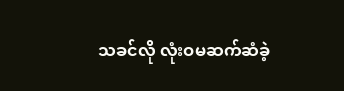သခင်လို လုံးဝမဆက်ဆံခဲ့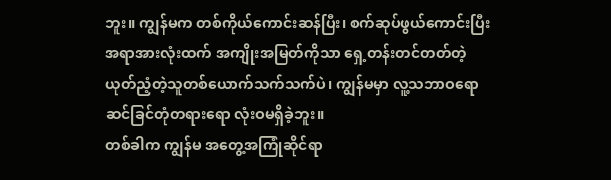ဘူး။ ကျွန်မက တစ်ကိုယ်ကောင်းဆန်ပြီး၊ စက်ဆုပ်ဖွယ်ကောင်းပြီး အရာအားလုံးထက် အကျိုးအမြတ်ကိုသာ ရှေ့တန်းတင်တတ်တဲ့ ယုတ်ညံ့တဲ့သူတစ်ယောက်သက်သက်ပဲ၊ ကျွန်မမှာ လူ့သဘာဝရော ဆင်ခြင်တုံတရားရော လုံးဝမရှိခဲ့ဘူး။
တစ်ခါက ကျွန်မ အတွေ့အကြုံဆိုင်ရာ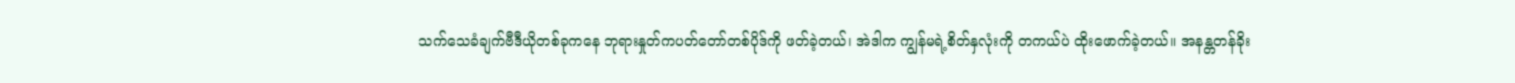သက်သေခံချက်ဗီဒီယိုတစ်ခုကနေ ဘုရားနှုတ်ကပတ်တော်တစ်ပိုဒ်ကို ဖတ်ခဲ့တယ်၊ အဲဒါက ကျွန်မရဲ့စိတ်နှလုံးကို တကယ်ပဲ ထိုးဖောက်ခဲ့တယ်။ အနန္တတန်ခိုး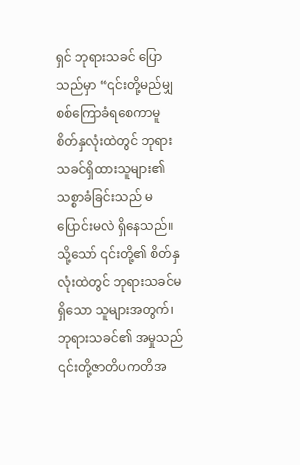ရှင် ဘုရားသခင် ပြောသည်မှာ “၎င်းတို့မည်မျှ စစ်ကြောခံရစေကာမူ စိတ်နှလုံးထဲတွင် ဘုရားသခင်ရှိထားသူများ၏ သစ္စာခံခြင်းသည် မပြောင်းမလဲ ရှိနေသည်။ သို့သော် ၎င်းတို့၏ စိတ်နှလုံးထဲတွင် ဘုရားသခင်မရှိသော သူများအတွက်၊ ဘုရားသခင်၏ အမှုသည် ၎င်းတို့ဇာတိပကတိအ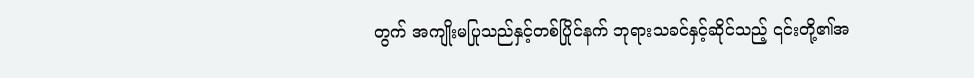တွက် အကျိုးမပြုသည်နှင့်တစ်ပြိုင်နက် ဘုရားသခင်နှင့်ဆိုင်သည့် ၎င်းတို့၏အ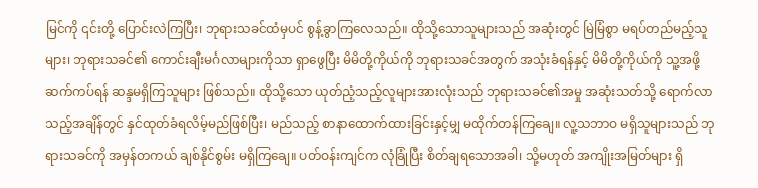မြင်ကို ၎င်းတို့ ပြောင်းလဲကြပြီး၊ ဘုရားသခင်ထံမှပင် စွန့်ခွာကြလေသည်။ ထိုသို့သောသူများသည် အဆုံးတွင် မြဲမြံစွာ မရပ်တည်မည့်သူများ၊ ဘုရားသခင်၏ ကောင်းချီးမင်္ဂလာများကိုသာ ရှာဖွေပြီး မိမိတို့ကိုယ်ကို ဘုရားသခင်အတွက် အသုံးခံရန်နှင့် မိမိတို့ကိုယ်ကို သူ့အဖို့ ဆက်ကပ်ရန် ဆန္ဒမရှိကြသူများ ဖြစ်သည်။ ထိုသို့သော ယုတ်ညံ့သည့်လူများအားလုံးသည် ဘုရားသခင်၏အမှု အဆုံးသတ်သို့ ရောက်လာသည့်အချိန်တွင် နှင်ထုတ်ခံရလိမ့်မည်ဖြစ်ပြီး၊ မည်သည့် စာနာထောက်ထားခြင်းနှင့်မျှ မထိုက်တန်ကြချေ။ လူ့သဘာဝ မရှိသူများသည် ဘုရားသခင်ကို အမှန်တကယ် ချစ်နိုင်စွမ်း မရှိကြချေ။ ပတ်ဝန်းကျင်က လုံခြုံပြီး စိတ်ချရသောအခါ၊ သို့မဟုတ် အကျိုးအမြတ်များ ရှိ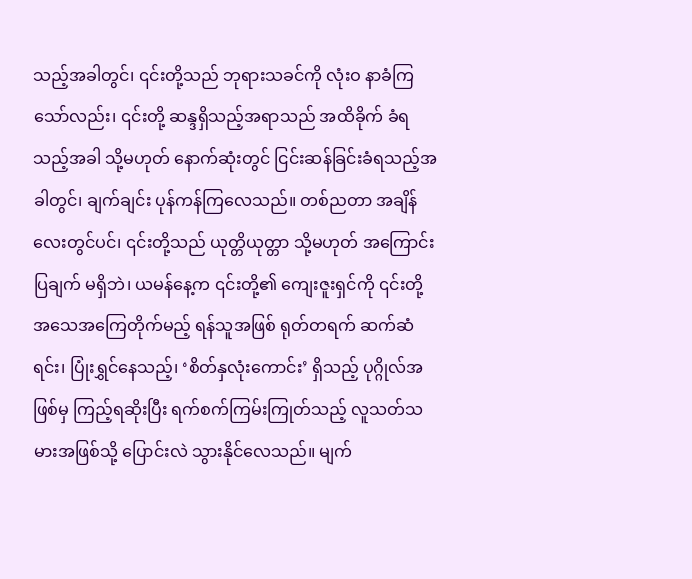သည့်အခါတွင်၊ ၎င်းတို့သည် ဘုရားသခင်ကို လုံးဝ နာခံကြသော်လည်း၊ ၎င်းတို့ ဆန္ဒရှိသည့်အရာသည် အထိခိုက် ခံရသည့်အခါ သို့မဟုတ် နောက်ဆုံးတွင် ငြင်းဆန်ခြင်းခံရသည့်အခါတွင်၊ ချက်ချင်း ပုန်ကန်ကြလေသည်။ တစ်ညတာ အချိန်လေးတွင်ပင်၊ ၎င်းတို့သည် ယုတ္တိယုတ္တာ သို့မဟုတ် အကြောင်းပြချက် မရှိဘဲ၊ ယမန်နေ့က ၎င်းတို့၏ ကျေးဇူးရှင်ကို ၎င်းတို့ အသေအကြေတိုက်မည့် ရန်သူအဖြစ် ရုတ်တရက် ဆက်ဆံရင်း၊ ပြုံးရွှင်နေသည့်၊ ‘စိတ်နှလုံးကောင်း’ ရှိသည့် ပုဂ္ဂိုလ်အဖြစ်မှ ကြည့်ရဆိုးပြီး ရက်စက်ကြမ်းကြုတ်သည့် လူသတ်သမားအဖြစ်သို့ ပြောင်းလဲ သွားနိုင်လေသည်။ မျက်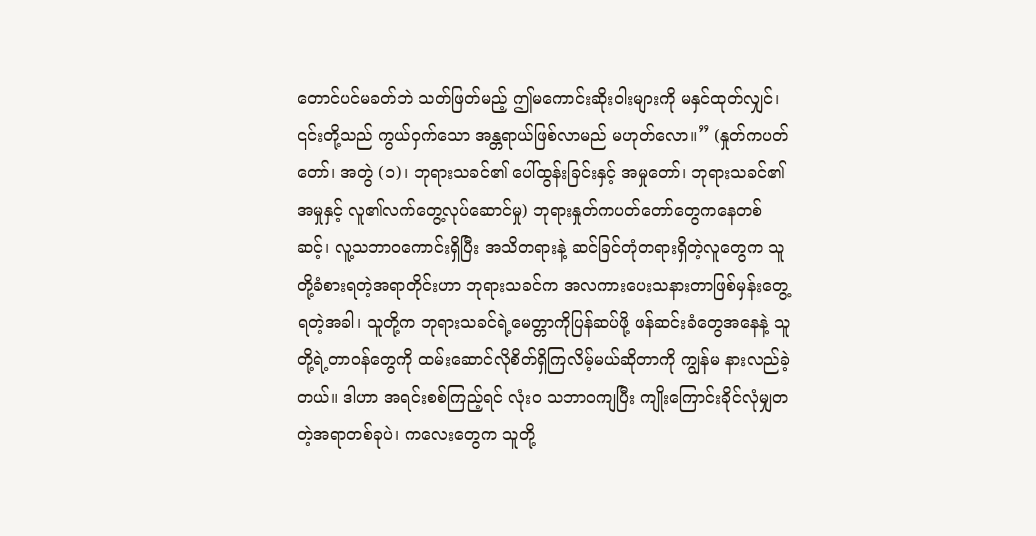တောင်ပင်မခတ်ဘဲ သတ်ဖြတ်မည့် ဤမကောင်းဆိုးဝါးများကို မနှင်ထုတ်လျှင်၊ ၎င်းတို့သည် ကွယ်ဝှက်သော အန္တရာယ်ဖြစ်လာမည် မဟုတ်လော။” (နှုတ်ကပတ်တော်၊ အတွဲ (၁)၊ ဘုရားသခင်၏ ပေါ်ထွန်းခြင်းနှင့် အမှုတော်၊ ဘုရားသခင်၏ အမှုနှင့် လူ၏လက်တွေ့လုပ်ဆောင်မှု) ဘုရားနှုတ်ကပတ်တော်တွေကနေတစ်ဆင့်၊ လူ့သဘာဝကောင်းရှိပြီး အသိတရားနဲ့ ဆင်ခြင်တုံတရားရှိတဲ့လူတွေက သူတို့ခံစားရတဲ့အရာတိုင်းဟာ ဘုရားသခင်က အလကားပေးသနားတာဖြစ်မှန်းတွေ့ရတဲ့အခါ၊ သူတို့က ဘုရားသခင်ရဲ့မေတ္တာကိုပြန်ဆပ်ဖို့ ဖန်ဆင်းခံတွေအနေနဲ့ သူတို့ရဲ့တာဝန်တွေကို ထမ်းဆောင်လိုစိတ်ရှိကြလိမ့်မယ်ဆိုတာကို ကျွန်မ နားလည်ခဲ့တယ်။ ဒါဟာ အရင်းစစ်ကြည့်ရင် လုံးဝ သဘာဝကျပြီး ကျိုးကြောင်းခိုင်လုံမျှတတဲ့အရာတစ်ခုပဲ၊ ကလေးတွေက သူတို့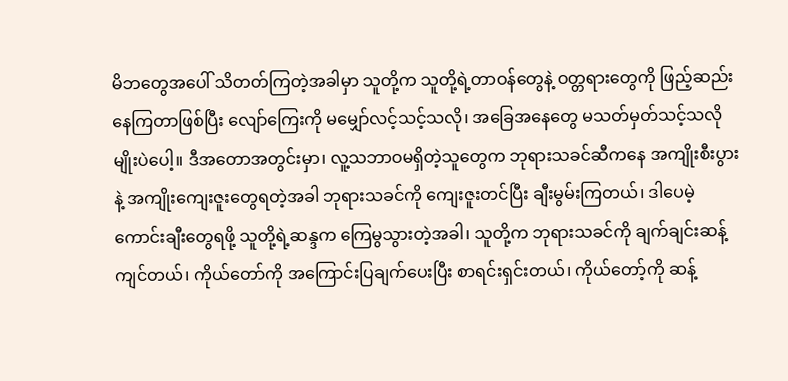မိဘတွေအပေါ် သိတတ်ကြတဲ့အခါမှာ သူတို့က သူတို့ရဲ့တာဝန်တွေနဲ့ ဝတ္တရားတွေကို ဖြည့်ဆည်းနေကြတာဖြစ်ပြီး လျော်ကြေးကို မမျှော်လင့်သင့်သလို၊ အခြေအနေတွေ မသတ်မှတ်သင့်သလိုမျိုးပဲပေါ့။ ဒီအတောအတွင်းမှာ၊ လူ့သဘာဝမရှိတဲ့သူတွေက ဘုရားသခင်ဆီကနေ အကျိုးစီးပွားနဲ့ အကျိုးကျေးဇူးတွေရတဲ့အခါ ဘုရားသခင်ကို ကျေးဇူးတင်ပြီး ချီးမွမ်းကြတယ်၊ ဒါပေမဲ့ ကောင်းချီးတွေရဖို့ သူတို့ရဲ့ဆန္ဒက ကြေမွသွားတဲ့အခါ၊ သူတို့က ဘုရားသခင်ကို ချက်ချင်းဆန့်ကျင်တယ်၊ ကိုယ်တော်ကို အကြောင်းပြချက်ပေးပြီး စာရင်းရှင်းတယ်၊ ကိုယ်တော့်ကို ဆန့်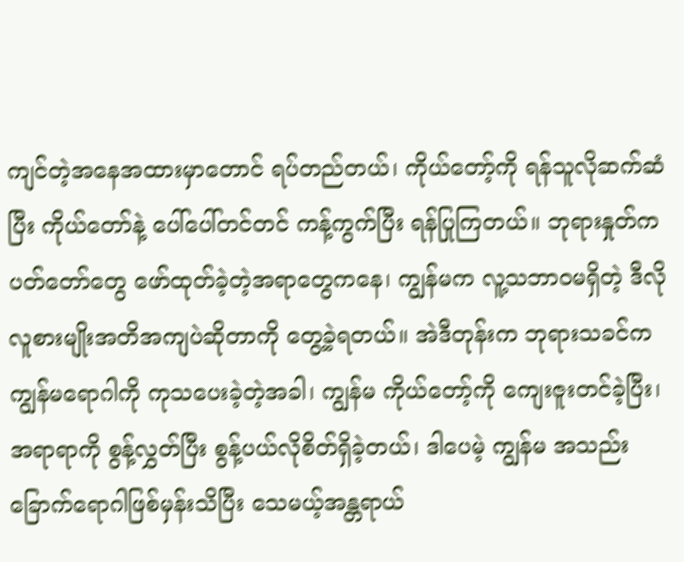ကျင်တဲ့အနေအထားမှာတောင် ရပ်တည်တယ်၊ ကိုယ်တော့်ကို ရန်သူလိုဆက်ဆံပြီး ကိုယ်တော်နဲ့ ပေါ်ပေါ်တင်တင် ကန့်ကွက်ပြီး ရန်ပြုကြတယ်။ ဘုရားနှုတ်ကပတ်တော်တွေ ဖော်ထုတ်ခဲ့တဲ့အရာတွေကနေ၊ ကျွန်မက လူ့သဘာဝမရှိတဲ့ ဒီလိုလူစားမျိုးအတိအကျပဲဆိုတာကို တွေ့ခဲ့ရတယ်။ အဲဒီတုန်းက ဘုရားသခင်က ကျွန်မရောဂါကို ကုသပေးခဲ့တဲ့အခါ၊ ကျွန်မ ကိုယ်တော့်ကို ကျေးဇူးတင်ခဲ့ပြီး၊ အရာရာကို စွန့်လွှတ်ပြီး စွန့်ပယ်လိုစိတ်ရှိခဲ့တယ်၊ ဒါပေမဲ့ ကျွန်မ အသည်းခြောက်ရောဂါဖြစ်မှန်းသိပြီး သေမယ့်အန္တရာယ်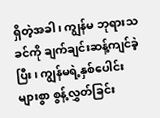ရှိတဲ့အခါ၊ ကျွန်မ ဘုရားသခင်ကို ချက်ချင်းဆန့်ကျင်ခဲ့ပြီး၊ ကျွန်မရဲ့နှစ်ပေါင်းများစွာ စွန့်လွှတ်ခြင်း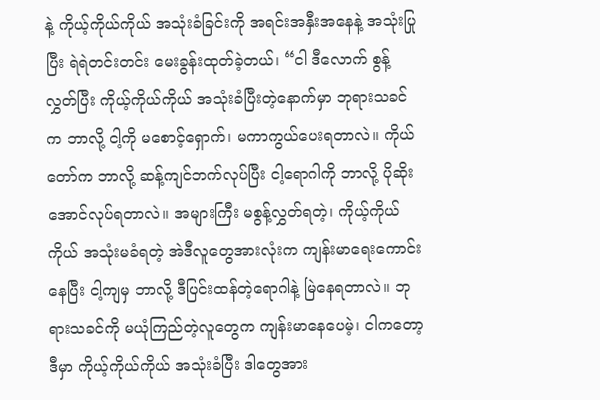နဲ့ ကိုယ့်ကိုယ်ကိုယ် အသုံးခံခြင်းကို အရင်းအနှီးအနေနဲ့ အသုံးပြုပြီး ရဲရဲတင်းတင်း မေးခွန်းထုတ်ခဲ့တယ်၊ “ငါ ဒီလောက် စွန့်လွှတ်ပြီး ကိုယ့်ကိုယ်ကိုယ် အသုံးခံပြီးတဲ့နောက်မှာ ဘုရားသခင်က ဘာလို့ ငါ့ကို မစောင့်ရှောက်၊ မကာကွယ်ပေးရတာလဲ။ ကိုယ်တော်က ဘာလို့ ဆန့်ကျင်ဘက်လုပ်ပြီး ငါ့ရောဂါကို ဘာလို့ ပိုဆိုးအောင်လုပ်ရတာလဲ။ အများကြီး မစွန့်လွှတ်ရတဲ့၊ ကိုယ့်ကိုယ်ကိုယ် အသုံးမခံရတဲ့ အဲဒီလူတွေအားလုံးက ကျန်းမာရေးကောင်းနေပြီး ငါ့ကျမှ ဘာလို့ ဒီပြင်းထန်တဲ့ရောဂါနဲ့ မြဲနေရတာလဲ။ ဘုရားသခင်ကို မယုံကြည်တဲ့လူတွေက ကျန်းမာနေပေမဲ့၊ ငါကတော့ ဒီမှာ ကိုယ့်ကိုယ်ကိုယ် အသုံးခံပြီး ဒါတွေအား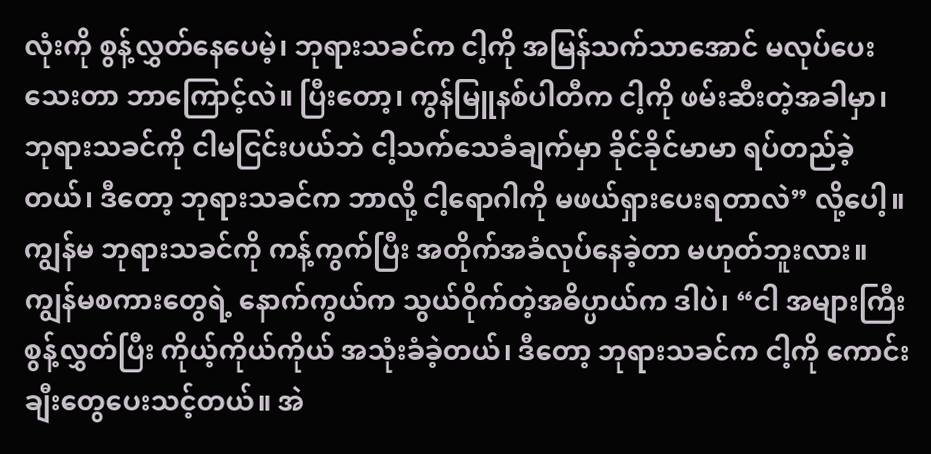လုံးကို စွန့်လွှတ်နေပေမဲ့၊ ဘုရားသခင်က ငါ့ကို အမြန်သက်သာအောင် မလုပ်ပေးသေးတာ ဘာကြောင့်လဲ။ ပြီးတော့၊ ကွန်မြူနစ်ပါတီက ငါ့ကို ဖမ်းဆီးတဲ့အခါမှာ၊ ဘုရားသခင်ကို ငါမငြင်းပယ်ဘဲ ငါ့သက်သေခံချက်မှာ ခိုင်ခိုင်မာမာ ရပ်တည်ခဲ့တယ်၊ ဒီတော့ ဘုရားသခင်က ဘာလို့ ငါ့ရောဂါကို မဖယ်ရှားပေးရတာလဲ” လို့ပေါ့။ ကျွန်မ ဘုရားသခင်ကို ကန့်ကွက်ပြီး အတိုက်အခံလုပ်နေခဲ့တာ မဟုတ်ဘူးလား။ ကျွန်မစကားတွေရဲ့ နောက်ကွယ်က သွယ်ဝိုက်တဲ့အဓိပ္ပာယ်က ဒါပဲ၊ “ငါ အများကြီး စွန့်လွှတ်ပြီး ကိုယ့်ကိုယ်ကိုယ် အသုံးခံခဲ့တယ်၊ ဒီတော့ ဘုရားသခင်က ငါ့ကို ကောင်းချီးတွေပေးသင့်တယ်။ အဲ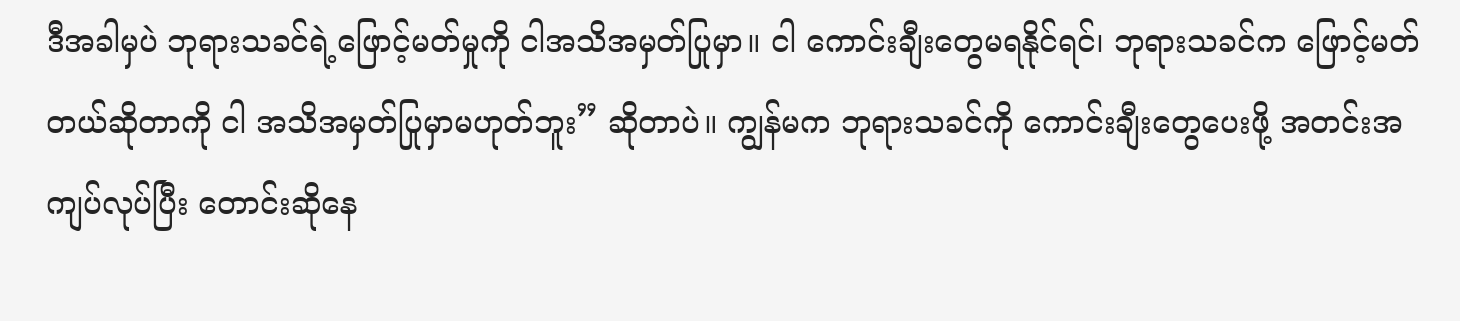ဒီအခါမှပဲ ဘုရားသခင်ရဲ့ဖြောင့်မတ်မှုကို ငါအသိအမှတ်ပြုမှာ။ ငါ ကောင်းချီးတွေမရနိုင်ရင်၊ ဘုရားသခင်က ဖြောင့်မတ်တယ်ဆိုတာကို ငါ အသိအမှတ်ပြုမှာမဟုတ်ဘူး” ဆိုတာပဲ။ ကျွန်မက ဘုရားသခင်ကို ကောင်းချီးတွေပေးဖို့ အတင်းအကျပ်လုပ်ပြီး တောင်းဆိုနေ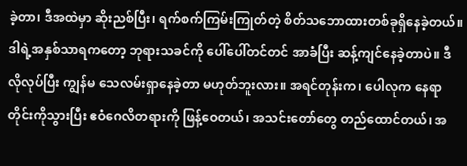ခဲ့တာ၊ ဒီအထဲမှာ ဆိုးညစ်ပြီး၊ ရက်စက်ကြမ်းကြုတ်တဲ့ စိတ်သဘောထားတစ်ခုရှိနေခဲ့တယ်။ ဒါရဲ့အနှစ်သာရကတော့ ဘုရားသခင်ကို ပေါ်ပေါ်တင်တင် အာခံပြီး ဆန့်ကျင်နေခဲ့တာပဲ။ ဒီလိုလုပ်ပြီး ကျွန်မ သေလမ်းရှာနေခဲ့တာ မဟုတ်ဘူးလား။ အရင်တုန်းက၊ ပေါလုက နေရာတိုင်းကိုသွားပြီး ဧဝံဂေလိတရားကို ဖြန့်ဝေတယ်၊ အသင်းတော်တွေ တည်ထောင်တယ်၊ အ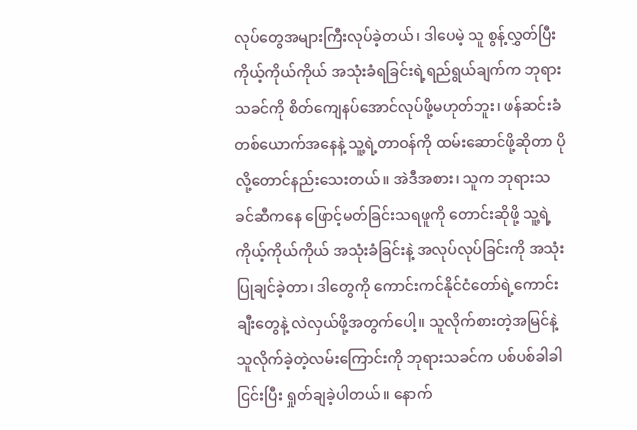လုပ်တွေအများကြီးလုပ်ခဲ့တယ်၊ ဒါပေမဲ့ သူ စွန့်လွှတ်ပြီး ကိုယ့်ကိုယ်ကိုယ် အသုံးခံရခြင်းရဲ့ရည်ရွယ်ချက်က ဘုရားသခင်ကို စိတ်ကျေနပ်အောင်လုပ်ဖို့မဟုတ်ဘူး၊ ဖန်ဆင်းခံတစ်ယောက်အနေနဲ့ သူ့ရဲ့တာဝန်ကို ထမ်းဆောင်ဖို့ဆိုတာ ပိုလို့တောင်နည်းသေးတယ်။ အဲဒီအစား၊ သူက ဘုရားသခင်ဆီကနေ ဖြောင့်မတ်ခြင်းသရဖူကို တောင်းဆိုဖို့ သူ့ရဲ့ကိုယ့်ကိုယ်ကိုယ် အသုံးခံခြင်းနဲ့ အလုပ်လုပ်ခြင်းကို အသုံးပြုချင်ခဲ့တာ၊ ဒါတွေကို ကောင်းကင်နိုင်ငံတော်ရဲ့ကောင်းချီးတွေနဲ့ လဲလှယ်ဖို့အတွက်ပေါ့။ သူလိုက်စားတဲ့အမြင်နဲ့ သူလိုက်ခဲ့တဲ့လမ်းကြောင်းကို ဘုရားသခင်က ပစ်ပစ်ခါခါငြင်းပြီး ရှုတ်ချခဲ့ပါတယ်။ နောက်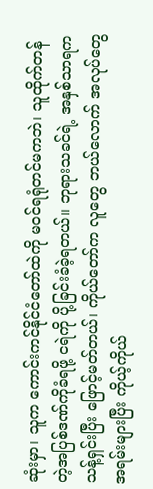ဆုံးမှာ၊ သူက ကောင်းကင်နိုင်ငံတော်ထဲကို မဝင်ရရုံတင်မကဘဲ၊ သူထိုက်တန်တဲ့အပြစ်ဒဏ်ကိုခံရဖို့ ငရဲကို ပို့ခြင်းခံခဲ့ရတယ်။ ဘုရားသခင်ရဲ့ အနှစ်သာရက သန့်ရှင်းပြီး ဖြောင့်မတ်တယ်၊ ကိုယ်တော်က လူတွေ ဘယ်လောက် အလုပ်တွေအရမ်းများပြီး ကိုယ့်ကိုယ်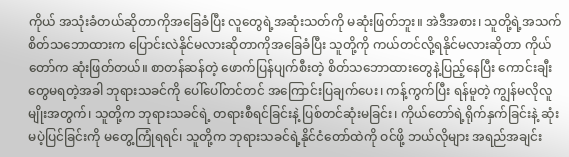ကိုယ် အသုံးခံတယ်ဆိုတာကိုအခြေခံပြီး လူတွေရဲ့အဆုံးသတ်ကို မဆုံးဖြတ်ဘူး။ အဲဒီအစား၊ သူတို့ရဲ့အသက်စိတ်သဘောထားက ပြောင်းလဲနိုင်မလားဆိုတာကိုအခြေခံပြီး သူတို့ကို ကယ်တင်လို့ရနိုင်မလားဆိုတာ ကိုယ်တော်က ဆုံးဖြတ်တယ်။ စာတန်ဆန်တဲ့ ဖောက်ပြန်ပျက်စီးတဲ့ စိတ်သဘောထားတွေနဲ့ပြည့်နေပြီး ကောင်းချီးတွေမရတဲ့အခါ ဘုရားသခင်ကို ပေါ်ပေါ်တင်တင် အကြောင်းပြချက်ပေး၊ ကန့်ကွက်ပြီး ရန်မူတဲ့ ကျွန်မလိုလူမျိုးအတွက်၊ သူတို့က ဘုရားသခင်ရဲ့ တရားစီရင်ခြင်းနဲ့ ပြစ်တင်ဆုံးမခြင်း၊ ကိုယ်တော်ရဲ့ရိုက်နှက်ခြင်းနဲ့ ဆုံးမပဲ့ပြင်ခြင်းကို မတွေ့ကြုံရရင်၊ သူတို့က ဘုရားသခင်ရဲ့နိုင်ငံတော်ထဲကို ဝင်ဖို့ ဘယ်လိုများ အရည်အချင်း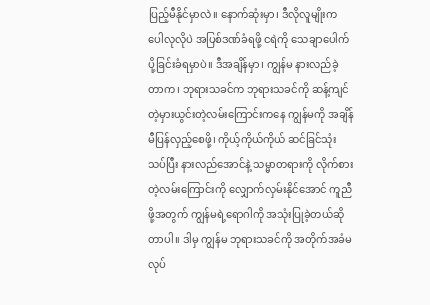ပြည့်မီနိုင်မှာလဲ။ နောက်ဆုံးမှာ၊ ဒီလိုလူမျိုးက ပေါလုလိုပဲ အပြစ်ဒဏ်ခံရဖို့ ငရဲကို သေချာပေါက် ပို့ခြင်းခံရမှာပဲ။ ဒီအချိန်မှာ၊ ကျွန်မ နားလည်ခဲ့တာက၊ ဘုရားသခင်က ဘုရားသခင်ကို ဆန့်ကျင်တဲ့မှားယွင်းတဲ့လမ်းကြောင်းကနေ ကျွန်မကို အချိန်မီပြန်လှည့်စေဖို့၊ ကိုယ့်ကိုယ်ကိုယ် ဆင်ခြင်သုံးသပ်ပြီး နားလည်အောင်နဲ့ သမ္မာတရားကို လိုက်စားတဲ့လမ်းကြောင်းကို လျှောက်လှမ်းနိုင်အောင် ကူညီဖို့အတွက် ကျွန်မရဲ့ရောဂါကို အသုံးပြုခဲ့တယ်ဆိုတာပါ။ ဒါမှ ကျွန်မ ဘုရားသခင်ကို အတိုက်အခံမလုပ်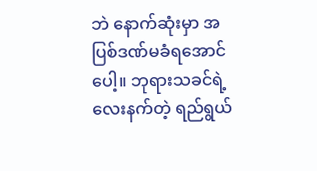ဘဲ နောက်ဆုံးမှာ အပြစ်ဒဏ်မခံရအောင်ပေါ့။ ဘုရားသခင်ရဲ့ လေးနက်တဲ့ ရည်ရွယ်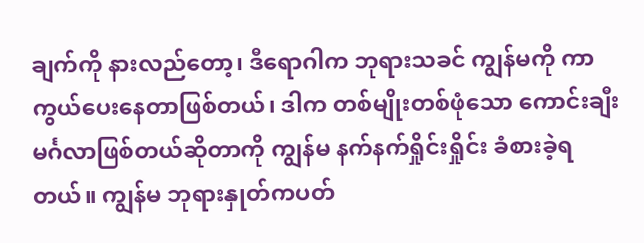ချက်ကို နားလည်တော့၊ ဒီရောဂါက ဘုရားသခင် ကျွန်မကို ကာကွယ်ပေးနေတာဖြစ်တယ်၊ ဒါက တစ်မျိုးတစ်ဖုံသော ကောင်းချီးမင်္ဂလာဖြစ်တယ်ဆိုတာကို ကျွန်မ နက်နက်ရှိုင်းရှိုင်း ခံစားခဲ့ရတယ်။ ကျွန်မ ဘုရားနှုတ်ကပတ်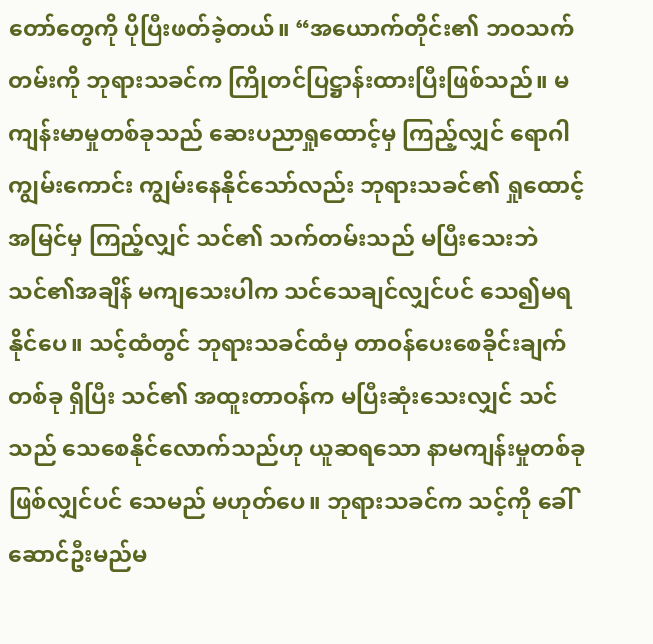တော်တွေကို ပိုပြီးဖတ်ခဲ့တယ်။ “အယောက်တိုင်း၏ ဘဝသက်တမ်းကို ဘုရားသခင်က ကြိုတင်ပြဋ္ဌာန်းထားပြီးဖြစ်သည်။ မကျန်းမာမှုတစ်ခုသည် ဆေးပညာရှုထောင့်မှ ကြည့်လျှင် ရောဂါကျွမ်းကောင်း ကျွမ်းနေနိုင်သော်လည်း ဘုရားသခင်၏ ရှုထောင့်အမြင်မှ ကြည့်လျှင် သင်၏ သက်တမ်းသည် မပြီးသေးဘဲ သင်၏အချိန် မကျသေးပါက သင်သေချင်လျှင်ပင် သေ၍မရနိုင်ပေ။ သင့်ထံတွင် ဘုရားသခင်ထံမှ တာဝန်ပေးစေခိုင်းချက်တစ်ခု ရှိပြီး သင်၏ အထူးတာဝန်က မပြီးဆုံးသေးလျှင် သင်သည် သေစေနိုင်လောက်သည်ဟု ယူဆရသော နာမကျန်းမှုတစ်ခု ဖြစ်လျှင်ပင် သေမည် မဟုတ်ပေ။ ဘုရားသခင်က သင့်ကို ခေါ်ဆောင်ဦးမည်မ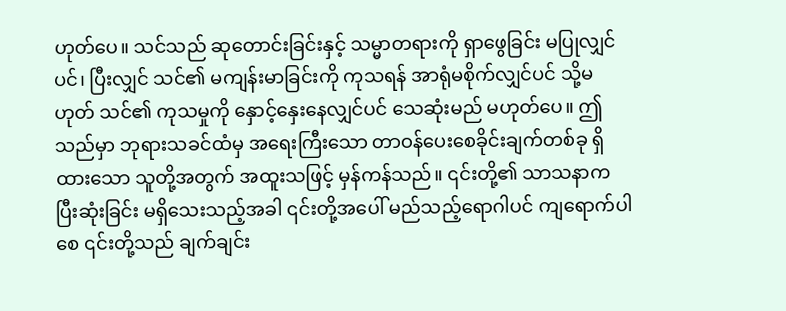ဟုတ်ပေ။ သင်သည် ဆုတောင်းခြင်းနှင့် သမ္မာတရားကို ရှာဖွေခြင်း မပြုလျှင်ပင်၊ ပြီးလျှင် သင်၏ မကျန်းမာခြင်းကို ကုသရန် အာရုံမစိုက်လျှင်ပင် သို့မဟုတ် သင်၏ ကုသမှုကို နှောင့်နှေးနေလျှင်ပင် သေဆုံးမည် မဟုတ်ပေ။ ဤသည်မှာ ဘုရားသခင်ထံမှ အရေးကြီးသော တာဝန်ပေးစေခိုင်းချက်တစ်ခု ရှိထားသော သူတို့အတွက် အထူးသဖြင့် မှန်ကန်သည်။ ၎င်းတို့၏ သာသနာက ပြီးဆုံးခြင်း မရှိသေးသည့်အခါ ၎င်းတို့အပေါ် မည်သည့်ရောဂါပင် ကျရောက်ပါစေ ၎င်းတို့သည် ချက်ချင်း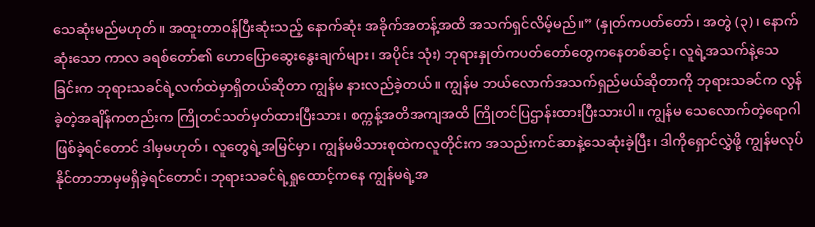သေဆုံးမည်မဟုတ်။ အထူးတာဝန်ပြီးဆုံးသည့် နောက်ဆုံး အခိုက်အတန့်အထိ အသက်ရှင်လိမ့်မည်။” (နှုတ်ကပတ်တော်၊ အတွဲ (၃)၊ နောက်ဆုံးသော ကာလ ခရစ်တော်၏ ဟောပြောဆွေးနွေးချက်များ၊ အပိုင်း သုံး) ဘုရားနှုတ်ကပတ်တော်တွေကနေတစ်ဆင့်၊ လူရဲ့အသက်နဲ့သေခြင်းက ဘုရားသခင်ရဲ့လက်ထဲမှာရှိတယ်ဆိုတာ ကျွန်မ နားလည်ခဲ့တယ်။ ကျွန်မ ဘယ်လောက်အသက်ရှည်မယ်ဆိုတာကို ဘုရားသခင်က လွန်ခဲ့တဲ့အချိန်ကတည်းက ကြိုတင်သတ်မှတ်ထားပြီးသား၊ စက္ကန့်အတိအကျအထိ ကြိုတင်ပြဌာန်းထားပြီးသားပါ။ ကျွန်မ သေလောက်တဲ့ရောဂါဖြစ်ခဲ့ရင်တောင် ဒါမှမဟုတ်၊ လူတွေရဲ့အမြင်မှာ၊ ကျွန်မမိသားစုထဲကလူတိုင်းက အသည်းကင်ဆာနဲ့သေဆုံးခဲ့ပြီး၊ ဒါကိုရှောင်လွှဲဖို့ ကျွန်မလုပ်နိုင်တာဘာမှမရှိခဲ့ရင်တောင်၊ ဘုရားသခင်ရဲ့ရှုထောင့်ကနေ ကျွန်မရဲ့အ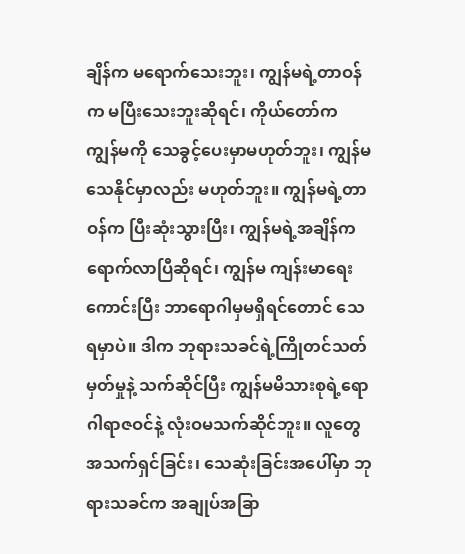ချိန်က မရောက်သေးဘူး၊ ကျွန်မရဲ့တာဝန်က မပြီးသေးဘူးဆိုရင်၊ ကိုယ်တော်က ကျွန်မကို သေခွင့်ပေးမှာမဟုတ်ဘူး၊ ကျွန်မ သေနိုင်မှာလည်း မဟုတ်ဘူး။ ကျွန်မရဲ့တာဝန်က ပြီးဆုံးသွားပြီး၊ ကျွန်မရဲ့အချိန်က ရောက်လာပြီဆိုရင်၊ ကျွန်မ ကျန်းမာရေးကောင်းပြီး ဘာရောဂါမှမရှိရင်တောင် သေရမှာပဲ။ ဒါက ဘုရားသခင်ရဲ့ကြိုတင်သတ်မှတ်မှုနဲ့ သက်ဆိုင်ပြီး ကျွန်မမိသားစုရဲ့ရောဂါရာဇဝင်နဲ့ လုံးဝမသက်ဆိုင်ဘူး။ လူတွေ အသက်ရှင်ခြင်း၊ သေဆုံးခြင်းအပေါ်မှာ ဘုရားသခင်က အချုပ်အခြာ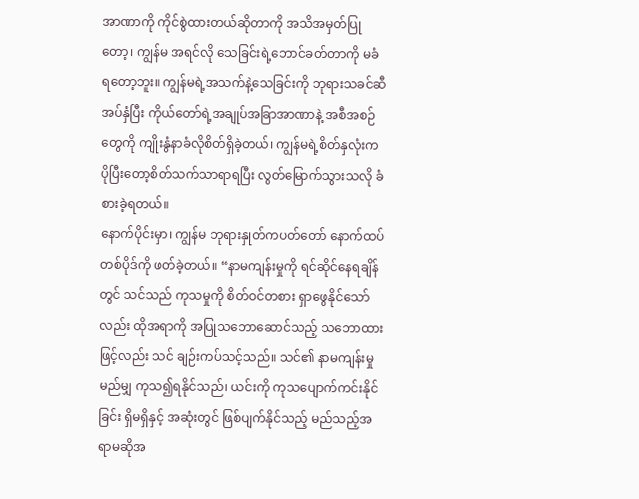အာဏာကို ကိုင်စွဲထားတယ်ဆိုတာကို အသိအမှတ်ပြုတော့၊ ကျွန်မ အရင်လို သေခြင်းရဲ့ဘောင်ခတ်တာကို မခံရတော့ဘူး။ ကျွန်မရဲ့အသက်နဲ့သေခြင်းကို ဘုရားသခင်ဆီ အပ်နှံပြီး ကိုယ်တော်ရဲ့အချုပ်အခြာအာဏာနဲ့ အစီအစဉ်တွေကို ကျိုးနွံနာခံလိုစိတ်ရှိခဲ့တယ်၊ ကျွန်မရဲ့စိတ်နှလုံးက ပိုပြီးတော့စိတ်သက်သာရာရပြီး လွတ်မြောက်သွားသလို ခံစားခဲ့ရတယ်။
နောက်ပိုင်းမှာ၊ ကျွန်မ ဘုရားနှုတ်ကပတ်တော် နောက်ထပ်တစ်ပိုဒ်ကို ဖတ်ခဲ့တယ်။ “နာမကျန်းမှုကို ရင်ဆိုင်နေရချိန်တွင် သင်သည် ကုသမှုကို စိတ်ဝင်တစား ရှာဖွေနိုင်သော်လည်း ထိုအရာကို အပြုသဘောဆောင်သည့် သဘောထားဖြင့်လည်း သင် ချဉ်းကပ်သင့်သည်။ သင်၏ နာမကျန်းမှု မည်မျှ ကုသ၍ရနိုင်သည်၊ ယင်းကို ကုသပျောက်ကင်းနိုင်ခြင်း ရှိမရှိနှင့် အဆုံးတွင် ဖြစ်ပျက်နိုင်သည့် မည်သည့်အရာမဆိုအ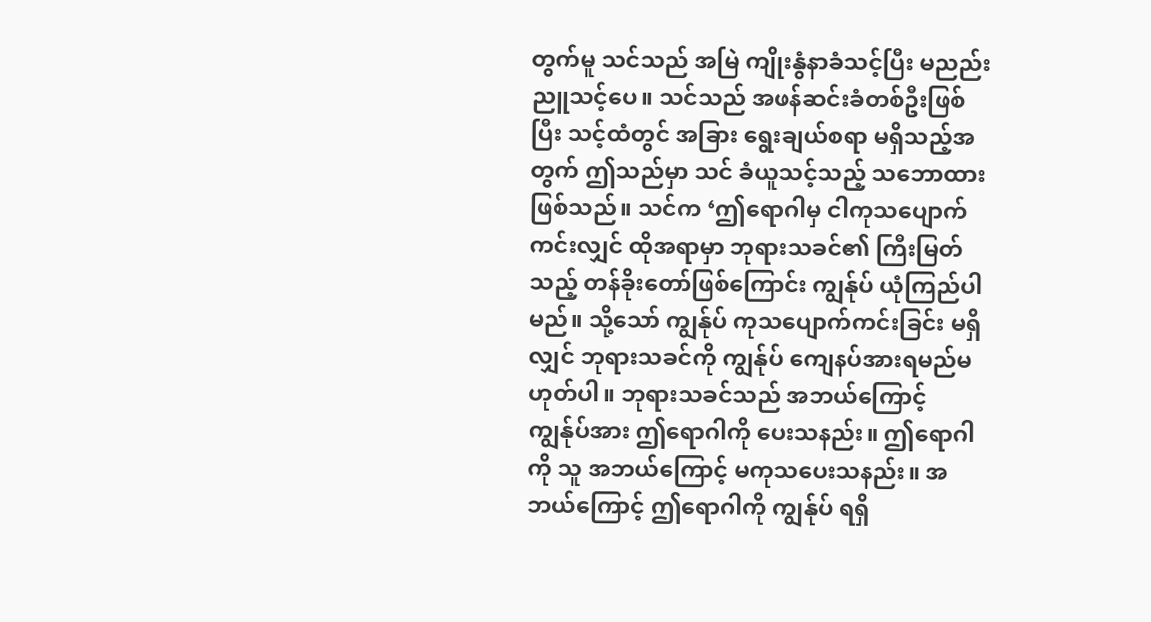တွက်မူ သင်သည် အမြဲ ကျိုးနွံနာခံသင့်ပြီး မညည်းညူသင့်ပေ။ သင်သည် အဖန်ဆင်းခံတစ်ဦးဖြစ်ပြီး သင့်ထံတွင် အခြား ရွေးချယ်စရာ မရှိသည့်အတွက် ဤသည်မှာ သင် ခံယူသင့်သည့် သဘောထားဖြစ်သည်။ သင်က ‘ဤရောဂါမှ ငါကုသပျောက်ကင်းလျှင် ထိုအရာမှာ ဘုရားသခင်၏ ကြီးမြတ်သည့် တန်ခိုးတော်ဖြစ်ကြောင်း ကျွန်ုပ် ယုံကြည်ပါမည်။ သို့သော် ကျွန်ုပ် ကုသပျောက်ကင်းခြင်း မရှိလျှင် ဘုရားသခင်ကို ကျွန်ုပ် ကျေနပ်အားရမည်မဟုတ်ပါ။ ဘုရားသခင်သည် အဘယ်ကြောင့် ကျွန်ုပ်အား ဤရောဂါကို ပေးသနည်း။ ဤရောဂါကို သူ အဘယ်ကြောင့် မကုသပေးသနည်း။ အဘယ်ကြောင့် ဤရောဂါကို ကျွန်ုပ် ရရှိ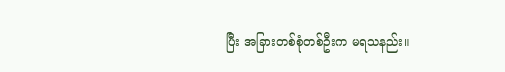ပြီး အခြားတစ်စုံတစ်ဦးက မရသနည်း။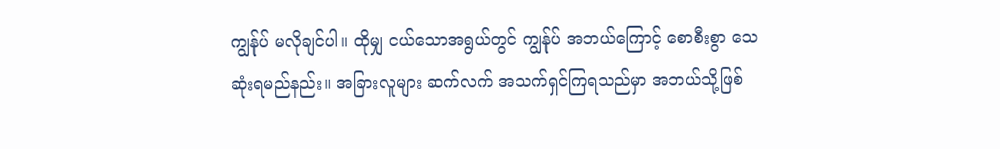ကျွန်ုပ် မလိုချင်ပါ။ ထိုမျှ ငယ်သောအရွယ်တွင် ကျွန်ုပ် အဘယ်ကြောင့် စောစီးစွာ သေဆုံးရမည်နည်း။ အခြားလူများ ဆက်လက် အသက်ရှင်ကြရသည်မှာ အဘယ်သို့ဖြစ်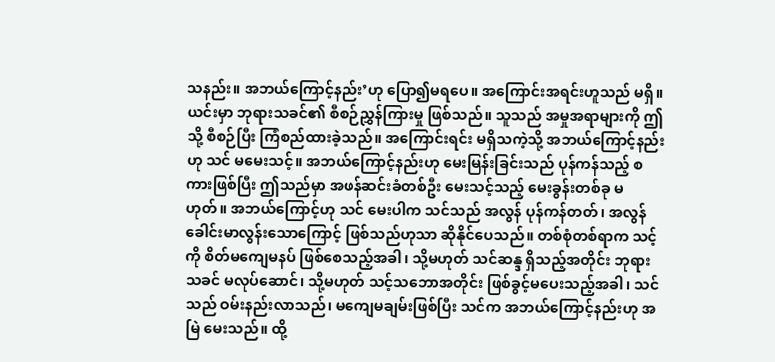သနည်း။ အဘယ်ကြောင့်နည်း’ဟု ပြော၍မရပေ။ အကြောင်းအရင်းဟူသည် မရှိ။ ယင်းမှာ ဘုရားသခင်၏ စီစဉ်ညွှန်ကြားမှု ဖြစ်သည်။ သူသည် အမှုအရာများကို ဤသို့ စီစဉ်ပြီး ကြံစည်ထားခဲ့သည်။ အကြောင်းရင်း မရှိသကဲ့သို့ အဘယ်ကြောင့်နည်းဟု သင် မမေးသင့်။ အဘယ်ကြောင့်နည်းဟု မေးမြန်းခြင်းသည် ပုန်ကန်သည့် စကားဖြစ်ပြီး ဤသည်မှာ အဖန်ဆင်းခံတစ်ဦး မေးသင့်သည့် မေးခွန်းတစ်ခု မဟုတ်။ အဘယ်ကြောင့်ဟု သင် မေးပါက သင်သည် အလွန် ပုန်ကန်တတ်၊ အလွန် ခေါင်းမာလွန်းသောကြောင့် ဖြစ်သည်ဟုသာ ဆိုနိုင်ပေသည်။ တစ်စုံတစ်ရာက သင့်ကို စိတ်မကျေမနပ် ဖြစ်စေသည့်အခါ၊ သို့မဟုတ် သင်ဆန္ဒ ရှိသည့်အတိုင်း ဘုရားသခင် မလုပ်ဆောင်၊ သို့မဟုတ် သင့်သဘောအတိုင်း ဖြစ်ခွင့်မပေးသည့်အခါ၊ သင်သည် ဝမ်းနည်းလာသည်၊ မကျေမချမ်းဖြစ်ပြီး သင်က အဘယ်ကြောင့်နည်းဟု အမြဲ မေးသည်။ ထို့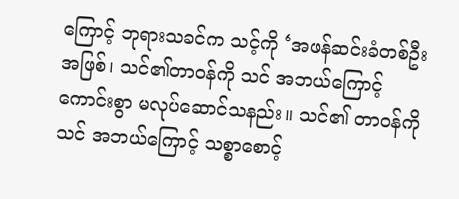ကြောင့် ဘုရားသခင်က သင့်ကို ‘အဖန်ဆင်းခံတစ်ဦးအဖြစ်၊ သင်၏တာဝန်ကို သင် အဘယ်ကြောင့် ကောင်းစွာ မလုပ်ဆောင်သနည်း။ သင်၏ တာဝန်ကို သင် အဘယ်ကြောင့် သစ္စာစောင့်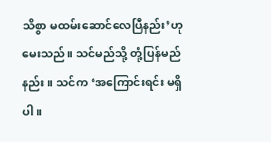သိစွာ မထမ်းဆောင်လေပြီနည်း’ဟု မေးသည်။ သင်မည်သို့ တုံ့ပြန်မည်နည်း။ သင်က ‘အကြောင်းရင်း မရှိပါ။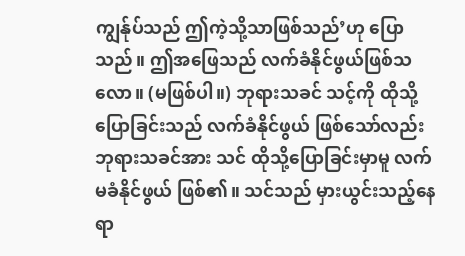ကျွန်ုပ်သည် ဤကဲ့သို့သာဖြစ်သည်’ဟု ပြောသည်။ ဤအဖြေသည် လက်ခံနိုင်ဖွယ်ဖြစ်သလော။ (မဖြစ်ပါ။) ဘုရားသခင် သင့်ကို ထိုသို့ပြောခြင်းသည် လက်ခံနိုင်ဖွယ် ဖြစ်သော်လည်း ဘုရားသခင်အား သင် ထိုသို့ပြောခြင်းမှာမူ လက်မခံနိုင်ဖွယ် ဖြစ်၏။ သင်သည် မှားယွင်းသည့်နေရာ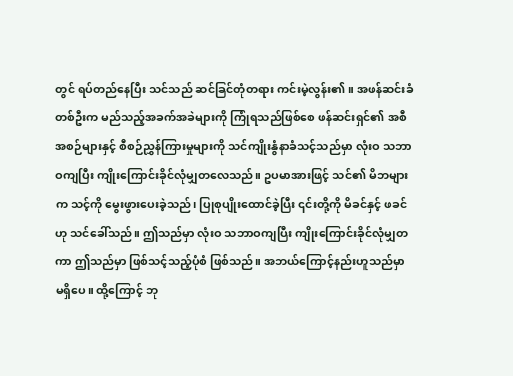တွင် ရပ်တည်နေပြီး သင်သည် ဆင်ခြင်တုံတရား ကင်းမဲ့လွန်း၏။ အဖန်ဆင်းခံတစ်ဦးက မည်သည့်အခက်အခဲများကို ကြုံရသည်ဖြစ်စေ ဖန်ဆင်းရှင်၏ အစီအစဉ်များနှင့် စီစဉ်ညွှန်ကြားမှုများကို သင်ကျိုးနွံနာခံသင့်သည်မှာ လုံးဝ သဘာဝကျပြီး ကျိုးကြောင်းခိုင်လုံမျှတလေသည်။ ဥပမာအားဖြင့် သင်၏ မိဘများက သင့်ကို မွေးဖွားပေးခဲ့သည်၊ ပြုစုပျိုးထောင်ခဲ့ပြီး ၎င်းတို့ကို မိခင်နှင့် ဖခင်ဟု သင်ခေါ်သည်။ ဤသည်မှာ လုံးဝ သဘာဝကျပြီး ကျိုးကြောင်းခိုင်လုံမျှတကာ ဤသည်မှာ ဖြစ်သင့်သည့်ပုံစံ ဖြစ်သည်။ အဘယ်ကြောင့်နည်းဟူသည်မှာ မရှိပေ။ ထို့ကြောင့် ဘု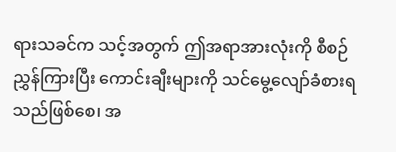ရားသခင်က သင့်အတွက် ဤအရာအားလုံးကို စီစဉ်ညွှန်ကြားပြီး ကောင်းချီးများကို သင်မွေ့လျော်ခံစားရသည်ဖြစ်စေ၊ အ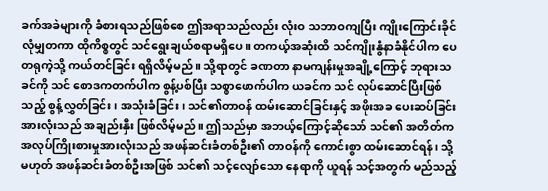ခက်အခဲများကို ခံစားရသည်ဖြစ်စေ ဤအရာသည်လည်း လုံးဝ သဘာဝကျပြီး ကျိုးကြောင်းခိုင်လုံမျှတကာ ထိုကိစ္စတွင် သင်ရွေးချယ်စရာမရှိပေ။ တကယ့်အဆုံးထိ သင်ကျိုးနွံနာခံနိုင်ပါက ပေတရုကဲ့သို့ ကယ်တင်ခြင်း ရရှိလိမ့်မည်။ သို့ရာတွင် ခဏတာ နာမကျန်းမှုအချို့ကြောင့် ဘုရားသခင်ကို သင် စောဒကတက်ပါက စွန့်ပစ်ပြီး သစ္စာဖောက်ပါက ယခင်က သင် လုပ်ဆောင်ပြီးဖြစ်သည့် စွန့်လွှတ်ခြင်း၊ အသုံးခံခြင်း၊ သင်၏တာဝန် ထမ်းဆောင်ခြင်းနှင့် အဖိုးအခ ပေးဆပ်ခြင်းအားလုံးသည် အချည်းနှီး ဖြစ်လိမ့်မည်။ ဤသည်မှာ အဘယ့်ကြောင့်ဆိုသော် သင်၏ အတိတ်က အလုပ်ကြိုးစားမှုအားလုံးသည် အဖန်ဆင်းခံတစ်ဦး၏ တာဝန်ကို ကောင်းစွာ ထမ်းဆောင်ရန်၊ သို့မဟုတ် အဖန်ဆင်းခံတစ်ဦးအဖြစ် သင်၏ သင့်လျော်သော နေရာကို ယူရန် သင့်အတွက် မည်သည့်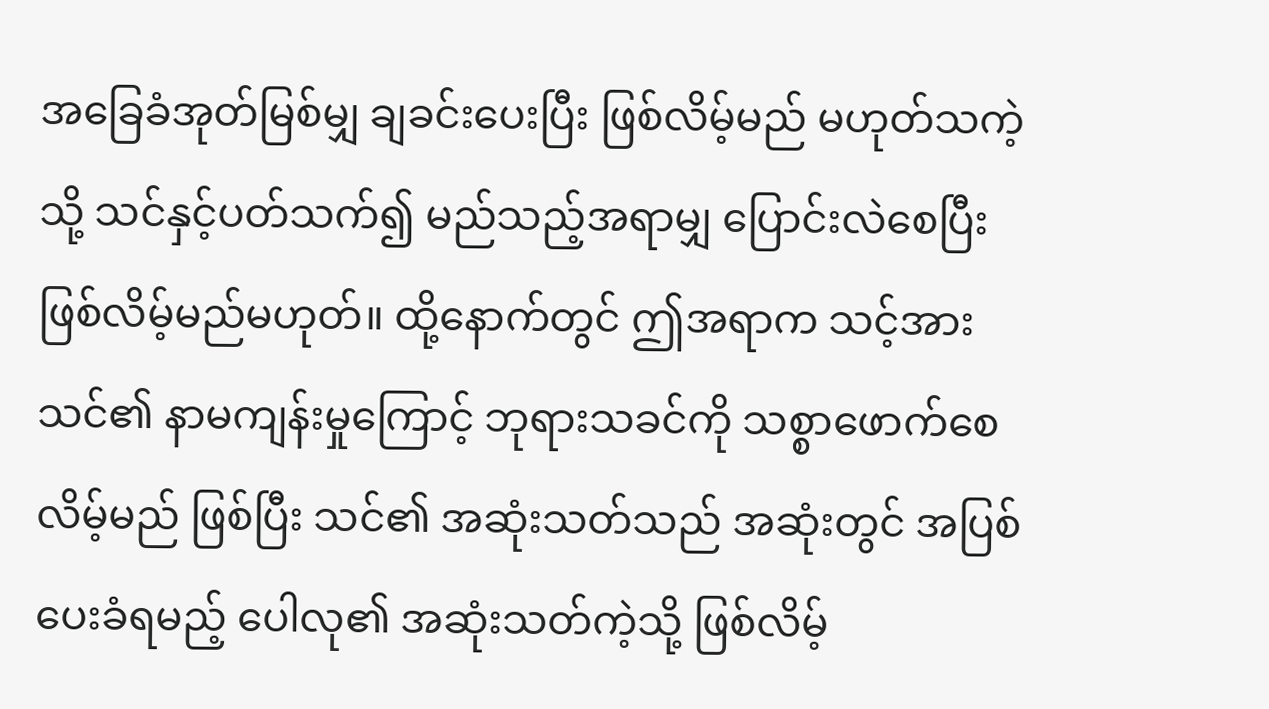အခြေခံအုတ်မြစ်မျှ ချခင်းပေးပြီး ဖြစ်လိမ့်မည် မဟုတ်သကဲ့သို့ သင်နှင့်ပတ်သက်၍ မည်သည့်အရာမျှ ပြောင်းလဲစေပြီး ဖြစ်လိမ့်မည်မဟုတ်။ ထို့နောက်တွင် ဤအရာက သင့်အား သင်၏ နာမကျန်းမှုကြောင့် ဘုရားသခင်ကို သစ္စာဖောက်စေလိမ့်မည် ဖြစ်ပြီး သင်၏ အဆုံးသတ်သည် အဆုံးတွင် အပြစ်ပေးခံရမည့် ပေါလု၏ အဆုံးသတ်ကဲ့သို့ ဖြစ်လိမ့်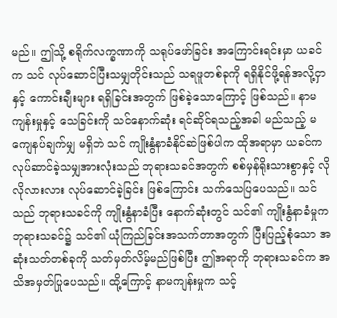မည်။ ဤသို့ စရိုက်လက္ခဏာကို သရုပ်ဖော်ခြင်း အကြောင်းရင်းမှာ ယခင်က သင် လုပ်ဆောင်ပြီးသမျှတိုင်းသည် သရဖူတစ်ခုကို ရရှိနိုင်ဖို့ရန်အလို့ငှာနှင့် ကောင်းချီးများ ရရှိခြင်းအတွက် ဖြစ်ခဲ့သောကြောင့် ဖြစ်သည်။ နာမကျန်းမှုနှင့် သေခြင်းကို သင်နောက်ဆုံး ရင်ဆိုင်ရသည့်အခါ မည်သည့် မကျေနပ်ချက်မျှ မရှိဘဲ သင် ကျိုးနွံနာခံနိုင်ဆဲဖြစ်ပါက ထိုအရာမှာ ယခင်က လုပ်ဆာင်ခဲ့သမျှအားလုံးသည် ဘုရားသခင်အတွက် စစ်မှန်ရိုးသားစွာနှင့် လိုလိုလားလား လုပ်ဆောင်ခဲ့ခြင်း ဖြစ်ကြောင်း သက်သေပြပေသည်။ သင်သည် ဘုရားသခင်ကို ကျိုးနွံနာခံပြီး နောက်ဆုံးတွင် သင်၏ ကျိုးနွံနာခံမှုက ဘုရားသခင်၌ သင်၏ ယုံကြည်ခြင်းအသက်တာအတွက် ပြီးပြည့်စုံသော အဆုံးသတ်တစ်ခုကို သတ်မှတ်လိမ့်မည်ဖြစ်ပြီး ဤအရာကို ဘုရားသခင်က အသိအမှတ်ပြုပေသည်။ ထို့ကြောင့် နာမကျန်းမှုက သင့်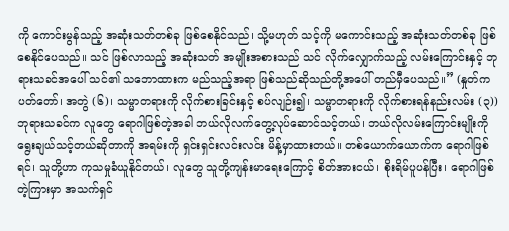ကို ကောင်းမွန်သည့် အဆုံးသတ်တစ်ခု ဖြစ်စေနိုင်သည်၊ သို့မဟုတ် သင့်ကို မကောင်းသည့် အဆုံးသတ်တစ်ခု ဖြစ်စေနိုင်ပေသည်။ သင် ဖြစ်လာသည့် အဆုံးသတ် အမျိုးအစားသည် သင် လိုက်လျှောက်သည့် လမ်းကြောင်းနှင့် ဘုရားသခင်အပေါ် သင်၏ သဘောထားက မည်သည့်အရာ ဖြစ်သည်ဆိုသည်တို့အပေါ် တည်မှီပေသည်။” (နှုတ်ကပတ်တော်၊ အတွဲ (၆)၊ သမ္မာတရားကို လိုက်စားခြင်းနှင့် စပ်လျဉ်း၍၊ သမ္မာတရားကို လိုက်စားရန်နည်းလမ်း (၃)) ဘုရားသခင်က လူတွေ ရောဂါဖြစ်တဲ့အခါ ဘယ်လိုလက်တွေ့လုပ်ဆောင်သင့်တယ်၊ ဘယ်လိုလမ်းကြောင်းမျိုးကို ရွေးချယ်သင့်တယ်ဆိုတာကို အရမ်းကို ရှင်းရှင်းလင်းလင်း မိန့်မှာထားတယ်။ တစ်ယောက်ယောက်က ရောဂါဖြစ်ရင်၊ သူတို့ဟာ ကုသမှုခံယူနိုင်တယ်၊ လူတွေ သူတို့ကျန်းမာရေးကြောင့် စိတ်အားငယ်၊ စိုးရိမ်ပူပန်ပြီး၊ ရောဂါဖြစ်တဲ့ကြားမှာ အသက်ရှင်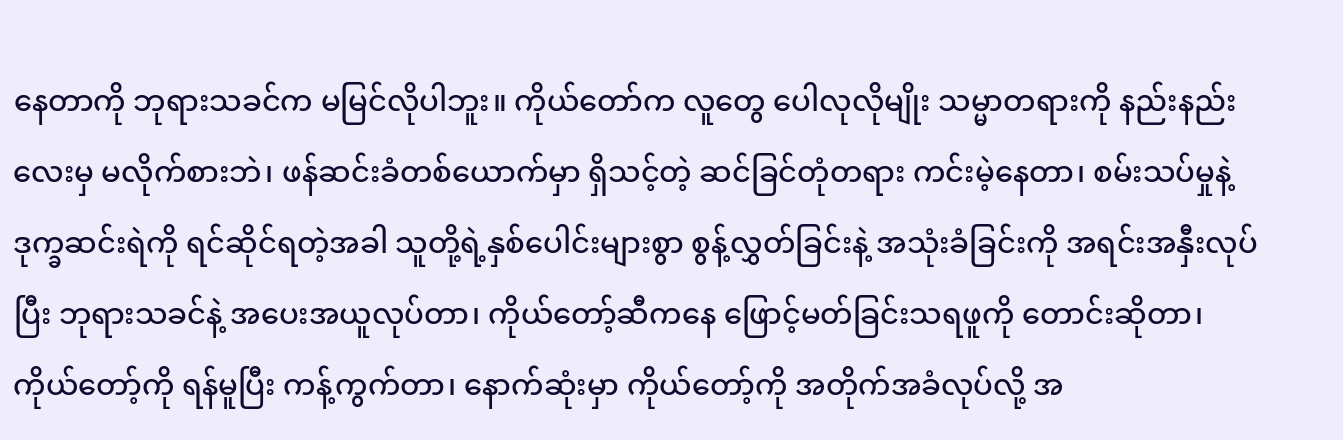နေတာကို ဘုရားသခင်က မမြင်လိုပါဘူး။ ကိုယ်တော်က လူတွေ ပေါလုလိုမျိုး သမ္မာတရားကို နည်းနည်းလေးမှ မလိုက်စားဘဲ၊ ဖန်ဆင်းခံတစ်ယောက်မှာ ရှိသင့်တဲ့ ဆင်ခြင်တုံတရား ကင်းမဲ့နေတာ၊ စမ်းသပ်မှုနဲ့ ဒုက္ခဆင်းရဲကို ရင်ဆိုင်ရတဲ့အခါ သူတို့ရဲ့နှစ်ပေါင်းများစွာ စွန့်လွှတ်ခြင်းနဲ့ အသုံးခံခြင်းကို အရင်းအနှီးလုပ်ပြီး ဘုရားသခင်နဲ့ အပေးအယူလုပ်တာ၊ ကိုယ်တော့်ဆီကနေ ဖြောင့်မတ်ခြင်းသရဖူကို တောင်းဆိုတာ၊ ကိုယ်တော့်ကို ရန်မူပြီး ကန့်ကွက်တာ၊ နောက်ဆုံးမှာ ကိုယ်တော့်ကို အတိုက်အခံလုပ်လို့ အ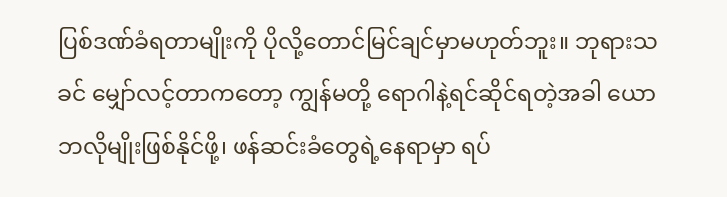ပြစ်ဒဏ်ခံရတာမျိုးကို ပိုလို့တောင်မြင်ချင်မှာမဟုတ်ဘူး။ ဘုရားသခင် မျှော်လင့်တာကတော့ ကျွန်မတို့ ရောဂါနဲ့ရင်ဆိုင်ရတဲ့အခါ ယောဘလိုမျိုးဖြစ်နိုင်ဖို့၊ ဖန်ဆင်းခံတွေရဲ့နေရာမှာ ရပ်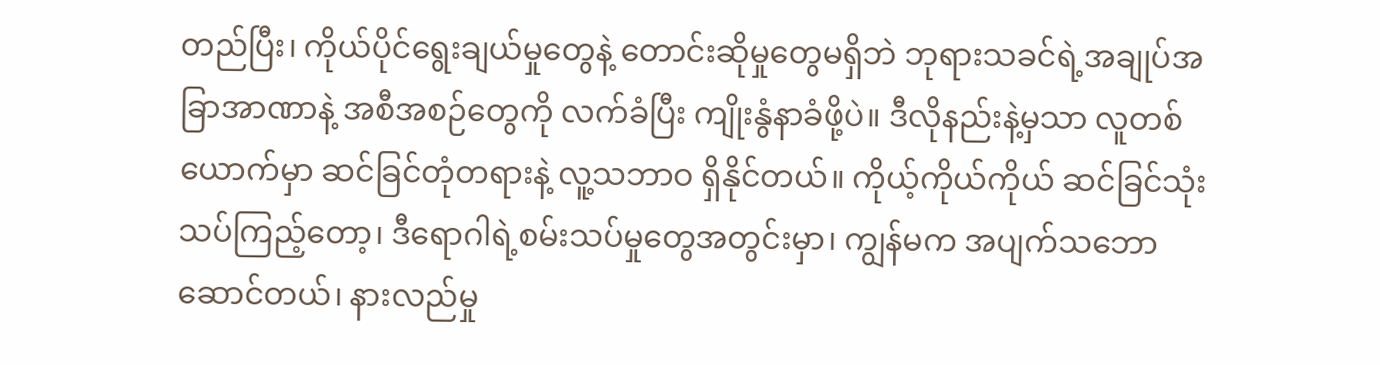တည်ပြီး၊ ကိုယ်ပိုင်ရွေးချယ်မှုတွေနဲ့ တောင်းဆိုမှုတွေမရှိဘဲ ဘုရားသခင်ရဲ့အချုပ်အခြာအာဏာနဲ့ အစီအစဉ်တွေကို လက်ခံပြီး ကျိုးနွံနာခံဖို့ပဲ။ ဒီလိုနည်းနဲ့မှသာ လူတစ်ယောက်မှာ ဆင်ခြင်တုံတရားနဲ့ လူ့သဘာဝ ရှိနိုင်တယ်။ ကိုယ့်ကိုယ်ကိုယ် ဆင်ခြင်သုံးသပ်ကြည့်တော့၊ ဒီရောဂါရဲ့စမ်းသပ်မှုတွေအတွင်းမှာ၊ ကျွန်မက အပျက်သဘောဆောင်တယ်၊ နားလည်မှု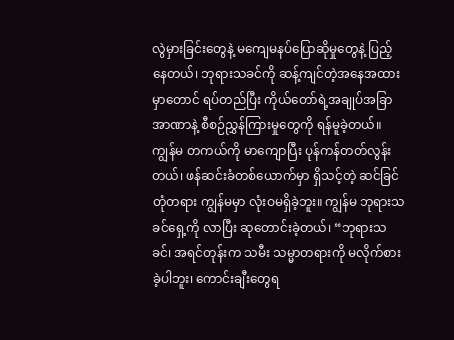လွဲမှားခြင်းတွေနဲ့ မကျေမနပ်ပြောဆိုမှုတွေနဲ့ ပြည့်နေတယ်၊ ဘုရားသခင်ကို ဆန့်ကျင်တဲ့အနေအထားမှာတောင် ရပ်တည်ပြီး ကိုယ်တော်ရဲ့အချုပ်အခြာအာဏာနဲ့ စီစဉ်ညွှန်ကြားမှုတွေကို ရန်မူခဲ့တယ်။ ကျွန်မ တကယ်ကို မာကျောပြီး ပုန်ကန်တတ်လွန်းတယ်၊ ဖန်ဆင်းခံတစ်ယောက်မှာ ရှိသင့်တဲ့ ဆင်ခြင်တုံတရား ကျွန်မမှာ လုံးဝမရှိခဲ့ဘူး။ ကျွန်မ ဘုရားသခင်ရှေ့ကို လာပြီး ဆုတောင်းခဲ့တယ်၊ “ဘုရားသခင်၊ အရင်တုန်းက သမီး သမ္မာတရားကို မလိုက်စားခဲ့ပါဘူး၊ ကောင်းချီးတွေရ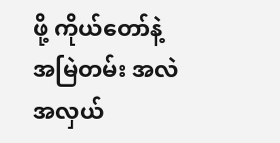ဖို့ ကိုယ်တော်နဲ့ အမြဲတမ်း အလဲအလှယ်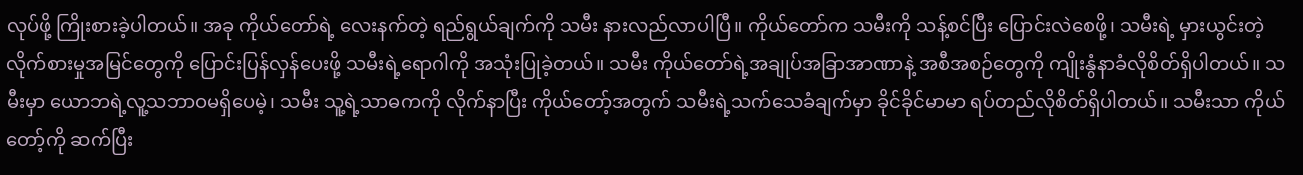လုပ်ဖို့ ကြိုးစားခဲ့ပါတယ်။ အခု ကိုယ်တော်ရဲ့ လေးနက်တဲ့ ရည်ရွယ်ချက်ကို သမီး နားလည်လာပါပြီ။ ကိုယ်တော်က သမီးကို သန့်စင်ပြီး ပြောင်းလဲစေဖို့၊ သမီးရဲ့ မှားယွင်းတဲ့လိုက်စားမှုအမြင်တွေကို ပြောင်းပြန်လှန်ပေးဖို့ သမီးရဲ့ရောဂါကို အသုံးပြုခဲ့တယ်။ သမီး ကိုယ်တော်ရဲ့အချုပ်အခြာအာဏာနဲ့ အစီအစဉ်တွေကို ကျိုးနွံနာခံလိုစိတ်ရှိပါတယ်။ သမီးမှာ ယောဘရဲ့လူ့သဘာဝမရှိပေမဲ့၊ သမီး သူ့ရဲ့သာဓကကို လိုက်နာပြီး ကိုယ်တော့်အတွက် သမီးရဲ့သက်သေခံချက်မှာ ခိုင်ခိုင်မာမာ ရပ်တည်လိုစိတ်ရှိပါတယ်။ သမီးသာ ကိုယ်တော့်ကို ဆက်ပြီး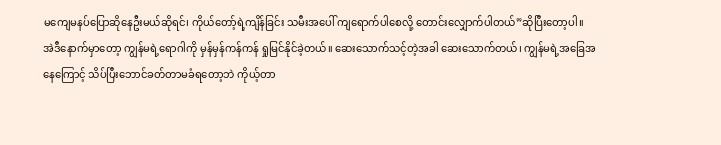မကျေမနပ်ပြောဆိုနေဦးမယ်ဆိုရင်၊ ကိုယ်တော့်ရဲ့ကျိန်ခြင်း သမီးအပေါ် ကျရောက်ပါစေလို့ တောင်းလျှောက်ပါတယ်”ဆိုပြီးတော့ပါ။ အဲဒီနောက်မှာတော့ ကျွန်မရဲ့ရောဂါကို မှန်မှန်ကန်ကန် ရှုမြင်နိုင်ခဲ့တယ်။ ဆေးသောက်သင့်တဲ့အခါ ဆေးသောက်တယ်၊ ကျွန်မရဲ့အခြေအနေကြောင့် သိပ်ပြီးဘောင်ခတ်တာမခံရတော့ဘဲ ကိုယ့်တာ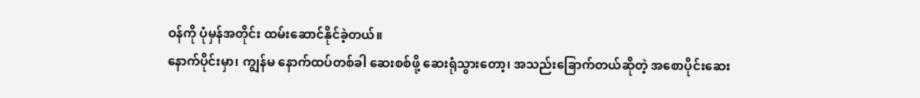ဝန်ကို ပုံမှန်အတိုင်း ထမ်းဆောင်နိုင်ခဲ့တယ်။
နောက်ပိုင်းမှာ၊ ကျွန်မ နောက်ထပ်တစ်ခါ ဆေးစစ်ဖို့ ဆေးရုံသွားတော့၊ အသည်းခြောက်တယ်ဆိုတဲ့ အစောပိုင်းဆေး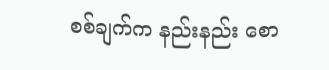စစ်ချက်က နည်းနည်း စော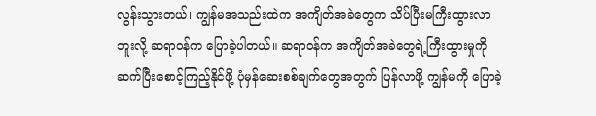လွန်းသွားတယ်၊ ကျွန်မအသည်းထဲက အကျိတ်အခဲတွေက သိပ်ပြီးမကြီးထွားလာဘူးလို့ ဆရာဝန်က ပြောခဲ့ပါတယ်။ ဆရာဝန်က အကျိတ်အခဲတွေရဲ့ကြီးထွားမှုကို ဆက်ပြီးစောင့်ကြည့်နိုင်ဖို့ ပုံမှန်ဆေးစစ်ချက်တွေအတွက် ပြန်လာဖို့ ကျွန်မကို ပြောခဲ့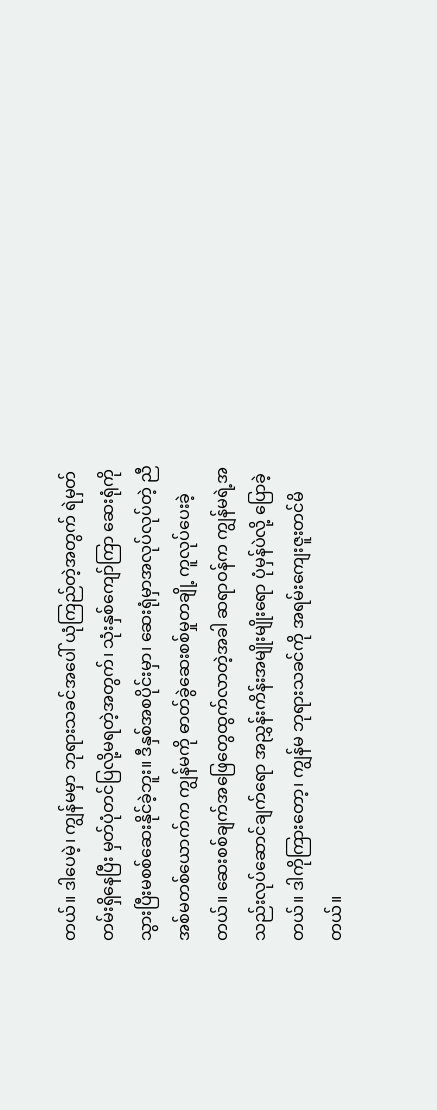တယ်။ ဒါပေမဲ့၊ ကျွန်မမှာ ဘုရားသခင်အပေါ် ယုံကြည်တဲ့အတွက် ရဲမှတ်တမ်းရှိနေပြီး မှတ်ပုံတင်ပြလို့မရတဲ့အတွက်၊ သုံးနှစ်ကျော်ကြာ ဆေးရုံကို သွားပြီးမစစ်ဆေးနိုင်ခဲ့ဘူး။ ဒီနှစ်အစပိုင်းမှာ၊ ဆေးရုံမှာအလုပ်လုပ်တဲ့ ညီအစ်မတစ်ယောက်က ကျွန်မကို ဓာတ်ခွဲဆေးစစ်မှုတချို့ ကူလုပ်ပေးခဲ့တယ်။ ဆေးစစ်ချက်အဖြေတွေထွက်လာတဲ့အခါ ဆရာဝန်က ကျွန်မရဲ့အသည်းလုပ်ဆောင်ချက်ရော အညွှန်းကိန်းအမျိုးမျိုးရော ပုံမှန်ပဲလို့ ပြောခဲ့တယ်။ ဒါကိုကြားတော့၊ ကျွန်မ ဘုရားသခင်ကို အရမ်းကျေးဇူးတင်မိတယ်။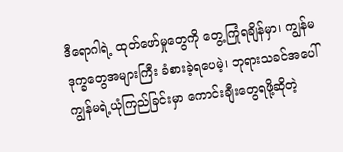ဒီရောဂါရဲ့ ထုတ်ဖော်မှုတွေကို တွေ့ကြုံရချိန်မှာ၊ ကျွန်မ ဒုက္ခတွေအများကြီး ခံစားခဲ့ရပေမဲ့၊ ဘုရားသခင်အပေါ် ကျွန်မရဲ့ယုံကြည်ခြင်းမှာ ကောင်းချီးတွေရဖို့ဆိုတဲ့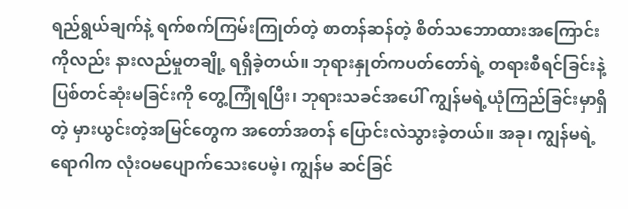ရည်ရွယ်ချက်နဲ့ ရက်စက်ကြမ်းကြုတ်တဲ့ စာတန်ဆန်တဲ့ စိတ်သဘောထားအကြောင်းကိုလည်း နားလည်မှုတချို့ ရရှိခဲ့တယ်။ ဘုရားနှုတ်ကပတ်တော်ရဲ့ တရားစီရင်ခြင်းနဲ့ ပြစ်တင်ဆုံးမခြင်းကို တွေ့ကြုံရပြီး၊ ဘုရားသခင်အပေါ် ကျွန်မရဲ့ယုံကြည်ခြင်းမှာရှိတဲ့ မှားယွင်းတဲ့အမြင်တွေက အတော်အတန် ပြောင်းလဲသွားခဲ့တယ်။ အခု၊ ကျွန်မရဲ့ရောဂါက လုံးဝမပျောက်သေးပေမဲ့၊ ကျွန်မ ဆင်ခြင်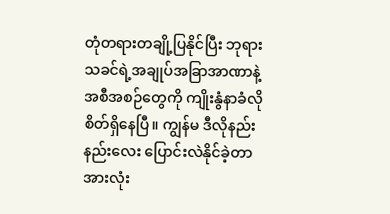တုံတရားတချို့ပြနိုင်ပြီး ဘုရားသခင်ရဲ့အချုပ်အခြာအာဏာနဲ့ အစီအစဉ်တွေကို ကျိုးနွံနာခံလိုစိတ်ရှိနေပြီ။ ကျွန်မ ဒီလိုနည်းနည်းလေး ပြောင်းလဲနိုင်ခဲ့တာ အားလုံး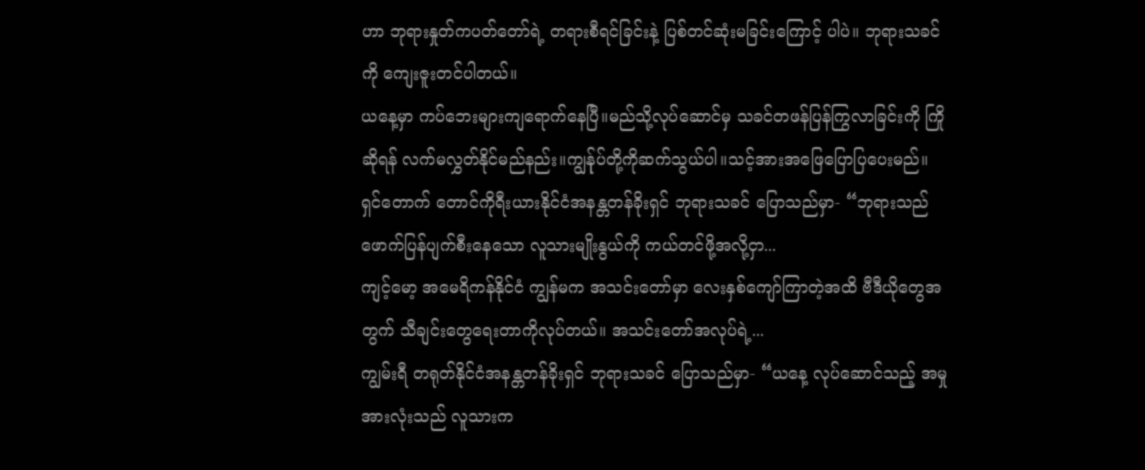ဟာ ဘုရားနှုတ်ကပတ်တော်ရဲ့ တရားစီရင်ခြင်းနဲ့ ပြစ်တင်ဆုံးမခြင်းကြောင့် ပါပဲ။ ဘုရားသခင်ကို ကျေးဇူးတင်ပါတယ်။
ယနေ့မှာ ကပ်ဘေးများကျရောက်နေပြီ။မည်သို့လုပ်ဆောင်မှ သခင်တဖန်ပြန်ကြွလာခြင်းကို ကြိုဆိုရန် လက်မလွှတ်နိုင်မည်နည်း။ကျွန်ုပ်တို့ကိုဆက်သွယ်ပါ။သင့်အားအဖြေပြောပြပေးမည်။
ရှင်တောက် တောင်ကိုရီးယားနိုင်ငံအနန္တတန်ခိုးရှင် ဘုရားသခင် ပြောသည်မှာ- “ဘုရားသည် ဖောက်ပြန်ပျက်စီးနေသော လူသားမျိုးနွယ်ကို ကယ်တင်ဖို့အလို့ငှာ...
ကျင့်မော့ အမေရိကန်နိုင်ငံ ကျွန်မက အသင်းတော်မှာ လေးနှစ်ကျော်ကြာတဲ့အထိ ဗီဒီယိုတွေအတွက် သီချင်းတွေရေးတာကိုလုပ်တယ်။ အသင်းတော်အလုပ်ရဲ့...
ကျွမ်းရီ တရုတ်နိုင်ငံအနန္တတန်ခိုးရှင် ဘုရားသခင် ပြောသည်မှာ- “ယနေ့ လုပ်ဆောင်သည့် အမှုအားလုံးသည် လူသားက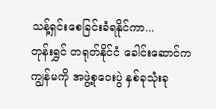သန့်ရှင်းစေခြင်းခံရနိုင်ကာ...
တုန်းရွှင် တရုတ်နိုင်ငံ ခေါင်းဆောင်က ကျွန်မကို အဖွဲ့စုဝေးပွဲ နှစ်ခုသုံးခု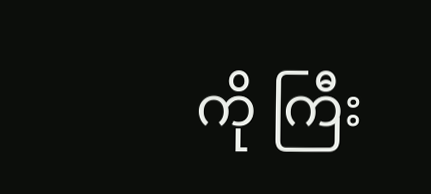ကို ကြီး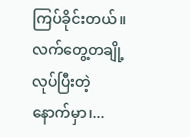ကြပ်ခိုင်းတယ်။ လက်တွေ့တချို့လုပ်ပြီးတဲ့နောက်မှာ၊...